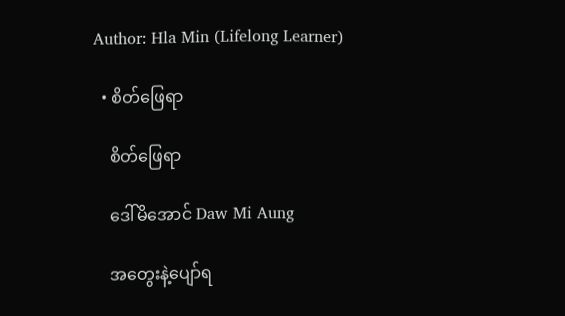Author: Hla Min (Lifelong Learner)

  • စိတ်ဖြေရာ

    စိတ်ဖြေရာ

    ဒေါ်မိအောင် Daw Mi Aung

    အတွေးနဲ့ပျော်ရ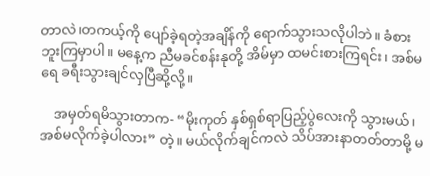တာလဲ၊တကယ့်ကို ပျော်ခဲ့ရတဲ့အချိန်ကို ရောက်သွားသလိုပါဘဲ။ ခံစားဘူးကြမှာပါ။ မနေ့က ညီမခင်စန်းနုတို့ အိမ်မှာ ထမင်းစားကြရင်း၊ အစ်မရေ ခရီးသွားချင်လှပြီဆို့လို့။

    အမှတ်ရမိသွားတာက- “မိုးကုတ် နှစ်ရှစ်ရာပြည့်ပွဲလေးကို သွားမယ်၊ အစ်မလိုက်ခဲ့ပါလား” တဲ့။ မယ်လိုက်ချင်ကလဲ သိပ်အားနာတတ်တာမို့ မ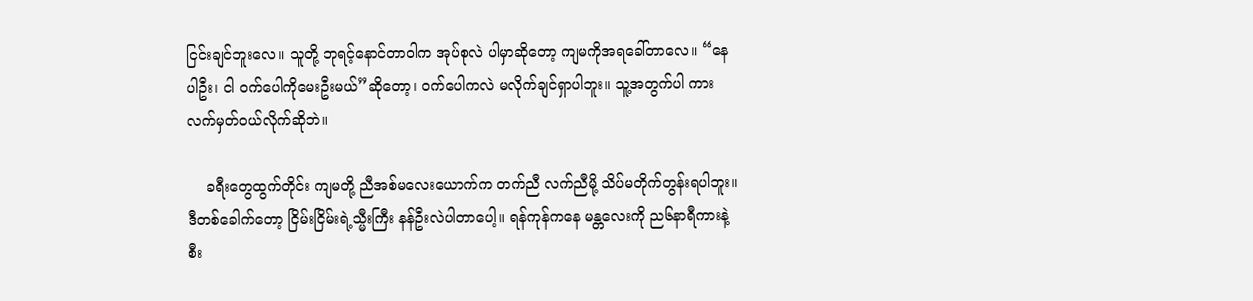ငြင်းချင်ဘူးလေ။ သူတို့ ဘုရင့်နောင်တာဝါက အုပ်စုလဲ ပါမှာဆိုတော့ ကျမကိုအရခေါ်တာလေ။ “နေပါဦး၊ ငါ ဝက်ပေါကိုမေးဦးမယ်”ဆိုတော့၊ ဝက်ပေါကလဲ မလိုက်ချင်ရှာပါဘူး။ သူ့အတွက်ပါ ကားလက်မှတ်ဝယ်လိုက်ဆိုဘဲ။

    ခရီးတွေထွက်တိုင်း ကျမတို့ ညီအစ်မလေးယောက်က တက်ညီ လက်ညီမို့ သိပ်မတိုက်တွန်းရပါဘူး။ ဒီတစ်ခေါက်တော့ ငြိမ်းငြိမ်းရဲ့သ္မီးကြီး နန်ဦးလဲပါတာပေါ့။ ရန်ကုန်ကနေ မန္တလေးကို ည၆နာရီကားနဲ့ စီး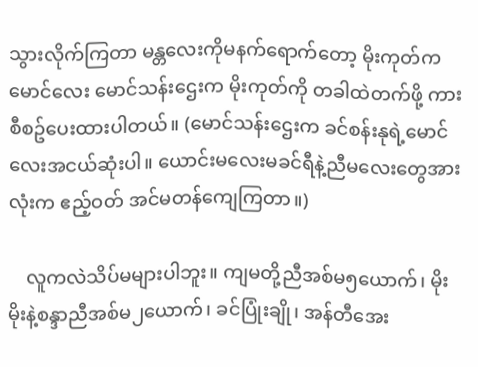သွားလိုက်ကြတာ မန္တလေးကိုမနက်ရောက်တော့ မိုးကုတ်က မောင်လေး မောင်သန်းဌေးက မိုးကုတ်ကို တခါထဲတက်ဖို့ ကားစီစဥ်ပေးထားပါတယ်။ (မောင်သန်းဌေးက ခင်စန်းနုရဲ့မောင်လေးအငယ်ဆုံးပါ။ ယောင်းမလေးမခင်ရီနဲ့ညီမလေးတွေအားလုံးက ဧည့်ဝတ် အင်မတန်ကျေကြတာ။)

    လူကလဲသိပ်မများပါဘူး။ ကျမတို့ညီအစ်မ၅ယောက်၊ မိုးမိုးနဲ့စန္ဒာညီအစ်မ၂ယောက်၊ ခင်ပြုံးချို၊ အန်တီအေး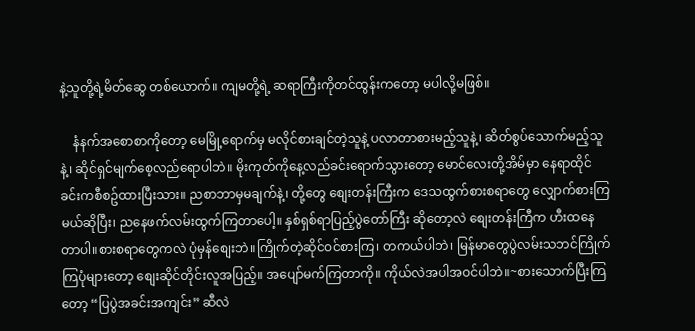နဲ့သူတို့ရဲ့မိတ်ဆွေ တစ်ယောက်။ ကျမတို့ရဲ့ ဆရာကြီးကိုတင်ထွန်းကတော့ မပါလို့မဖြစ်။

    နံနက်အစောစာကိုတော့ မေမြို့ရောက်မှ မလိုင်စားချင်တဲ့သူနဲ့ ပလာတာစားမည့်သူနဲ့၊ ဆိတ်စွပ်သောက်မည့်သူနဲ့၊ ဆိုင်ရှင်မျက်စေ့လည်ရောပါဘဲ။ မိုးကုတ်ကိုနေ့လည်ခင်းရောက်သွားတော့ မောင်လေးတို့အိမ်မှာ နေရာထိုင်ခင်းကစီစဥ်ထားပြီးသား။ ညစာဘာမှမချက်နဲ့၊ တို့တွေ စျေးတန်းကြီးက ဒေသထွက်စားစရာတွေ လျှောက်စားကြမယ်ဆိုပြီး၊ ညနေဖက်လမ်းထွက်ကြတာပေါ့။ နှစ်ရှစ်ရာပြည့်ပွဲတော်ကြီး ဆိုတော့လဲ စျေးတန်းကြီက ဟီးထနေတာပါ။စားစရာတွေကလဲ ပုံမှန်စျေးဘဲ။ကြိုက်တဲ့ဆိုင်ဝင်စားကြ၊ တကယ်ပါဘဲ၊ မြန်မာတွေပွဲလမ်းသဘင်ကြိုက်ကြပုံများတော့ စျေးဆိုင်တိုင်းလူအပြည့်။ အပျော်မက်ကြတာကို။ ကိုယ်လဲအပါအဝင်ပါဘဲ။~စားသောက်ပြီးကြတော့ “ပြပွဲအခင်းအကျင်း” ဆီလဲ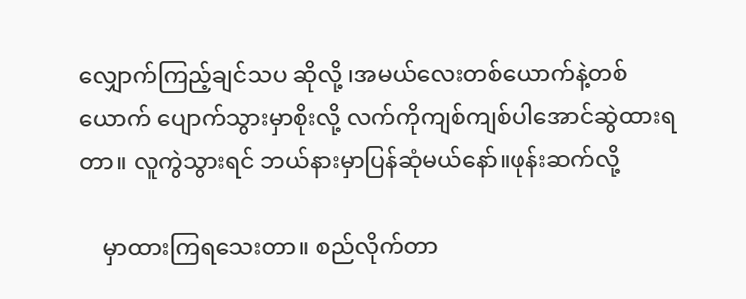လျှောက်ကြည့်ချင်သပ ဆိုလို့ ၊အမယ်လေးတစ်ယောက်နဲ့တစ်ယောက် ပျောက်သွားမှာစိုးလို့ လက်ကိုကျစ်ကျစ်ပါအောင်ဆွဲထားရတာ။ လူကွဲသွားရင် ဘယ်နားမှာပြန်ဆုံမယ်နော်။ဖုန်းဆက်လို့

    မှာထားကြရသေးတာ။ စည်လိုက်တာ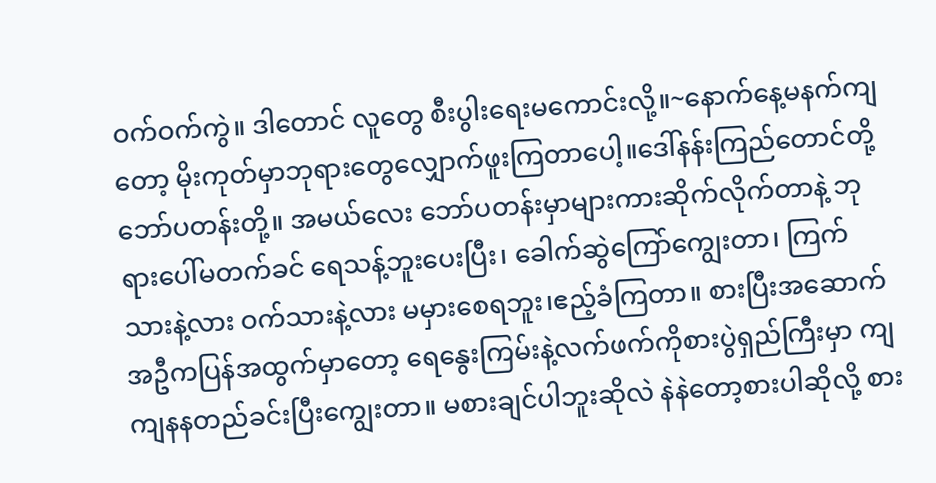ဝက်ဝက်ကွဲ။ ဒါတောင် လူတွေ စီးပွါးရေးမကောင်းလို့။~နောက်နေ့မနက်ကျတော့ မိုးကုတ်မှာဘုရားတွေလျှောက်ဖူးကြတာပေါ့။ဒေါ်နန်းကြည်တောင်တို့ ဘော်ပတန်းတို့။ အမယ်လေး ဘော်ပတန်းမှာများကားဆိုက်လိုက်တာနဲ့ ဘုရားပေါ်မတက်ခင် ရေသန့်ဘူးပေးပြီး၊ ခေါက်ဆွဲကြော်ကျွေးတာ၊ ကြက်သားနဲ့လား ဝက်သားနဲ့လား မမှားစေရဘူး၊ဧည့်ခံကြတာ။ စားပြီးအဆောက်အဦကပြန်အထွက်မှာတော့ ရေနွေးကြမ်းနဲ့လက်ဖက်ကိုစားပွဲရှည်ကြီးမှာ ကျကျနနတည်ခင်းပြီးကျွေးတာ။ မစားချင်ပါဘူးဆိုလဲ နဲနဲတော့စားပါဆိုလို့ စား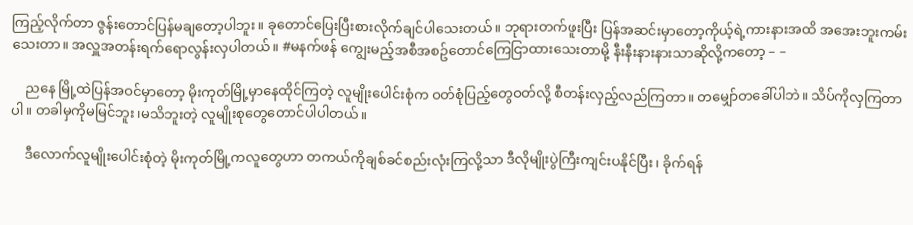ကြည့်လိုက်တာ ဇွန်းတောင်ပြန်မချတော့ပါဘူး။ ခုတောင်ပြေးပြီးစားလိုက်ချင်ပါသေးတယ်။ ဘုရားတက်ဖူးပြီး ပြန်အဆင်းမှာတော့ကိုယ့်ရဲ့ကားနားအထိ အအေးဘူးကမ်းသေးတာ။ အလှူအတန်းရက်ရောလွန်းလှပါတယ်။ #မနက်ဖန် ကျွေးမည့်အစီအစဥ်တောင်ကြေငြာထားသေးတာမို့ နီးနီးနားနားသာဆိုလို့ကတော့ – –

    ညနေ မြို့ထဲပြန်အဝင်မှာတော့ မိုးကုတ်မြို့မှာနေထိုင်ကြတဲ့ လူမျိုးပေါင်းစုံက ဝတ်စုံပြည့်တွေဝတ်လို့ စီတန်းလှည့်လည်ကြတာ။ တမျှော်တခေါ်ပါဘဲ။ သိပ်ကိုလှကြတာပါ။ တခါမှကိုမမြင်ဘူး၊မသိဘူးတဲ့ လူမျိုးစုတွေတောင်ပါပါတယ်။

    ဒီလောက်လူမျိုးပေါင်းစုံတဲ့ မိုးကုတ်မြို့ကလူတွေဟာ တကယ်ကိုချစ်ခင်စည်းလုံးကြလို့သာ ဒီလိုမျိုးပွဲကြီးကျင်းပနိုင်ပြီး၊ ခိုက်ရန်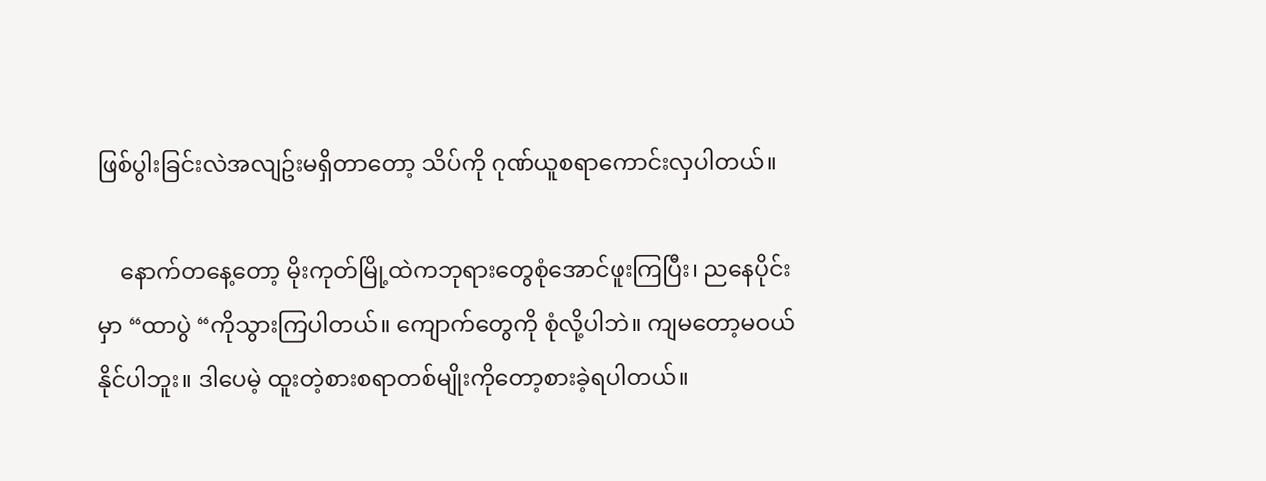ဖြစ်ပွါးခြင်းလဲအလျဥ်းမရှိတာတော့ သိပ်ကို ဂုဏ်ယူစရာကောင်းလှပါတယ်။

    နောက်တနေ့တော့ မိုးကုတ်မြို့ထဲကဘုရားတွေစုံအောင်ဖူးကြပြီး၊ ညနေပိုင်းမှာ “ထာပွဲ “ကိုသွားကြပါတယ်။ ကျောက်တွေကို စုံလို့ပါဘဲ။ ကျမတော့မဝယ်နိုင်ပါဘူး။ ဒါပေမဲ့ ထူးတဲ့စားစရာတစ်မျိုးကိုတော့စားခဲ့ရပါတယ်။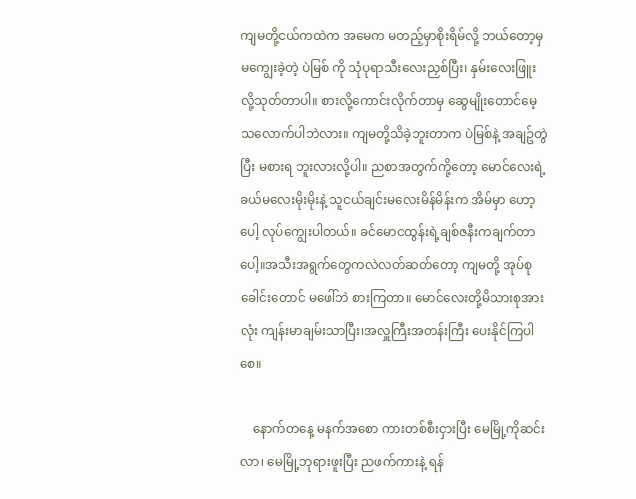ကျမတို့ငယ်ကထဲက အမေက မတည့်မှာစိုးရိမ်လို့ ဘယ်တော့မှမကျွေးခဲ့တဲ့ ပဲမြစ် ကို သုံပုရာသီးလေးညှစ်ပြီး၊ နှမ်းလေးဖြူးလို့သုတ်တာပါ။ စားလို့ကောင်းလိုက်တာမှ ဆွေမျိုးတောင်မေ့သလောက်ပါဘဲလား။ ကျမတို့သိခဲ့ဘူးတာက ပဲမြစ်နဲ့ အချဥ်တွဲပြီး မစားရ ဘူးလားလို့ပါ။ ညစာအတွက်ကို့တော့ မောင်လေးရဲ့ ခယ်မလေးမိုးမိုးနဲ့ သူငယ်ချင်းမလေးမိန်မိန်းက အိမ်မှာ ဟော့ပေါ့ လုပ်ကျွေးပါတယ်။ ခင်မောငထွန်းရဲ့ချစ်ဇနီးကချက်တာပေါ့။အသီးအရွက်တွေကလဲလတ်ဆတ်တော့ ကျမတို့ အုပ်စု ခေါင်းတောင် မဖေါ်ဘဲ စားကြတာ။ မောင်လေးတို့မိသားစုအားလုံး ကျန်းမာချမ်းသာပြီး၊အလှူကြီးအတန်းကြီး ပေးနိုင်ကြပါစေ။

    နောက်တနေ့ မနက်အစော ကားတစ်စီးငှားပြီး မေမြို့ကိုဆင်းလာ၊ မေမြို့ဘုရားဖူးပြီး ညဖက်ကားနဲ့ ရန်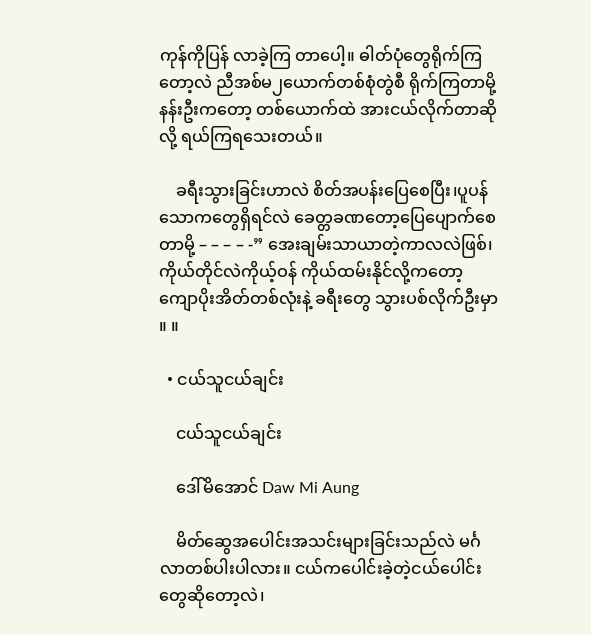ကုန်ကိုပြန် လာခဲ့ကြ တာပေါ့။ ဓါတ်ပုံတွေရိုက်ကြတော့လဲ ညီအစ်မ၂ယောက်တစ်စုံတွဲစီ ရိုက်ကြတာမို့ နန်းဦးကတော့ တစ်ယောက်ထဲ အားငယ်လိုက်တာဆိုလို့ ရယ်ကြရသေးတယ်။

    ခရီးသွားခြင်းဟာလဲ စိတ်အပန်းပြေစေပြီး၊ပူပန်သောကတွေရှိရင်လဲ ခေတ္တခဏတော့ပြေပျောက်စေတာမို့ – – – – -” အေးချမ်းသာယာတဲ့ကာလလဲဖြစ်၊ ကိုယ်တိုင်လဲကိုယ့်ဝန် ကိုယ်ထမ်းနိုင်လို့ကတော့ ကျောပိုးအိတ်တစ်လုံးနဲ့ ခရီးတွေ သွားပစ်လိုက်ဦးမှာ ။ ။

  • ငယ်သူငယ်ချင်း

    ငယ်သူငယ်ချင်း

    ဒေါ်မိအောင် Daw Mi Aung

    မိတ်ဆွေအပေါင်းအသင်းများခြင်းသည်လဲ မင်္ဂလာတစ်ပါးပါလား။ ငယ်ကပေါင်းခဲ့တဲ့ငယ်ပေါင်းတွေဆိုတော့လဲ၊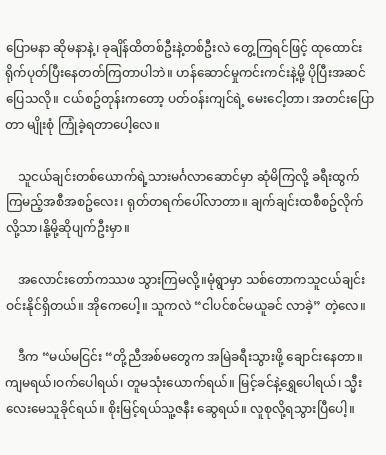ပြောမနာ ဆိုမနာနဲ့၊ ခုချိန်ထိတစ်ဦးနဲ့တစ်ဦးလဲ တွေ့ကြရင်ဖြင့် ထုထောင်းရိုက်ပုတ်ပြီးနေတတ်ကြတာပါဘဲ။ ဟန်ဆောင်မှုကင်းကင်းနဲ့မို့ ပိုပြီးအဆင်ပြေသလို။ ငယ်စဥ်တုန်းကတော့ ပတ်ဝန်းကျင်ရဲ့ မေးငေါ့တာ၊ အတင်းပြောတာ မျိုးစုံ ကြုံခဲ့ရတာပေါ့လေ။

    သူငယ်ချင်းတစ်ယောက်ရဲ့သားမင်္ဂလာဆောင်မှာ ဆုံမိကြလို့ ခရီးထွက်ကြမည့်အစီအစဥ်လေး၊ ရုတ်တရက်ပေါ်လာတာ။ ချက်ချင်းထစီစဥ်လိုက်လို့သာ၊နို့မို့ဆိုပျက်ဦးမှာ။

    အလောင်းတော်ကဿဖ သွားကြမလို့။မုံရွာမှာ သစ်တောကသူငယ်ချင်းဝင်းနိုင်ရှိတယ်။ အိုကေပေါ့။ သူကလဲ “ငါပင်စင်မယူခင် လာခဲ့” တဲ့လေ။

    ဒီက “မယ်မငြင်း “တို့ညီအစ်မတွေက အမြဲခရီးသွားဖို့ ချောင်းနေတာ။ ကျမရယ်၊ဝက်ပေါရယ်၊ တူမသုံးယောက်ရယ်။ မြင့်ခင်နဲ့ရွှေပေါရယ်၊ သ္မီးလေးမေသူခိုင်ရယ်။ စိုးမြင့်ရယ်သူ့ဇနီး ဆွေရယ်။ လူစုလို့ရသွားပြီပေါ့။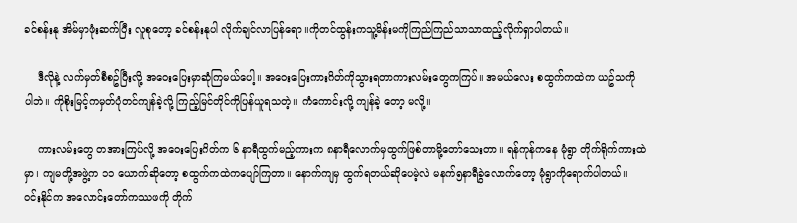ခင်စန်းနု အိမ်မှာဖုံးဆက်ပြီး လူစုတော့ ခင်စန်းနုပါ လိုက်ချင်လာပြန်ရော။ကိုတင်ထွန်းကသူ့မိန်းမကိုကြည်ကြည်သာသာထည့်လိုက်ရှာပါတယ်။

    ဒီလိုနဲ့ လက်မှတ်စီစဥ်ပြီးလို့ အဝေးပြေးမှာဆုံကြမယ်ပေါ့။ အဝေးပြေးကားဂိတ်ကိုသွားရတာကားလမ်းတွေကကြပ်။ အမယ်လေး စထွက်ကထဲက ယဥ်သကို ပါဘဲ။ ကိုစိုးမြင့်ကမှတ်ပုံတင်ကျန်ခဲ့လို့ ကြည့်မြင်တိုင်ကိုပြန်ယူရသတဲ့။ ကံကောင်းလို့ ကျန်ခဲ့ တော့ မလို့။

    ကားလမ်းတွေ တအားကြပ်လို့ အဝေးပြေးဂိတ်က ၆ နာရီထွက်မည့်ကားက ၈နာရီလောက်မှထွက်ဖြစ်တာမို့တော်သေးတာ။ ရန်ကုန်ကနေ မုံရွာ တိုက်ရိုက်ကားထဲမှာ၊ ကျမတို့အဖွဲ့က ၁၁ ယောက်ဆိုတော့ စထွက်ကထဲကပျော်ကြတာ။ နောက်ကျမှ ထွက်ရတယ်ဆိုပေမဲ့လဲ မနက်၅နာရီခွဲလောက်တော့ မုံရွာကိုရောက်ပါတယ်။ ဝင်းနိုင်က အလောင်းတော်ကဿဖကို တိုက်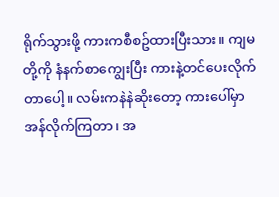ရိုက်သွားဖို့ ကားကစီစဥ်ထားပြီးသား။ ကျမတို့ကို နံနက်စာကျွေးပြီး ကားနဲ့တင်ပေးလိုက်တာပေါ့။ လမ်းကနဲနဲဆိုးတော့ ကားပေါ်မှာ အန်လိုက်ကြတာ၊ အ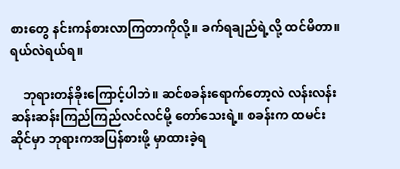စားတွေ နင်းကန်စားလာကြတာကိုလို့။ ခက်ရချည်ရဲ့လို့ ထင်မိတာ။ ရယ်လဲရယ်ရ။

    ဘုရားတန်ခိုးကြောင့်ပါဘဲ။ ဆင်စခန်းရောက်တော့လဲ လန်းလန်းဆန်းဆန်းကြည်ကြည်လင်လင်မို့ တော်သေးရဲ့။ စခန်းက ထမင်းဆိုင်မှာ ဘုရားကအပြန်စားဖို့ မှာထားခဲ့ရ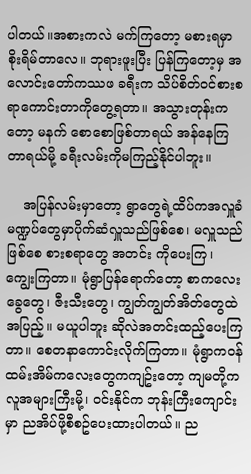ပါတယ်။အစားကလဲ မက်ကြတော့ မစားရမှာ စိုးရိမ်တာလေ။ ဘုရားဖူးပြီး ပြန်ကြတော့မှ အလောင်းတော်ကဿဖ ခရီးက သိပ်စိတ်ဝင်စားစရာကောင်းတာကိုတွေ့ရတာ။ အသွားတုန်းကတော့ မနက် စောစောဖြစ်တာရယ် အန်နေကြတာရယ်မို့ ခရီးလမ်းကိုမကြည့်နိုင်ပါဘူး။

    အပြန်လမ်းမှာတော့ ရွာတွေရဲ့ထိပ်ကအလှူခံမဏ္ဍပ်တွေမှာပိုက်ဆံလှူသည်ဖြစ်စေ၊ မလှူသည်ဖြစ်စေ စားစရာတွေ အတင်း ကိုပေးကြ၊ ကျွေးကြတာ။ မုံရွာပြန်ရောက်တော့ စာကလေးခွေတွေ၊ ဇီးသီးတွေ၊ ကျွတ်ကျွတ်အိတ်တွေထဲအပြည့်။ မယူပါဘူး ဆိုလဲအတင်းထည့်ပေးကြတာ။ စေတနာကောင်းလိုက်ကြတာ။ မုံရွာကဝန်ထမ်းအိမ်ကလေးတွေကကျဥ်းတော့ ကျမတို့က လူအများကြီးမို့၊ ဝင်းနိုင်က ဘုန်းကြီးကျောင်းမှာ ညအိပ်ဖို့စီစဥ်ပေးထားပါတယ်။ ည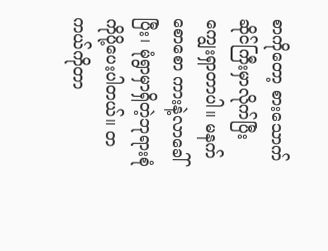စာကိုတော့ စားသောက် ဆိုင်ကြီးမှာလိုက်ပြီး ကျွေးရှာတာပါ။ မနက်စောစော ကားနဲ့လာခေါ်ပြီး၊ မုံရွာမှာရှိတဲ့ဘုရားစုံကိုပို့ပေးပါတယ်။ တကယ်ကိုတာ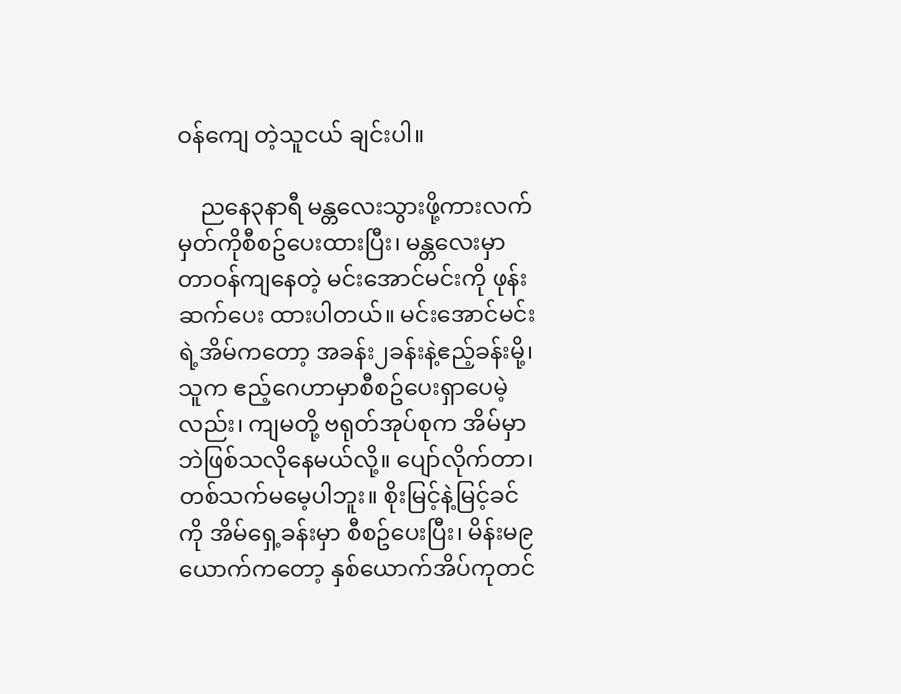ဝန်ကျေ တဲ့သူငယ် ချင်းပါ။

    ညနေ၃နာရီ မန္တလေးသွားဖို့ကားလက်မှတ်ကိုစီစဥ်ပေးထားပြီး၊ မန္တလေးမှာတာဝန်ကျနေတဲ့ မင်းအောင်မင်းကို ဖုန်းဆက်ပေး ထားပါတယ်။ မင်းအောင်မင်းရဲ့အိမ်ကတော့ အခန်း၂ခန်းနဲ့ဧည့်ခန်းမို့၊ သူက ဧည့်ဂေဟာမှာစီစဥ်ပေးရှာပေမဲ့လည်း၊ ကျမတို့ ဗရုတ်အုပ်စုက အိမ်မှာဘဲဖြစ်သလိုနေမယ်လို့။ ပျော်လိုက်တာ၊ တစ်သက်မမေ့ပါဘူး။ စိုးမြင့်နဲ့မြင့်ခင်ကို အိမ်ရှေ့ခန်းမှာ စီစဥ်ပေးပြီး၊ မိန်းမ၉ယောက်ကတော့ နှစ်ယောက်အိပ်ကုတင်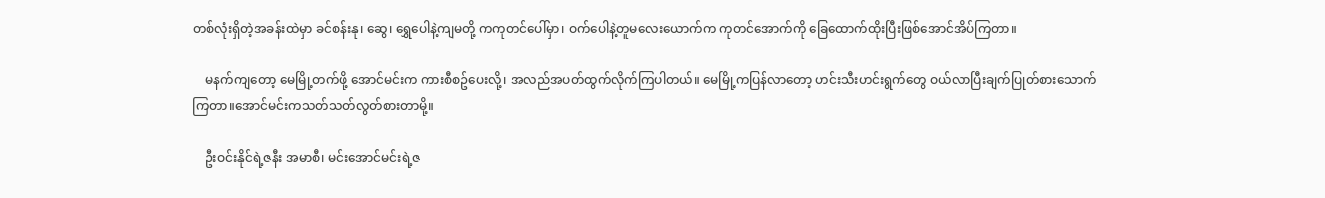တစ်လုံးရှိတဲ့အခန်းထဲမှာ ခင်စန်းနု၊ ဆွေ၊ ရွှေပေါနဲ့ကျမတို့ ကကုတင်ပေါ်မှာ၊ ဝက်ပေါနဲ့တူမလေးယောက်က ကုတင်အောက်ကို ခြေထောက်ထိုးပြီးဖြစ်အောင်အိပ်ကြတာ။

    မနက်ကျတော့ မေမြို့တက်ဖို့ အောင်မင်းက ကားစီစဥ်ပေးလို့၊ အလည်အပတ်ထွက်လိုက်ကြပါတယ်။ မေမြို့ကပြန်လာတော့ ဟင်းသီးဟင်းရွက်တွေ ဝယ်လာပြီးချက်ပြုတ်စားသောက်ကြတာ။အောင်မင်းကသတ်သတ်လွတ်စားတာမို့။

    ဦးဝင်းနိုင်ရဲ့ဇနီး အမာစီ၊ မင်းအောင်မင်းရဲ့ဇ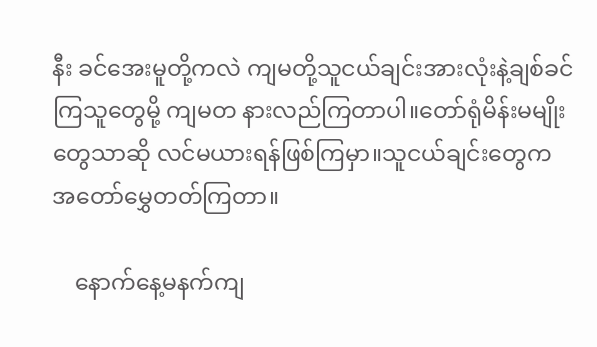နီး ခင်အေးမူတို့ကလဲ ကျမတို့သူငယ်ချင်းအားလုံးနဲ့ချစ်ခင်ကြသူတွေမို့ ကျမတ နားလည်ကြတာပါ။တော်ရုံမိန်းမမျိုးတွေသာဆို လင်မယားရန်ဖြစ်ကြမှာ။သူငယ်ချင်းတွေက အတော်မွှေတတ်ကြတာ။

    နောက်နေ့မနက်ကျ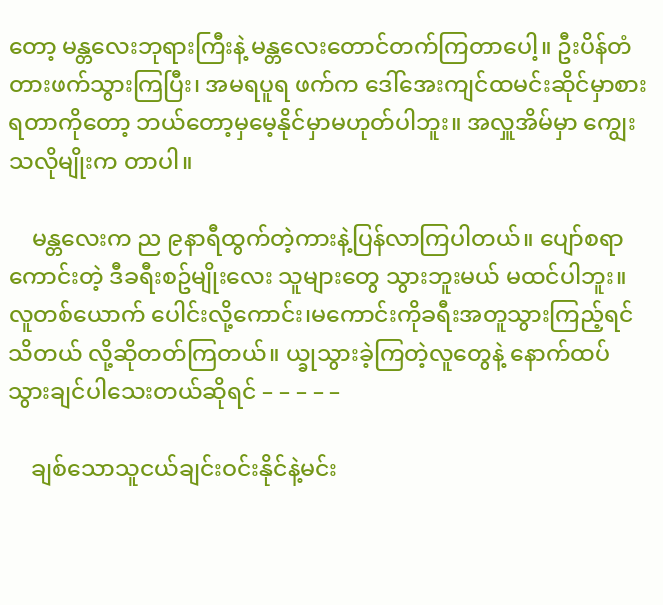တော့ မန္တလေးဘုရားကြီးနဲ့ မန္တလေးတောင်တက်ကြတာပေါ့။ ဦးပိန်တံတားဖက်သွားကြပြီး၊ အမရပူရ ဖက်က ဒေါ်အေးကျင်ထမင်းဆိုင်မှာစားရတာကိုတော့ ဘယ်တော့မှမေ့နိုင်မှာမဟုတ်ပါဘူး။ အလှူအိမ်မှာ ကျွေးသလိုမျိုးက တာပါ။

    မန္တလေးက ည ၉နာရီထွက်တဲ့ကားနဲ့ပြန်လာကြပါတယ်။ ပျော်စရာကောင်းတဲ့ ဒီခရီးစဥ်မျိုးလေး သူများတွေ သွားဘူးမယ် မထင်ပါဘူး။ လူတစ်ယောက် ပေါင်းလို့ကောင်း၊မကောင်းကိုခရီးအတူသွားကြည့်ရင်သိတယ် လို့ဆိုတတ်ကြတယ်။ ယ္ခုသွားခဲ့ကြတဲ့လူတွေနဲ့ နောက်ထပ်သွားချင်ပါသေးတယ်ဆိုရင် – – – – –

    ချစ်သောသူငယ်ချင်းဝင်းနိုင်နဲ့မင်း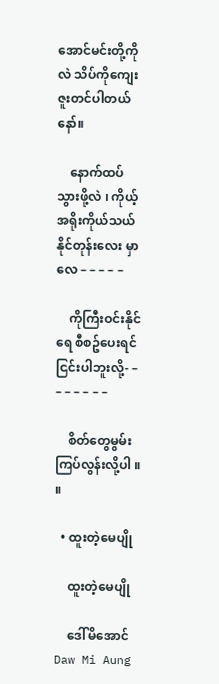အောင်မင်းတို့ကိုလဲ သိပ်ကိုကျေးဇူးတင်ပါတယ်နော်။

    နောက်ထပ်သွားဖို့လဲ ၊ ကိုယ့်အရိုးကိုယ်သယ်နိုင်တုန်းလေး မှာလေ – – – – –

    ကိုကြီးဝင်းနိုင်ရေ စီစဥ်ပေးရင်ငြင်းပါဘူးလို့- – – – – – – –

    စိတ်တွေမွမ်းကြပ်လွန်းလို့ပါ ။ ။

  • ထူးတဲ့မေပျို

    ထူးတဲ့မေပျို

    ဒေါ်မိအောင် Daw Mi Aung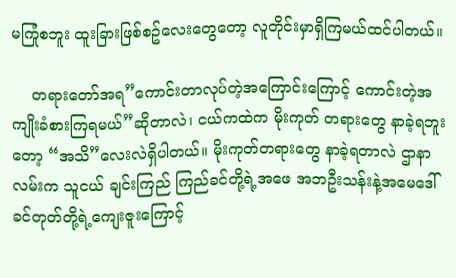မကြုံစဘူး ထူးခြားဖြစ်စဥ်လေးတွေတော့ လူတိုင်းမှာရှိကြမယ်ထင်ပါတယ်။

    တရားတော်အရ”ကောင်းတာလုပ်တဲ့အကြောင်းကြောင့် ကောင်းတဲ့အကျိုးခံစားကြရမယ်”ဆိုတာလဲ၊ ငယ်ကထဲက မိုးကုတ် တရားတွေ နာခဲ့ရဘူးတော့ “အသိ”လေးလဲရှိပါတယ်။ မိုးကုတ်တရားတွေ နာခဲ့ရတာလဲ ဌာနာလမ်းက သူငယ် ချင်းကြည် ကြည်ခင်တို့ရဲ့အဖေ အဘဦးသန်းနဲ့အမေဒေါ်ခင်တုတ်တို့ရဲ့ကျေးဇူးကြောင့်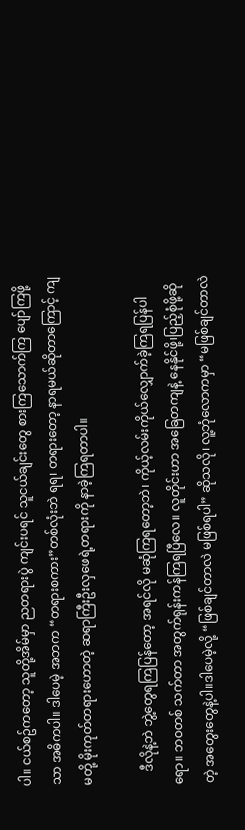ပါ။ ငယ်စဥ်ကတော့ သူတို့အိမ်မှာ ညတရားပွဲ ကျင်းပရင် သူငယ်ချင်းတွေ စားကြသောက်ကြ ပျော်ကြဖို့သာ အဓိကပါ။ ဒါပေမဲ့ အဘက “တရားစကား”တစ်လုံးဘဲ ရရ၊ တရားတော့ နာရမယ်ဆိုတာကြောင့် ကျမတို့ မိုးကုတ်တရားဟောတဲ့ ဆရာကြီးဦးလှဖေရဲ့တရားကို နာခဲ့ကြရတာပါ။

    ဒီလိုနဲ့ဘဲ ဘွဲ့တွေရကြပြန်တော့ အရင်လို မဆုံကြရတော့ဘဲ၊ ကိုယ့်လမ်းကိုယ်လျှောက်ခဲ့ကြရပြန်ပါရော။ ဘဝတစ် သက်တာ အတွက်ရုန်းကန်ကြရပြီလေ။ လူတိုင်းဟာ အခြေတကျနဲ့ နေနိုင်ဖို့၊ပြည့်စုံဖို့ဆိုတဲ့ အတွေးတွေနဲ့ပါ။ဒါပေမဲ့လို့ “ဖြစ်ချင်တာလဲ မဖြစ်ရပါ” ဆိုသလို၊ လူ့ဘုံလောကမှာ “မဖြစ်ချင်တာလဲ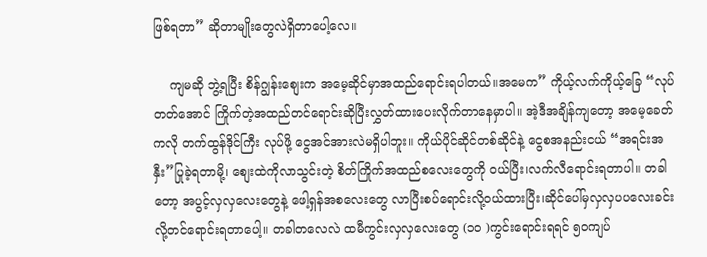ဖြစ်ရတာ” ဆိုတာမျိုးတွေလဲရှိတာပေါ့လေ။

    ကျမဆို ဘွဲ့ရပြီး စိန်ဂျွန်းစျေးက အမေ့ဆိုင်မှာအထည်ရောင်းရပါတယ်။အမေက” ကိုယ့်လက်ကိုယ့်ခြေ “လုပ်တတ်အောင် ကြိုက်တဲ့အထည်တင်ရောင်းဆိုပြီးလွှတ်ထားပေးလိုက်တာနေမှာပါ။ အဲ့ဒီအချိန်ကျတော့ အမေ့ခေတ်ကလို တက်ထွန်ဒိုင်ကြီး လုပ်ဖို့ ငွေအင်အားလဲမရှိပါဘူး။ ကိုယ်ပိုင်ဆိုင်တစ်ဆိုင်နဲ့ ငွေစအနည်းငယ် “အရင်းအနှီး”ပြုခဲ့ရတာမို့၊ စျေးထဲကိုလာသွင်းတဲ့ စိတ်ကြိုက်အထည်စလေးတွေကို ဝယ်ပြီး၊လက်လီရောင်းရတာပါ။ တခါတော့ အပွင့်လှလှလေးတွေနဲ့ ဖေါ့ရှန်အစလေးတွေ လာပြီးစပ်ရောင်းလို့ဝယ်ထားပြီး၊ဆိုင်ပေါ်မှလှလှပပလေးခင်းလို့တင်ရောင်းရတာပေါ့။ တခါတလေလဲ ထမီကွင်းလှလှလေးတွေ (၁၀ )ကွင်းရောင်းရရင် ၅၀ကျပ်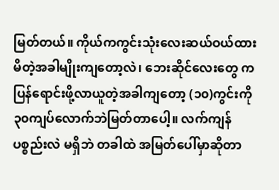မြတ်တယ်။ ကိုယ်ကကွင်းသုံးလေးဆယ်ဝယ်ထားမိတဲ့အခါမျိုးကျတော့လဲ၊ ဘေးဆိုင်လေးတွေ က ပြန်ရောင်းဖို့လာယူတဲ့အခါကျတော့ (၁၀)ကွင်းကို ၃၀ကျပ်လောက်ဘဲမြတ်တာပေါ့။ လက်ကျန်ပစ္စည်းလဲ မရှိဘဲ တခါထဲ အမြတ်ပေါ်မှာဆိုတာ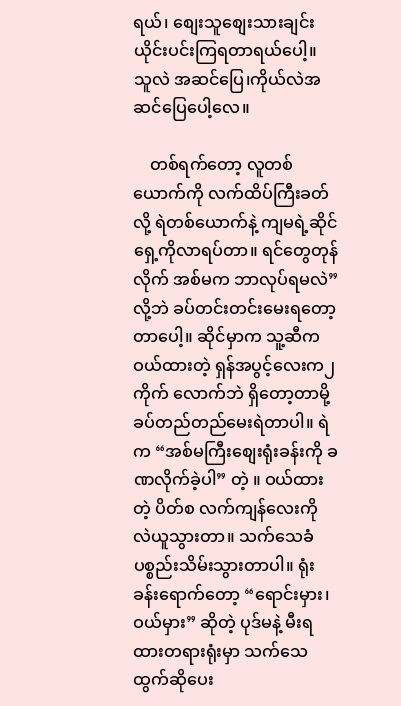ရယ်၊ စျေးသူစျေးသားချင်းယိုင်းပင်းကြရတာရယ်ပေါ့။ သူလဲ အဆင်ပြေ၊ကိုယ်လဲအဆင်ပြေပေါ့လေ။

    တစ်ရက်တော့ လူတစ်ယောက်ကို လက်ထိပ်ကြီးခတ်လို့ ရဲတစ်ယောက်နဲ့ ကျမရဲ့ဆိုင်ရှေ့ကိုလာရပ်တာ။ ရင်တွေတုန် လိုက် အစ်မက ဘာလုပ်ရမလဲ”လို့ဘဲ ခပ်တင်းတင်းမေးရတော့တာပေါ့။ ဆိုင်မှာက သူ့ဆီကဝယ်ထားတဲ့ ရှန်အပွင့်လေးက၂ ကိုက် လောက်ဘဲ ရှိတော့တာမို့ ခပ်တည်တည်မေးရဲတာပါ။ ရဲက “အစ်မကြီးစျေးရုံးခန်းကို ခဏလိုက်ခဲ့ပါ” တဲ့ ။ ဝယ်ထားတဲ့ ပိတ်စ လက်ကျန်လေးကို လဲယူသွားတာ။ သက်သေခံပစ္စည်းသိမ်းသွားတာပါ။ ရုံးခန်းရောက်တော့ “ရောင်းမှား၊ဝယ်မှား” ဆိုတဲ့ ပုဒ်မနဲ့ မီးရထားတရားရုံးမှာ သက်သေထွက်ဆိုပေး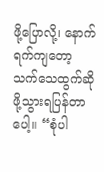ဖို့ပြောလို့၊ နောက်ရက်ကျတော့ သက်သေထွက်ဆိုဖို့သွားရပြန်တာပေါ့။ “စုံပါ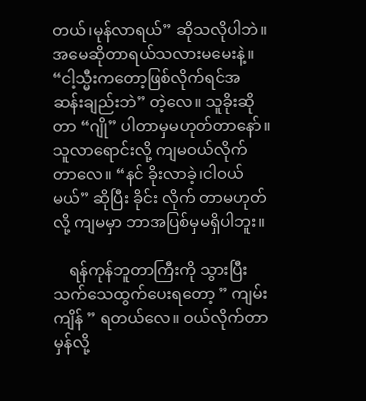တယ်၊မုန်လာရယ်” ဆိုသလိုပါဘဲ။ အမေဆိုတာရယ်သလားမမေးနဲ့။ “ငါ့သ္မီးကတော့ဖြစ်လိုက်ရင်အဆန်းချည်းဘဲ” တဲ့လေ။ သူခိုးဆိုတာ “ဂျို” ပါတာမှမဟုတ်တာနော်။ သူလာရောင်းလို့ ကျမဝယ်လိုက်တာလေ။ “နင် ခိုးလာခဲ့၊ငါဝယ်မယ်” ဆိုပြီး ခိုင်း လိုက် တာမဟုတ်လို့ ကျမမှာ ဘာအပြစ်မှမရှိပါဘူး။

    ရန်ကုန်ဘူတာကြီးကို သွားပြီးသက်သေထွက်ပေးရတော့ ” ကျမ်းကျိန် ” ရတယ်လေ။ ဝယ်လိုက်တာမှန်လို့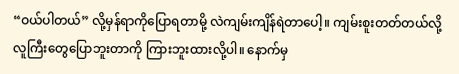“ဝယ်ပါတယ်” လို့မှန်ရာကိုပြောရတာမို့ လဲကျမ်းကျိန်ရဲတာပေါ့။ ကျမ်းစူးတတ်တယ်လို့ လူကြီးတွေပြောဘူးတာကို ကြားဘူးထားလို့ပါ။ နောက်မှ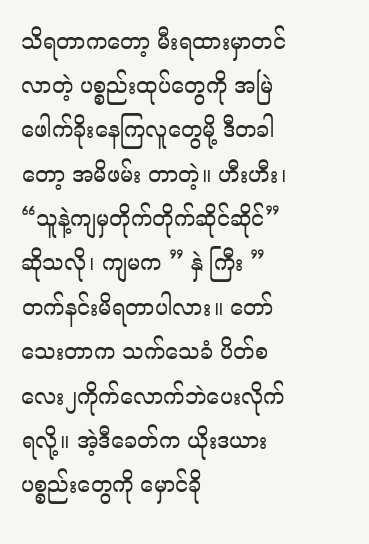သိရတာကတော့ မီးရထားမှာတင်လာတဲ့ ပစ္စည်းထုပ်တွေကို အမြဲဖေါက်ခိုးနေကြလူတွေမို့ ဒီတခါတော့ အမိဖမ်း တာတဲ့။ ဟီးဟီး၊ “သူနဲ့ကျမှတိုက်တိုက်ဆိုင်ဆိုင်”ဆိုသလို၊ ကျမက ” နှဲ ကြီး ” တက်နင်းမိရတာပါလား။ တော်သေးတာက သက်သေခံ ပိတ်စလေး၂ကိုက်လောက်ဘဲပေးလိုက်ရလို့။ အဲ့ဒီခေတ်က ယိုးဒယားပစ္စည်းတွေကို မှောင်ခို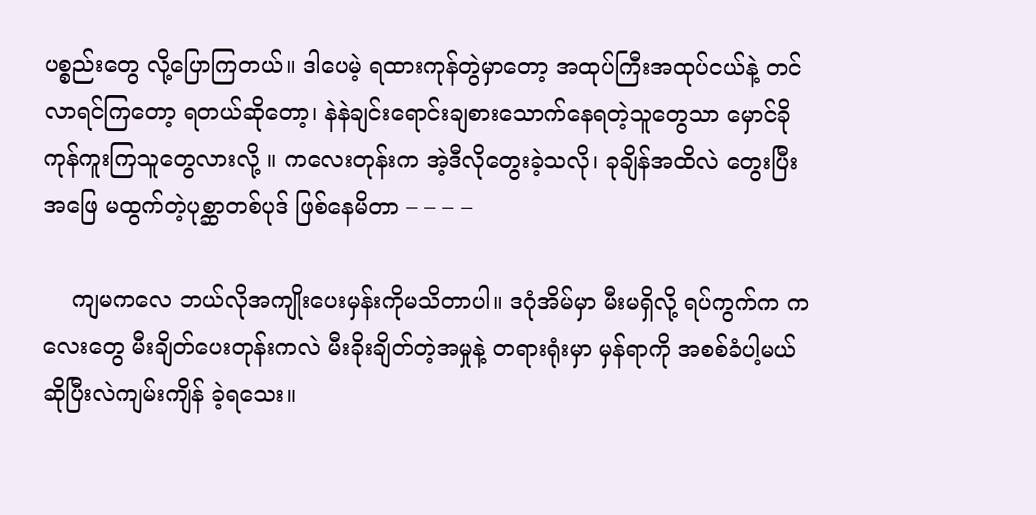ပစ္စည်းတွေ လို့ပြောကြတယ်။ ဒါပေမဲ့ ရထားကုန်တွဲမှာတော့ အထုပ်ကြီးအထုပ်ငယ်နဲ့ တင်လာရင်ကြတော့ ရတယ်ဆိုတော့၊ နဲနဲချင်းရောင်းချစားသောက်နေရတဲ့သူတွေသာ မှောင်ခိုကုန်ကူးကြသူတွေလားလို့ ။ ကလေးတုန်းက အဲ့ဒီလိုတွေးခဲ့သလို၊ ခုချိန်အထိလဲ တွေးပြီးအဖြေ မထွက်တဲ့ပုစ္ဆာတစ်ပုဒ် ဖြစ်နေမိတာ – – – –

    ကျမကလေ ဘယ်လိုအကျိုးပေးမှန်းကိုမသိတာပါ။ ဒဂုံအိမ်မှာ မီးမရှိလို့ ရပ်ကွက်က ကလေးတွေ မီးချိတ်ပေးတုန်းကလဲ မီးခိုးချိတ်တဲ့အမှုနဲ့ တရားရုံးမှာ မှန်ရာကို အစစ်ခံပါ့မယ်ဆိုပြီးလဲကျမ်းကျိန် ခဲ့ရသေး။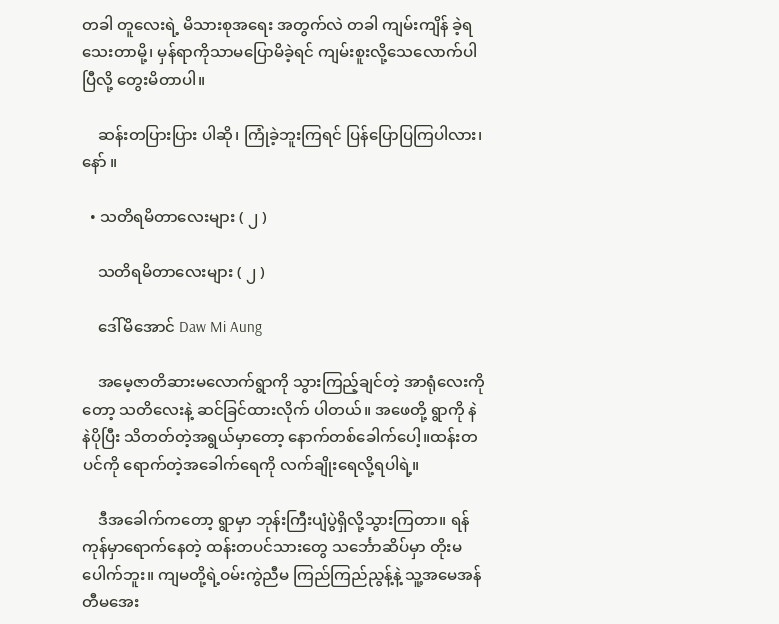တခါ တူလေးရဲ့ မိသားစုအရေး အတွက်လဲ တခါ ကျမ်းကျိန် ခဲ့ရသေးတာမို့၊ မှန်ရာကိုသာမပြောမိခဲ့ရင် ကျမ်းစူးလို့သေလောက်ပါပြီလို့ တွေးမိတာပါ။

    ဆန်းတပြားပြား ပါဆို၊ ကြုံခဲ့ဘူးကြရင် ပြန်ပြောပြကြပါလား၊ နော် ။

  • သတိရမိတာလေးများ ( ၂ )

    သတိရမိတာလေးများ ( ၂ )

    ဒေါ်မိအောင် Daw Mi Aung

    အမေ့ဇာတိဆားမလောက်ရွာကို သွားကြည့်ချင်တဲ့ အာရုံလေးကိုတော့ သတိလေးနဲ့ ဆင်ခြင်ထားလိုက် ပါတယ်။ အဖေတို့ ရွာကို နဲနဲပိုပြီး သိတတ်တဲ့အရွယ်မှာတော့ နောက်တစ်ခေါက်ပေါ့။ထန်းတပင်ကို ရောက်တဲ့အခေါက်ရေကို လက်ချိုးရေလို့ရပါရဲ့။

    ဒီအခေါက်ကတော့ ရွာမှာ ဘုန်းကြီးပျံပွဲရှိလို့သွားကြတာ။ ရန်ကုန်မှာရောက်နေတဲ့ ထန်းတပင်သားတွေ သင်္ဘောဆိပ်မှာ တိုးမပေါက်ဘူး။ ကျမတို့ရဲ့ဝမ်းကွဲညီမ ကြည်ကြည်ညွန့်နဲ့ သူ့အမေအန်တီမအေး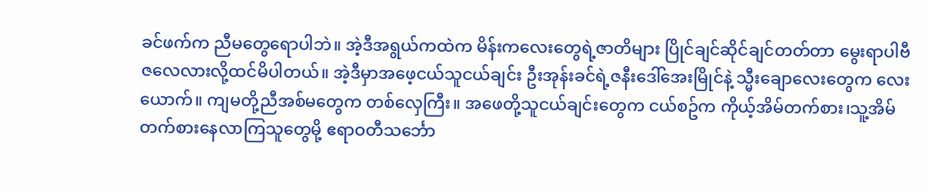ခင်ဖက်က ညီမတွေရောပါဘဲ။ အဲ့ဒီအရွယ်ကထဲက မိန်းကလေးတွေရဲ့ဇာတိများ ပြိုင်ချင်ဆိုင်ချင်တတ်တာ မွေးရာပါဗီဇလေလားလို့ထင်မိပါတယ်။ အဲ့ဒီမှာအဖေ့ငယ်သူငယ်ချင်း ဦးအုန်းခင်ရဲ့ဇနီးဒေါ်အေးမြိုင်နဲ့ သ္မီးချောလေးတွေက လေးယောက်။ ကျမတို့ညီအစ်မတွေက တစ်လှေကြီး။ အဖေတို့သူငယ်ချင်းတွေက ငယ်စဥ်က ကိုယ့်အိမ်တက်စား၊သူ့အိမ်တက်စားနေလာကြသူတွေမို့ ဧရာဝတီသင်္ဘော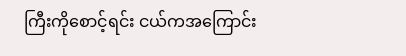ကြီးကိုစောင့်ရင်း ငယ်ကအကြောင်း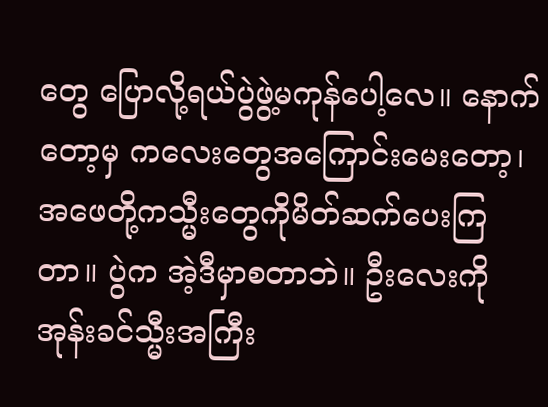တွေ ပြောလို့ရယ်ပွဲဖွဲ့မကုန်ပေါ့လေ။ နောက်တော့မှ ကလေးတွေအကြောင်းမေးတော့၊ အဖေတို့ကသ္မီးတွေကိုမိတ်ဆက်ပေးကြတာ။ ပွဲက အဲ့ဒီမှာစတာဘဲ။ ဦးလေးကိုအုန်းခင်သ္မီးအကြီး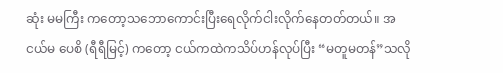ဆုံး မမကြီး ကတော့သဘောကောင်းပြီးရေလိုက်ငါးလိုက်နေတတ်တယ်။ အငယ်မ ပေစိ (ရီရီမြင့်) ကတော့ ငယ်ကထဲကသိပ်ဟန်လုပ်ပြီး “မတူမတန်”သလို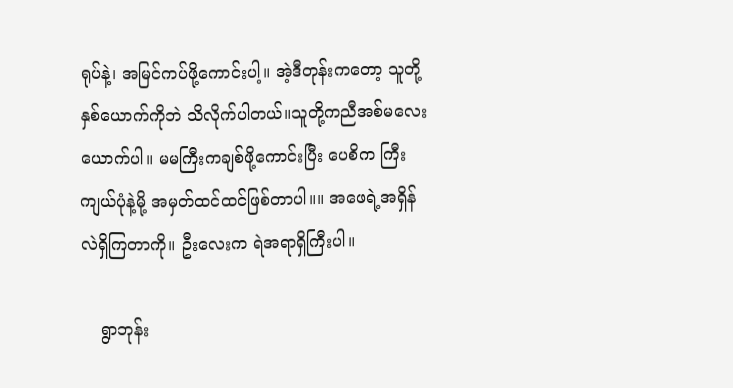ရုပ်နဲ့၊ အမြင်ကပ်ဖို့ကောင်းပါ့။ အဲ့ဒီတုန်းကတော့ သူတို့နှစ်ယောက်ကိုဘဲ သိလိုက်ပါတယ်။သူတို့ကညီအစ်မလေးယောက်ပါ။ မမကြီးကချစ်ဖို့ကောင်းပြီး ပေစိက ကြီးကျယ်ပုံနဲ့မို့ အမှတ်ထင်ထင်ဖြစ်တာပါ။။ အဖေရဲ့အရှိန်လဲရှိကြတာကို။ ဦးလေးက ရဲအရာရှိကြီးပါ။

    ရွာဘုန်း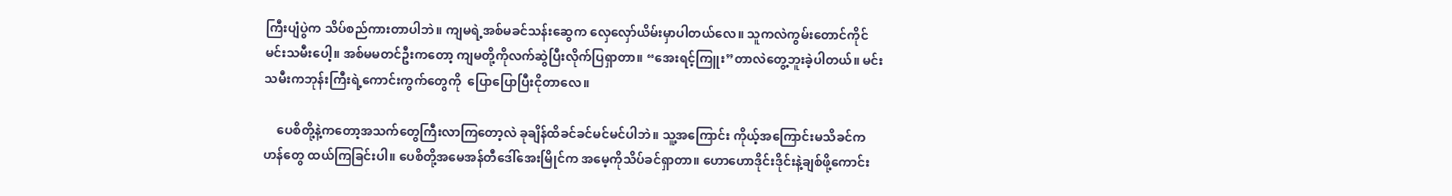ကြီးပျံပွဲက သိပ်စည်ကားတာပါဘဲ။ ကျမရဲ့အစ်မခင်သန်းဆွေက လှေလှော်ယိမ်းမှာပါတယ်လေ။ သူကလဲကွမ်းတောင်ကိုင်မင်းသမီးပေါ့။ အစ်မမတင်ဦးကတော့ ကျမတို့ကိုလက်ဆွဲပြီးလိုက်ပြရှာတာ။ “အေးရင့်ကြူး”တာလဲတွေ့ဘူးခဲ့ပါတယ်။ မင်းသမီးကဘုန်းကြီးရဲ့ကောင်းကွက်တွေကို  ပြောပြောပြီးငိုတာလေ။

    ပေစိတို့နဲ့ကတော့အသက်တွေကြီးလာကြတော့လဲ ခုချိန်ထိခင်ခင်မင်မင်ပါဘဲ။ သူ့အကြောင်း ကိုယ့်အကြောင်းမသိခင်က ဟန်တွေ ထယ်ကြခြင်းပါ။ ပေစိတို့အမေအန်တီဒေါ်အေးမြိုင်က အမေ့ကိုသိပ်ခင်ရှာတာ။ ဟောဟောဒိုင်းဒိုင်းနဲ့ချစ်ဖို့ကောင်း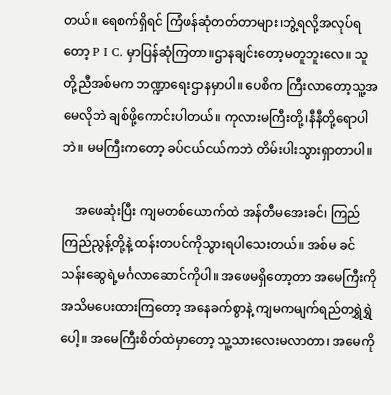တယ်။ ရေစက်ရှိရင် ကြံဖန်ဆုံတတ်တာများ၊ဘွဲ့ရလို့အလုပ်ရတော့ P I C. မှာပြန်ဆုံကြတာ။ဌာနချင်းတော့မတူဘူးလေ။ သူတို့ညီအစ်မက ဘဏ္ဍာရေးဌာနမှာပါ။ ပေစိက ကြီးလာတော့သူ့အမေလိုဘဲ ချစ်ဖို့ကောင်းပါတယ်။ ကုလားမကြီးတို့၊နီနီတို့ရောပါဘဲ။ မမကြီးကတော့ ခပ်ငယ်ငယ်ကဘဲ တိမ်းပါးသွားရှာတာပါ။

    အဖေဆုံးပြီး ကျမတစ်ယောက်ထဲ အန်တီမအေးခင်၊ ကြည်ကြည်ညွန့်တို့နဲ့ ထန်းတပင်ကိုသွားရပါသေးတယ်။ အစ်မ ခင်သန်းဆွေရဲ့မင်္ဂလာဆောင်ကိုပါ။ အဖေမရှိတော့တာ အမေကြီးကိုအသိမပေးထားကြတော့ အနေခက်စွာနဲ့ ကျမကမျက်ရည်တရွှဲရွှဲပေါ့။ အမေကြီးစိတ်ထဲမှာတော့ သူ့သားလေးမလာတာ၊ အမေကို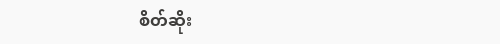စိတ်ဆိုး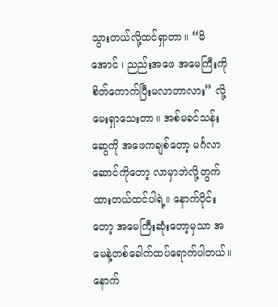သွားတယ်လို့ထင်ရှာတာ။ “မိအောင် ၊ ညည်းအဖေ အမေကြီးကို စိတ်ကောက်ပြီးမလာတာလား” လို့မေးရှာသေးတာ။ အစ်မခင်သန်းဆွေကို အဖေကချစ်တော့ မင်္ဂလာဆောင်ကိုတော့ လာမှာဘဲလို့တွက်ထားတယ်ထင်ပါရဲ့။ နောက်ပိုင်းတော့ အမေကြီးဆုံးတော့မှသာ အမေနဲ့တစ်ခေါက်ထပ်ရောက်ပါတယ်။ နောက်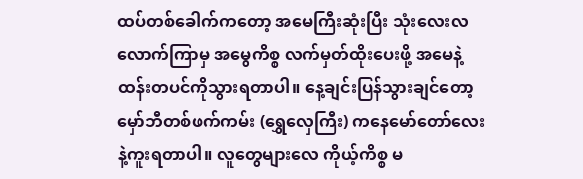ထပ်တစ်ခေါက်ကတော့ အမေကြီးဆုံးပြီး သုံးလေးလလောက်ကြာမှ အမွေကိစ္စ လက်မှတ်ထိုးပေးဖို့ အမေနဲ့ထန်းတပင်ကိုသွားရတာပါ။ နေ့ချင်းပြန်သွားချင်တော့ မှော်ဘီတစ်ဖက်ကမ်း (ရွှေလှေကြီး) ကနေမော်တော်လေးနဲ့ကူးရတာပါ။ လူတွေများလေ ကိုယ့်ကိစ္စ မ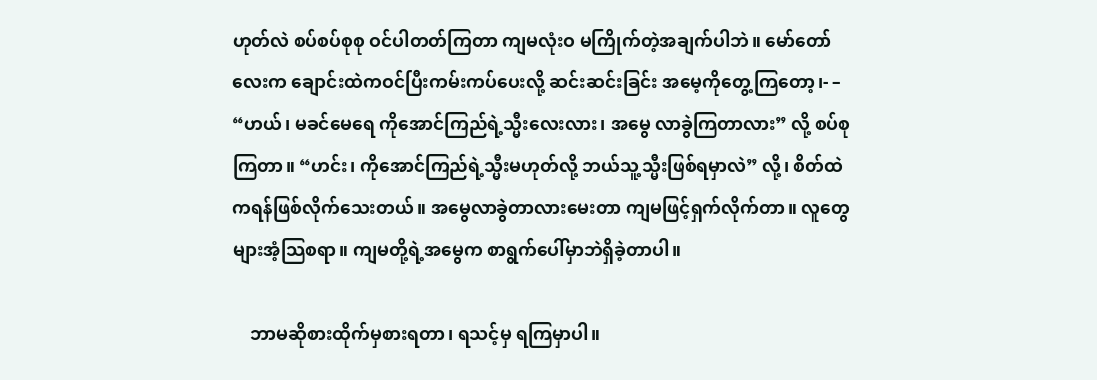ဟုတ်လဲ စပ်စပ်စုစု ဝင်ပါတတ်ကြတာ ကျမလုံးဝ မကြိုက်တဲ့အချက်ပါဘဲ။ မော်တော်လေးက ချောင်းထဲကဝင်ပြီးကမ်းကပ်ပေးလို့ ဆင်းဆင်းခြင်း အမေ့ကိုတွေ့ကြတော့၊- – “ဟယ်၊ မခင်မေရေ ကိုအောင်ကြည်ရဲ့သ္မီးလေးလား၊ အမွေ လာခွဲကြတာလား” လို့ စပ်စုကြတာ။ “ဟင်း၊ ကိုအောင်ကြည်ရဲ့သ္မီးမဟုတ်လို့ ဘယ်သူ့သ္မီးဖြစ်ရမှာလဲ” လို့၊ စိတ်ထဲကရန်ဖြစ်လိုက်သေးတယ်။ အမွေလာခွဲတာလားမေးတာ ကျမဖြင့်ရှက်လိုက်တာ။ လူတွေများအံ့သြစရာ။ ကျမတို့ရဲ့အမွေက စာရွက်ပေါ်မှာဘဲရှိခဲ့တာပါ။

    ဘာမဆိုစားထိုက်မှစားရတာ၊ ရသင့်မှ ရကြမှာပါ။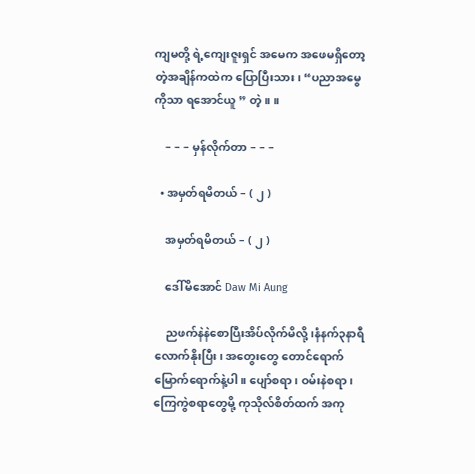ကျမတို့ ရဲ့ကျေးဇူးရှင် အမေက အဖေမရှိတော့တဲ့အချိန်ကထဲက ပြောပြီးသား၊ “ပညာအမွေကိုသာ ရအောင်ယူ ” တဲ့။ ။

    – – – မှန်လိုက်တာ – – –

  • အမှတ်ရမိတယ် – ( ၂ )

    အမှတ်ရမိတယ် – ( ၂ )

    ဒေါ်မိအောင် Daw Mi Aung

    ညဖက်နဲနဲစောပြီးအိပ်လိုက်မိလို့၊နံနက်၃နာရီလောက်နိုးပြီး၊ အတွေးတွေ တောင်ရောက် မြောက်ရောက်နဲ့ပါ။ ပျော်စရာ၊ ဝမ်းနဲစရာ၊ ကြေကွဲစရာတွေမို့ ကုသိုလ်စိတ်ထက် အကု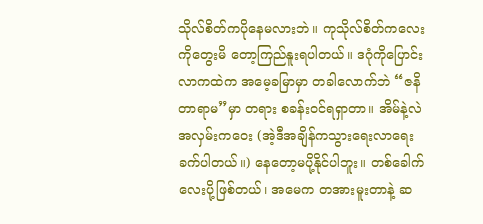သိုလ်စိတ်ကပိုနေမလားဘဲ။ ကုသိုလ်စိတ်ကလေး ကိုတွေးမိ တော့ကြည်နူးရပါတယ်။ ဒဂုံကိုပြောင်းလာကထဲက အမေ့ခမြာမှာ တခါလောက်ဘဲ “ဇနိတာရာမ”မှာ တရား စခန်းဝင်ရရှာတာ။ အိမ်နဲ့လဲအလှမ်းကဝေး (အဲ့ဒီအချိန်ကသွားရေးလာရေးခက်ပါတယ်။) နေတော့မပို့နိုင်ပါဘူး။ တစ်ခေါက် လေးပို့ဖြစ်တယ်၊ အမေက တအားမူးတာနဲ့ ဆ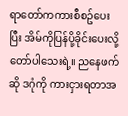ရာတော်ကကားစီစဥ်ပေးပြီး အိမ်ကိုပြန်ပို့ခိုင်းပေးလို့တော်ပါသေးရဲ့။ ညနေဖက်ဆို ဒဂုံကို ကားငှားရတာအ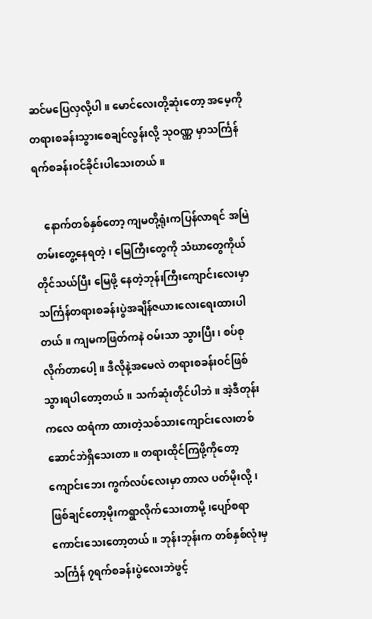ဆင်မပြေလှလို့ပါ။ မောင်လေးတို့ဆုံးတော့ အမေ့ကို တရားစခန်းသွားစေချင်လွန်းလို့ သုဝဏ္ဏ မှာသင်္ကြန် ရက်စခန်းဝင်ခိုင်းပါသေးတယ်။

    နောက်တစ်နှစ်တော့ ကျမတို့ရုံးကပြန်လာရင် အမြဲတမ်းတွေ့နေရတဲ့၊ မြေကြီးတွေကို သံဃာတွေကိုယ်တိုင်သယ်ပြီး မြေဖို့ နေတဲ့ဘုန်းကြီးကျောင်းလေးမှာ သင်္ကြန်တရားစခန်းပွဲအချိန်ဇယားလေးရေးထားပါတယ်။ ကျမကဖြတ်ကနဲ ဝမ်းသာ သွားပြီး၊ စပ်စုလိုက်တာပေါ့။ ဒီလိုနဲ့အမေလဲ တရားစခန်းဝင်ဖြစ်သွားရပါတော့တယ်။ သက်ဆုံးတိုင်ပါဘဲ။ အဲ့ဒီတုန်းကလေ ထရံကာ ထားတဲ့သစ်သားကျောင်းလေးတစ်ဆောင်ဘဲရှိသေးတာ။ တရားထိုင်ကြဖို့ကိုတော့ ကျောင်းဘေး ကွက်လပ်လေးမှာ တာလ ပတ်မိုးလို့၊ဖြစ်ချင်တော့မိုးကရွာလိုက်သေးတာမို့၊ပျော်စရာကောင်းသေးတော့တယ်။ ဘုန်းဘုန်းက တစ်နှစ်လုံးမှ သင်္ကြန် ၇ရက်စခန်းပွဲလေးဘဲဖွင့်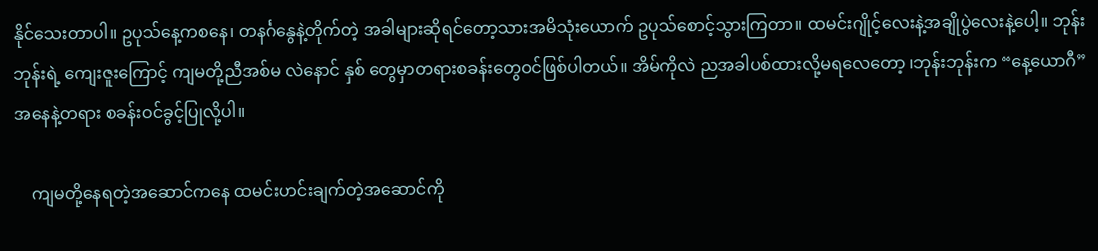နိုင်သေးတာပါ။ ဥပုသ်နေ့ကစနေ၊ တနင်္ဂနွေနဲ့တိုက်တဲ့ အခါများဆိုရင်တော့သားအမိသုံးယောက် ဥပုသ်စောင့်သွားကြတာ။ ထမင်းဂျိုင့်လေးနဲ့အချိုပွဲလေးနဲ့ပေါ့။ ဘုန်းဘုန်းရဲ့ ကျေးဇူးကြောင့် ကျမတို့ညီအစ်မ လဲနောင် နှစ် တွေမှာတရားစခန်းတွေဝင်ဖြစ်ပါတယ်။ အိမ်ကိုလဲ ညအခါပစ်ထားလို့မရလေတော့ ၊ဘုန်းဘုန်းက “နေ့ယောဂီ” အနေနဲ့တရား စခန်းဝင်ခွင့်ပြုလို့ပါ။

    ကျမတို့နေရတဲ့အဆောင်ကနေ ထမင်းဟင်းချက်တဲ့အဆောင်ကို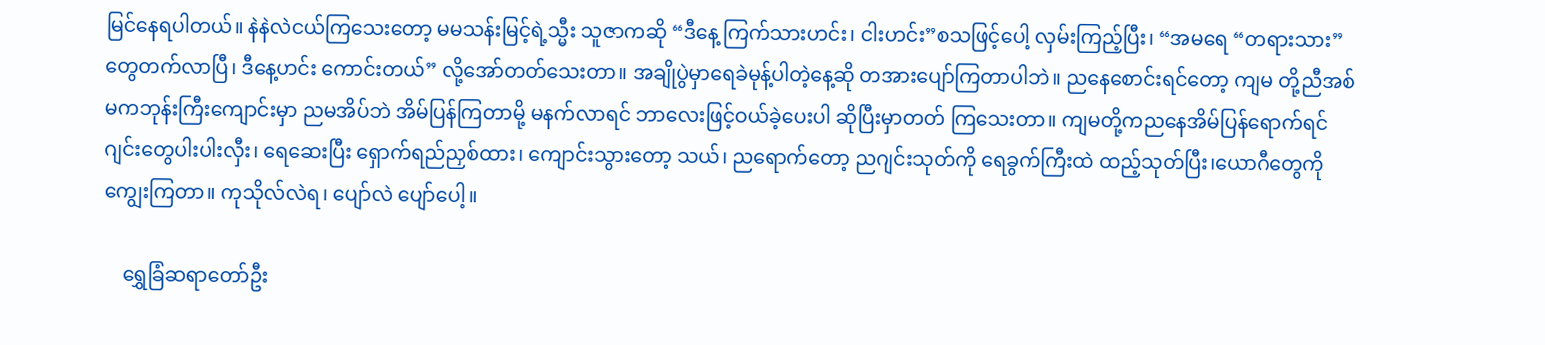မြင်နေရပါတယ်။ နဲနဲလဲငယ်ကြသေးတော့ မမသန်းမြင့်ရဲ့သ္မီး သူဇာကဆို “ဒီနေ့ ကြက်သားဟင်း၊ ငါးဟင်း”စသဖြင့်ပေါ့ လှမ်းကြည့်ပြီး၊ “အမရေ “တရားသား”တွေတက်လာပြီ၊ ဒီနေ့ဟင်း ကောင်းတယ်” လို့အော်တတ်သေးတာ။ အချိုပွဲမှာရေခဲမုန့်ပါတဲ့နေ့ဆို တအားပျော်ကြတာပါဘဲ။ ညနေစောင်းရင်တော့ ကျမ တို့ညီအစ်မကဘုန်းကြီးကျောင်းမှာ ညမအိပ်ဘဲ အိမ်ပြန်ကြတာမို့ မနက်လာရင် ဘာလေးဖြင့်ဝယ်ခဲ့ပေးပါ ဆိုပြီးမှာတတ် ကြသေးတာ။ ကျမတို့ကညနေအိမ်ပြန်ရောက်ရင် ဂျင်းတွေပါးပါးလှီး၊ ရေဆေးပြီး ရှောက်ရည်ညှစ်ထား၊ ကျောင်းသွားတော့ သယ်၊ ညရောက်တော့ ညဂျင်းသုတ်ကို ရေခွက်ကြီးထဲ ထည့်သုတ်ပြီး၊ယောဂီတွေကို ကျွေးကြတာ။ ကုသိုလ်လဲရ၊ ပျော်လဲ ပျော်ပေါ့။

    ရွှေခြံဆရာတော်ဦး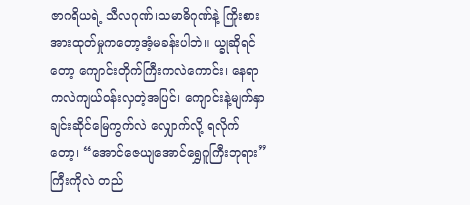ဇာဂရိယရဲ့ သီလဂုဏ်၊သမာဓိဂုဏ်နဲ့ ကြိုးစားအားထုတ်မှုကတော့အံ့မခန်းပါဘဲ။ ယ္ခုဆိုရင်တော့ ကျောင်းတိုက်ကြီးကလဲကောင်း၊ နေရာကလဲကျယ်ဝန်းလှတဲ့အပြင်၊ ကျောင်းနဲ့မျက်နှာချင်းဆိုင်မြေကွက်လဲ လျှောက်လို့ ရလိုက်တော့၊ “အောင်ဇေယျအောင်ရွှေဂူကြီးဘုရား”ကြီးကိုလဲ တည်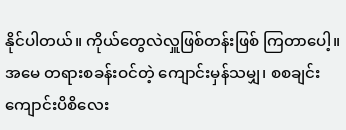နိုင်ပါတယ်။ ကိုယ်တွေလဲလှူဖြစ်တန်းဖြစ် ကြတာပေါ့။ အမေ တရားစခန်းဝင်တဲ့ ကျောင်းမှန်သမျှ၊ စစချင်း ကျောင်းပိစိလေး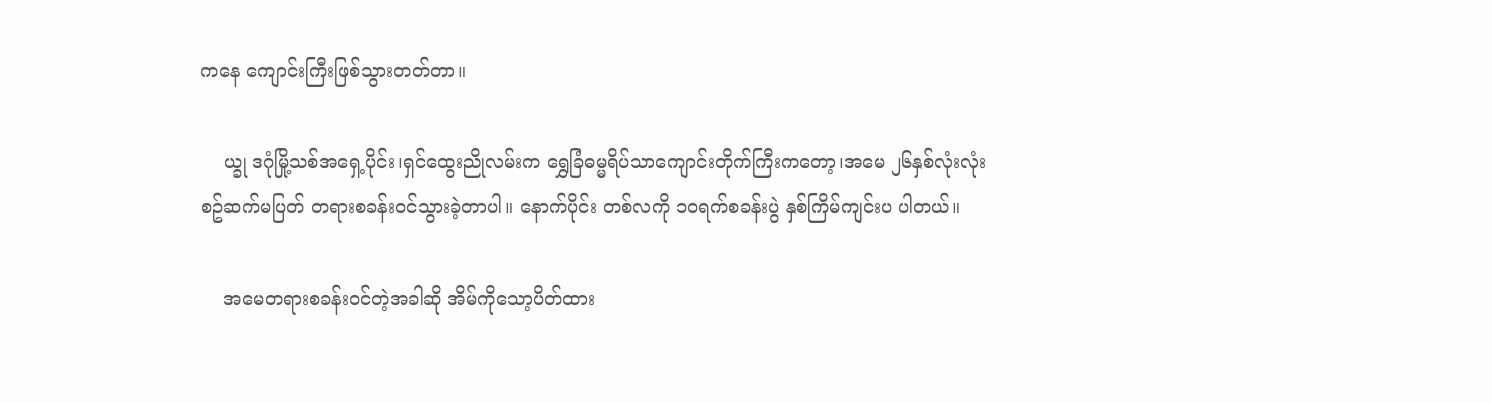ကနေ ကျောင်းကြီးဖြစ်သွားတတ်တာ။

    ယ္ခု ဒဂုံမြို့သစ်အရှေ့ပိုင်း၊ရှင်ထွေးညိုလမ်းက ရွှေခြံဓမ္မရိပ်သာကျောင်းတိုက်ကြီးကတော့၊အမေ ၂၆နှစ်လုံးလုံး စဥ်ဆက်မပြတ် တရားစခန်းဝင်သွားခဲ့တာပါ။ နောက်ပိုင်း တစ်လကို ၁၀ရက်စခန်းပွဲ နှစ်ကြိမ်ကျင်းပ ပါတယ်။

    အမေတရားစခန်းဝင်တဲ့အခါဆို အိမ်ကိုသော့ပိတ်ထား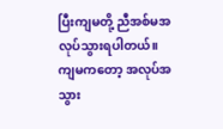ပြီးကျမတို့ ညီအစ်မအလုပ်သွားရပါတယ်။ ကျမကတော့ အလုပ်အသွား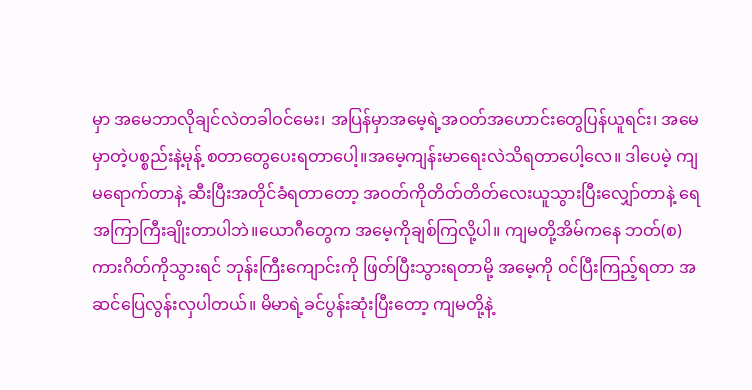မှာ အမေဘာလိုချင်လဲတခါဝင်မေး၊ အပြန်မှာအမေ့ရဲ့အဝတ်အဟောင်းတွေပြန်ယူရင်း၊ အမေမှာတဲ့ပစ္စည်းနဲ့မုန့် စတာတွေပေးရတာပေါ့။အမေ့ကျန်းမာရေးလဲသိရတာပေါ့လေ။ ဒါပေမဲ့ ကျမရောက်တာနဲ့ ဆီးပြီးအတိုင်ခံရတာတော့ အဝတ်ကိုတိတ်တိတ်လေးယူသွားပြီးလျှော်တာနဲ့ ရေအကြာကြီးချိုးတာပါဘဲ။ယောဂီတွေက အမေ့ကိုချစ်ကြလို့ပါ။ ကျမတို့အိမ်ကနေ ဘတ်(စ)ကားဂိတ်ကိုသွားရင် ဘုန်းကြီးကျောင်းကို ဖြတ်ပြီးသွားရတာမို့ အမေ့ကို ဝင်ပြီးကြည့်ရတာ အဆင်ပြေလွန်းလှပါတယ်။ မိမာရဲ့ခင်ပွန်းဆုံးပြီးတော့ ကျမတို့နဲ့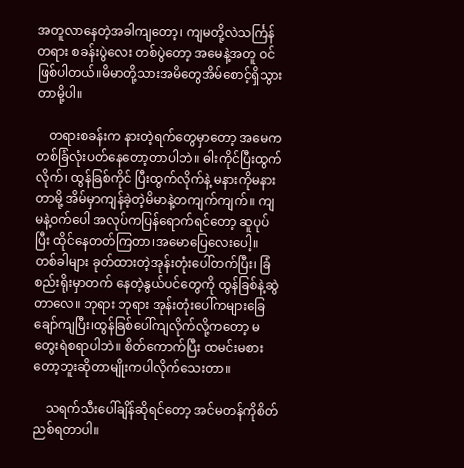အတူလာနေတဲ့အခါကျတော့၊ ကျမတို့လဲသင်္ကြန်တရား စခန်းပွဲလေး တစ်ပွဲတော့ အမေနဲ့အတူ ဝင်ဖြစ်ပါတယ်။မိမာတို့သားအမိတွေအိမ်စောင့်ရှိသွားတာမို့ပါ။

    တရားစခန်းက နားတဲ့ရက်တွေမှာတော့ အမေက တစ်ခြံလုံးပတ်နေတော့တာပါဘဲ။ ဓါးကိုင်ပြီးထွက်လိုက်၊ ထွန်ခြစ်ကိုင် ပြီးထွက်လိုက်နဲ့ မနားကိုမနားတာမို့ အိမ်မှာကျန်ခဲ့တဲ့မိမာနဲ့တကျက်ကျက်။ ကျမနဲ့ဝက်ပေါ အလုပ်ကပြန်ရောက်ရင်တော့ ဆူပုပ်ပြီး ထိုင်နေတတ်ကြတာ၊အမောပြေလေးပေါ့။ တစ်ခါများ ခုတ်ထားတဲ့အုန်းတုံးပေါ်တက်ပြီး၊ ခြံစည်းရိုးမှာတက် နေတဲ့နွယ်ပင်တွေကို ထွန်ခြစ်နဲ့ဆွဲတာလေ။ ဘုရား ဘုရား အုန်းတုံးပေါ်ကများခြေချော်ကျပြီး၊ထွန်ခြစ်ပေါ်ကျလိုက်လို့ကတော့ မတွေးရဲစရာပါဘဲ။ စိတ်ကောက်ပြီး ထမင်းမစားတော့ဘူးဆိုတာမျိုးကပါလိုက်သေးတာ။

    သရက်သီးပေါ်ချိန်ဆိုရင်တော့ အင်မတန်ကိုစိတ်ညစ်ရတာပါ။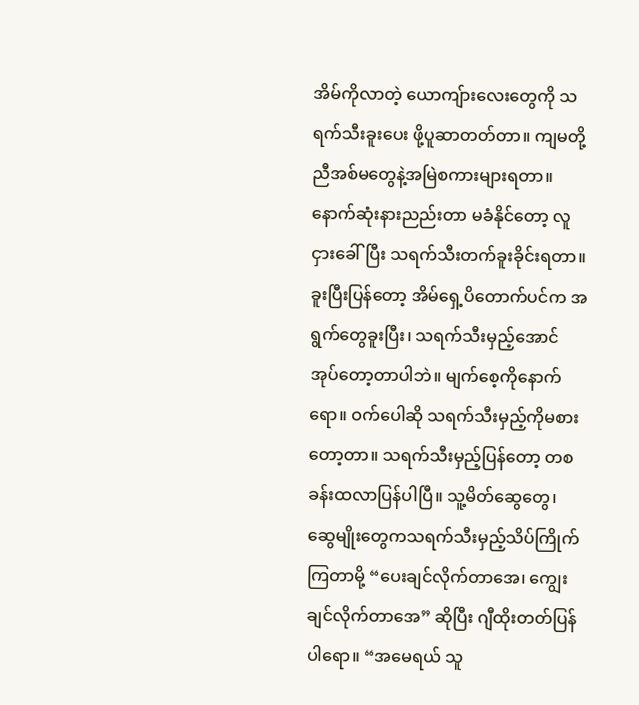အိမ်ကိုလာတဲ့ ယောကျ်ားလေးတွေကို သရက်သီးခူးပေး ဖို့ပူဆာတတ်တာ။ ကျမတို့ညီအစ်မတွေနဲ့အမြဲစကားများရတာ။နောက်ဆုံးနားညည်းတာ မခံနိုင်တော့ လူငှားခေါ်ပြီး သရက်သီးတက်ခူးခိုင်းရတာ။ ခူးပြီးပြန်တော့ အိမ်ရှေ့ပိတောက်ပင်က အရွက်တွေခူးပြီး၊ သရက်သီးမှည့်အောင် အုပ်တော့တာပါဘဲ။ မျက်စေ့ကိုနောက်ရော။ ဝက်ပေါဆို သရက်သီးမှည့်ကိုမစားတော့တာ။ သရက်သီးမှည့်ပြန်တော့ တစခန်းထလာပြန်ပါပြီ။ သူ့မိတ်ဆွေတွေ၊ ဆွေမျိုးတွေကသရက်သီးမှည့်သိပ်ကြိုက်ကြတာမို့ “ပေးချင်လိုက်တာအေ၊ ကျွေးချင်လိုက်တာအေ” ဆိုပြီး ဂျီထိုးတတ်ပြန်ပါရော။ “အမေရယ် သူ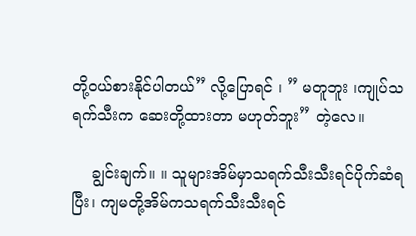တို့ဝယ်စားနိုင်ပါတယ်” လို့ပြောရင် ၊ ” မတူဘူး ၊ကျုပ်သရက်သီးက ဆေးတို့ထားတာ မဟုတ်ဘူး” တဲ့လေ။

    ချွင်းချက်။ ။ သူများအိမ်မှာသရက်သီးသီးရင်ပိုက်ဆံရပြီး၊ ကျမတို့အိမ်ကသရက်သီးသီးရင်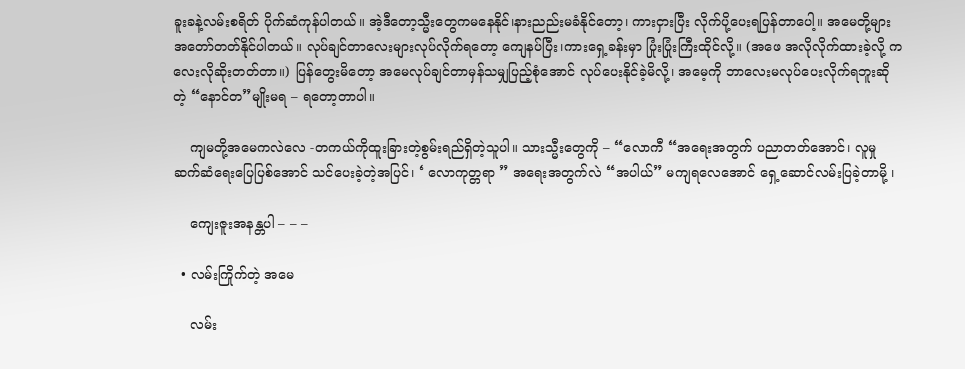ခူးခနဲ့လမ်းစရိတ် ပိုက်ဆံကုန်ပါတယ်။ အဲ့ဒီတော့သ္မီးတွေကမနေနိုင်၊နားညည်းမခံနိုင်တော့၊ ကားငှားပြီး လိုက်ပို့ပေးရပြန်တာပေါ့။ အမေတို့များ အတော်တတ်နိုင်ပါတယ်။ လုပ်ချင်တာလေးများလုပ်လိုက်ရတော့ ကျေနပ်ပြီး၊ကားရှေ့ခန်းမှာ ပြုံးပြုံးကြီးထိုင်လို့။ (အဖေ အလိုလိုက်ထားခဲ့လို့ ကလေးလိုဆိုးတတ်တာ။) ပြန်တွေးမိတော့ အမေလုပ်ချင်တာမှန်သမျှပြည့်စုံအောင် လုပ်ပေးနိုင်ခဲ့မိလို့၊ အမေ့ကို ဘာလေးမလုပ်ပေးလိုက်ရဘူးဆိုတဲ့ “နောင်တ”မျိုးမရ – ရတော့တာပါ။

    ကျမတို့အမေကလဲလေ -တကယ်ကိုထူးခြားတဲ့စွမ်းရည်ရှိတဲ့သူပါ။ သားသ္မီးတွေကို – “လောကီ “အရေးအတွက် ပညာတတ်အောင်၊ လူမှုဆက်ဆံရေးပြေပြစ်အောင် သင်ပေးခဲ့တဲ့အပြင်၊ ‘ လောကုတ္တရာ ” အရေးအတွက်လဲ “အပါယ်” မကျရလေအောင် ရှေ့ဆောင်လမ်းပြခဲ့တာမို့ ၊

    ကျေးဇူးအနန္တပါ – – –

  • လမ်းကြိုက်တဲ့ အမေ

    လမ်း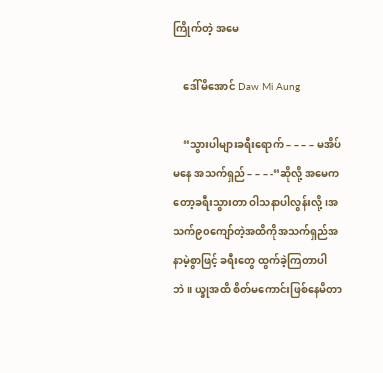ကြိုက်တဲ့ အမေ

    ဒေါ်မိအောင် Daw Mi Aung

    “သွားပါများခရီးရောက် – – – – မအိပ်မနေ အသက်ရှည် – – – -“ဆိုလို့ အမေကတော့ခရီးသွားတာ ဝါသနာပါလွန်းလို့၊အသက်၉၀ကျော်တဲ့အထိကိုအသက်ရှည်အနာမဲ့စွာဖြင့် ခရီးတွေ ထွက်ခဲ့ကြတာပါဘဲ။ ယ္ခုအထိ စိတ်မကောင်းဖြစ်နေမိတာ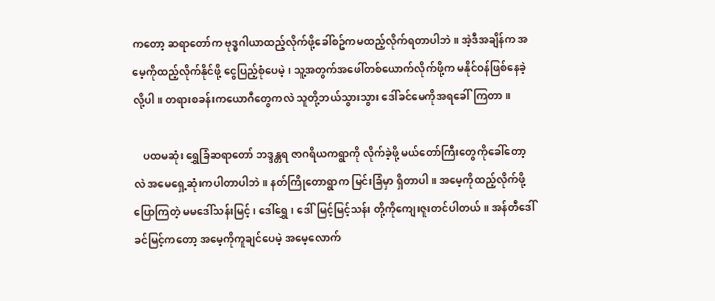ကတော့ ဆရာတော်က ဗုဒ္ဓဂါယာထည့်လိုက်ဖို့ခေါ်စဥ်ကမထည့်လိုက်ရတာပါဘဲ။ အဲ့ဒီအချိန်က အမေ့ကိုထည့်လိုက်နိုင်ဖို့ ငွေပြည့်စုံပေမဲ့၊ သူ့အတွက်အဖေါ်တစ်ယောက်လိုက်ဖို့က မနိုင်ဝန်ဖြစ်နေခဲ့လို့ပါ။ တရားစခန်းကယောဂီတွေကလဲ သူတို့ဘယ်သွားသွား ဒေါ်ခင်မေကိုအရခေါ်ကြတာ။

    ပထမဆုံး ရွှေခြံဆရာတော် ဘဒ္ဒန္တရ ဇာဂရိယကရွာကို လိုက်ခဲ့ဖို့ မယ်တော်ကြီးတွေကိုခေါ်တော့လဲ အမေရှေ့ဆုံးကပါတာပါဘဲ။ နတ်ကြိုတောရွာက မြင်းခြံမှာ ရှိတာပါ။ အမေ့ကိုထည့်လိုက်ဖို့ ပြောကြတဲ့ မမဒေါ်သန်းမြင့်၊ ဒေါ်ရွှေ၊ ဒေါ်မြင့်မြင့်သန်း တို့ကိုကျေးဇူးတင်ပါတယ်။ အန်တီဒေါ်ခင်မြင့်ကတော့ အမေ့ကိုကူချင်ပေမဲ့ အမေ့လောက်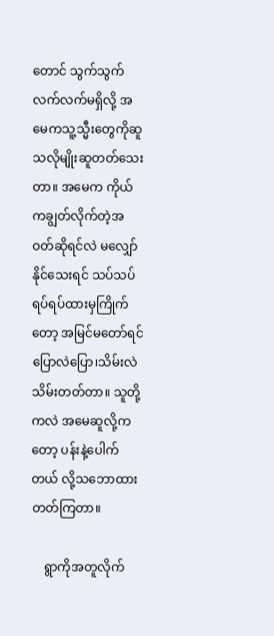တောင် သွက်သွက်လက်လက်မရှိလို့ အမေကသူ့သ္မီးတွေကိုဆူသလိုမျိုးဆူတတ်သေးတာ။ အမေက ကိုယ်ကချွတ်လိုက်တဲ့အဝတ်ဆိုရင်လဲ မလျှော်နိုင်သေးရင် သပ်သပ်ရပ်ရပ်ထားမှကြိုက်တော့ အမြင်မတော်ရင် ပြောလဲပြော၊သိမ်းလဲသိမ်းတတ်တာ။ သူတို့ကလဲ အမေဆူလို့ကတော့ ပန်းနဲ့ပေါက်တယ် လို့သဘောထားတတ်ကြတာ။

    ရွာကိုအတူလိုက်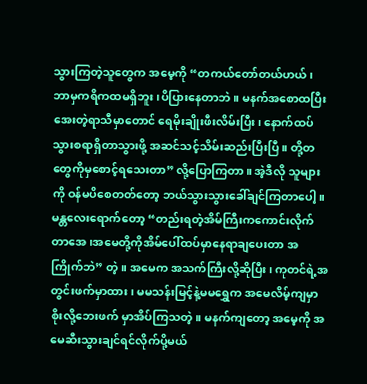သွားကြတဲ့သူတွေက အမေ့ကို “တကယ်တော်တယ်ဟယ်၊ ဘာမှကရိကထမရှိဘူး၊ပိပြားနေတာဘဲ။ မနက်အစောထပြီး အေးတဲ့ရာသီမှာတောင် ရေမိုးချိုးဖီးလိမ်းပြီး၊ နောက်ထပ်သွားစရာရှိတာသွားဖို့ အဆင်သင့်သိမ်းဆည်းပြီးပြီ။ တို့တတွေကိုမှစောင့်ရသေးတာ” လို့ပြောကြတာ။ အဲ့ဒီလို သူများကို ဝန်မပိစေတတ်တော့ ဘယ်သွားသွားခေါ်ချင်ကြတာပေါ့။ မန္တလေးရောက်တော့ “တည်းရတဲ့အိမ်ကြီးကကောင်းလိုက်တာအေ၊အမေတို့ကိုအိမ်ပေါ်ထပ်မှာနေရာချပေးတာ အကြိုက်ဘဲ” တဲ့။ အမေက အသက်ကြီးလို့ဆိုပြီး၊ ကုတင်ရဲ့အတွင်းဖက်မှာထား၊ မမသန်းမြင့်နဲ့မမရွှေက အမေလိမ့်ကျမှာ စိုးလို့ဘေးဖက် မှာအိပ်ကြသတဲ့။ မနက်ကျတော့ အမေ့ကို အမေဆီးသွားချင်ရင်လိုက်ပို့မယ်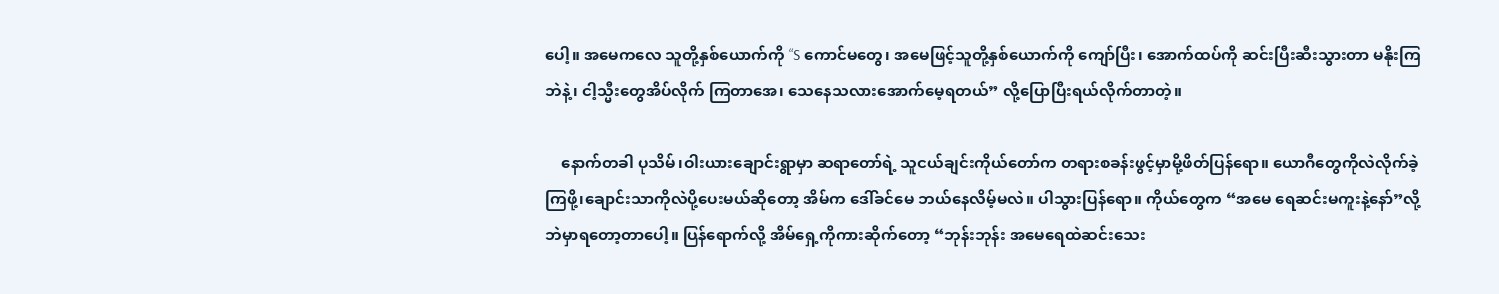ပေါ့။ အမေကလေ သူတို့နှစ်ယောက်ကို “S ကောင်မတွေ၊ အမေဖြင့်သူတို့နှစ်ယောက်ကို ကျော်ပြီး၊ အောက်ထပ်ကို ဆင်းပြီးဆီးသွားတာ မနိုးကြဘဲနဲ့၊ ငါ့သ္မီးတွေအိပ်လိုက် ကြတာအေ၊ သေနေသလားအောက်မေ့ရတယ်” လို့ပြောပြီးရယ်လိုက်တာတဲ့။

    နောက်တခါ ပုသိမ်၊ဝါးယားချောင်းရွာမှာ ဆရာတော်ရဲ့ သူငယ်ချင်းကိုယ်တော်က တရားစခန်းဖွင့်မှာမို့ဖိတ်ပြန်ရော။ ယောဂီတွေကိုလဲလိုက်ခဲ့ကြဖို့၊ချောင်းသာကိုလဲပို့ပေးမယ်ဆိုတော့ အိမ်က ဒေါ်ခင်မေ ဘယ်နေလိမ့်မလဲ။ ပါသွားပြန်ရော။ ကိုယ်တွေက “အမေ ရေဆင်းမကူးနဲ့နော်”လို့ဘဲမှာရတော့တာပေါ့။ ပြန်ရောက်လို့ အိမ်ရှေ့ကိုကားဆိုက်တော့ “ဘုန်းဘုန်း အမေရေထဲဆင်းသေး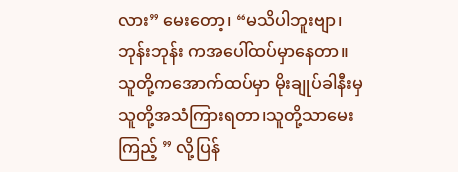လား” မေးတော့၊ “မသိပါဘူးဗျာ၊ဘုန်းဘုန်း ကအပေါ်ထပ်မှာနေတာ။ သူတို့ကအောက်ထပ်မှာ မိုးချုပ်ခါနီးမှ သူတို့အသံကြားရတာ၊သူတို့သာမေးကြည့် ” လို့ပြန်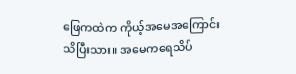ဖြေကထဲက ကိုယ့်အမေအကြောင်းသိပြီးသား။ အမေကရေသိပ်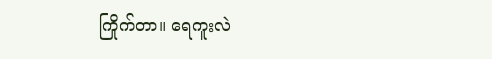ကြိုက်တာ။ ရေကူးလဲ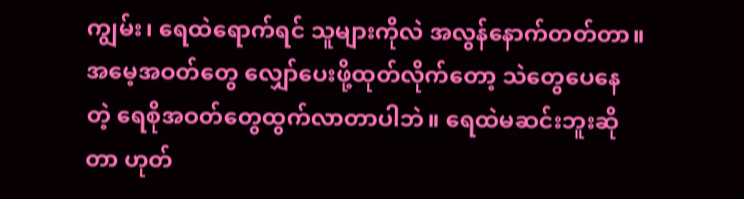ကျွမ်း၊ ရေထဲရောက်ရင် သူများကိုလဲ အလွန်နောက်တတ်တာ။အမေ့အဝတ်တွေ လျှော်ပေးဖို့ထုတ်လိုက်တော့ သဲတွေပေနေတဲ့ ရေစိုအဝတ်တွေထွက်လာတာပါဘဲ။ ရေထဲမဆင်းဘူးဆိုတာ ဟုတ်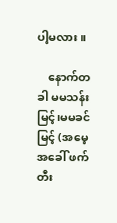ပါ့မလား။

    နောက်တခါ မမသန်းမြင့်၊မမခင်မြင့် (အမေ့အခေါ် ဖက်တီး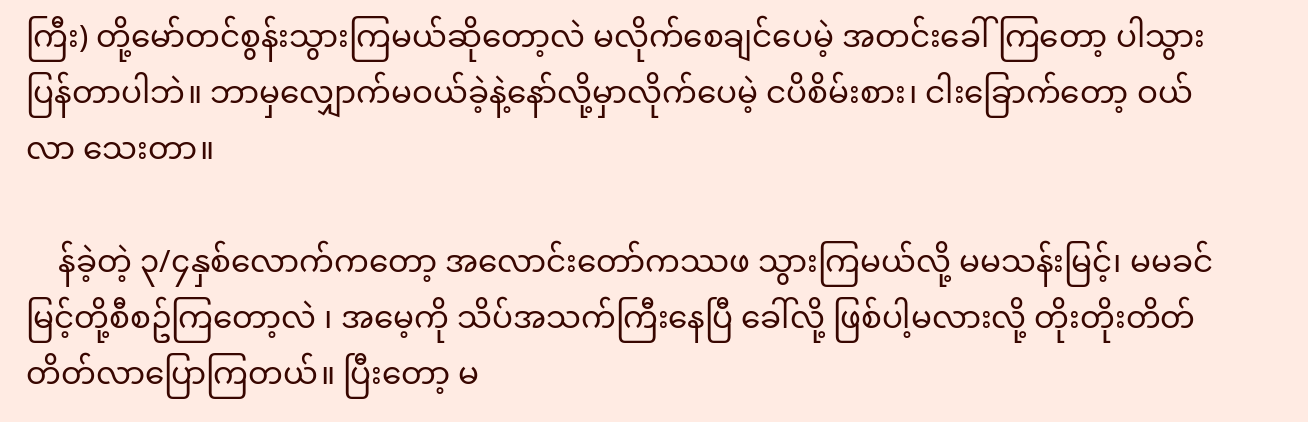ကြီး) တို့မော်တင်စွန်းသွားကြမယ်ဆိုတော့လဲ မလိုက်စေချင်ပေမဲ့ အတင်းခေါ်ကြတော့ ပါသွားပြန်တာပါဘဲ။ ဘာမှလျှောက်မဝယ်ခဲ့နဲ့နော်လို့မှာလိုက်ပေမဲ့ ငပိစိမ်းစား၊ ငါးခြောက်တော့ ဝယ်လာ သေးတာ။

    န်ခဲ့တဲ့ ၃/၄နှစ်လောက်ကတော့ အလောင်းတော်ကဿဖ သွားကြမယ်လို့ မမသန်းမြင့်၊ မမခင်မြင့်တို့စီစဥ်ကြတော့လဲ ၊ အမေ့ကို သိပ်အသက်ကြီးနေပြီ ခေါ်လို့ ဖြစ်ပါ့မလားလို့ တိုးတိုးတိတ်တိတ်လာပြောကြတယ်။ ပြီးတော့ မ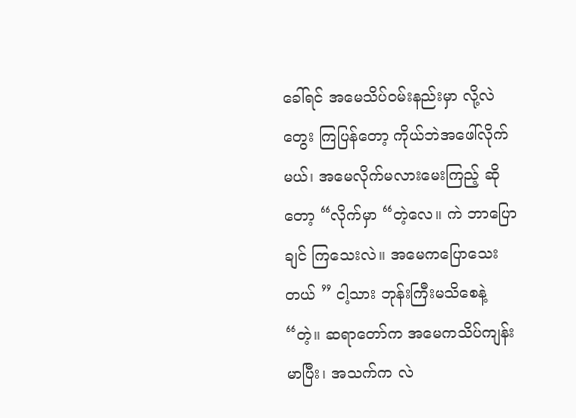ခေါ်ရင် အမေသိပ်ဝမ်းနည်းမှာ လို့လဲတွေး ကြပြန်တော့ ကိုယ်ဘဲအဖေါ်လိုက်မယ်၊ အမေလိုက်မလားမေးကြည့် ဆိုတော့ “လိုက်မှာ “တဲ့လေ။ ကဲ ဘာပြောချင် ကြသေးလဲ။ အမေကပြောသေးတယ် ” ငါ့သား ဘုန်းကြီးမသိစေနဲ့ “တဲ့။ ဆရာတော်က အမေကသိပ်ကျန်းမာပြီး၊ အသက်က လဲ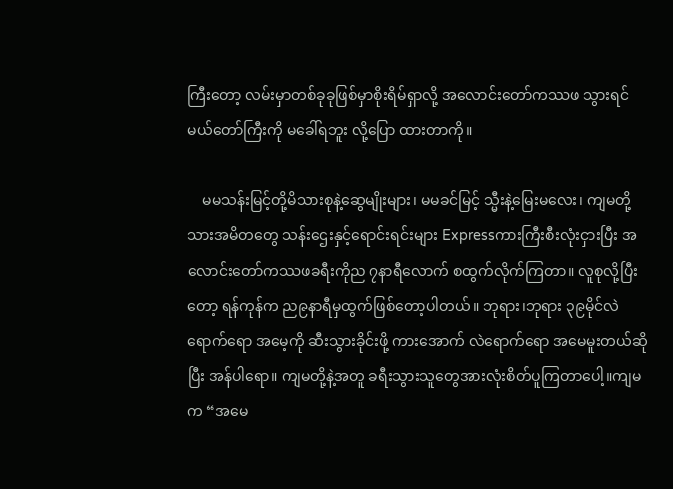ကြီးတော့ လမ်းမှာတစ်ခုခုဖြစ်မှာစိုးရိမ်ရှာလို့ အလောင်းတော်ကဿဖ သွားရင် မယ်တော်ကြီးကို မခေါ်ရဘူး လို့ပြော ထားတာကို။

    မမသန်းမြင့်တို့မိသားစုနဲ့ဆွေမျိုးများ၊ မမခင်မြင့် သ္မီးနဲ့မြေးမလေး၊ ကျမတို့သားအမိတတွေ သန်းဌေးနှင့်ရောင်းရင်းများ Expressကားကြီးစီးလုံးငှားပြီး အလောင်းတော်ကဿဖခရီးကိုည ၇နာရီလောက် စထွက်လိုက်ကြတာ။ လူစုလို့ပြီးတော့ ရန်ကုန်က ည၉နာရီမှထွက်ဖြစ်တော့ပါတယ်။ ဘုရား၊ဘုရား ၃၉မိုင်လဲရောက်ရော အမေ့ကို ဆီးသွားခိုင်းဖို့ ကားအောက် လဲရောက်ရော အမေမူးတယ်ဆိုပြီး အန်ပါရော။ ကျမတို့နဲ့အတူ ခရီးသွားသူတွေအားလုံးစိတ်ပူကြတာပေါ့။ကျမက “အမေ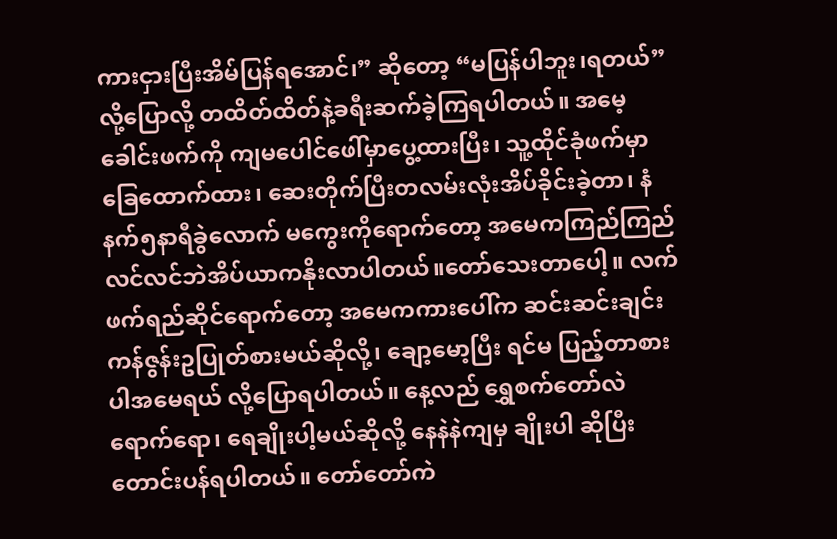ကားငှားပြီးအိမ်ပြန်ရအောင်၊” ဆိုတော့ “မပြန်ပါဘူး၊ရတယ်” လို့ပြောလို့ တထိတ်ထိတ်နဲ့ခရီးဆက်ခဲ့ကြရပါတယ်။ အမေ့ခေါင်းဖက်ကို ကျမပေါင်ဖေါ်မှာပွေ့ထားပြီး၊ သူ့ထိုင်ခုံဖက်မှာခြေထောက်ထား၊ ဆေးတိုက်ပြီးတလမ်းလုံးအိပ်ခိုင်းခဲ့တာ၊ နံနက်၅နာရီခွဲလောက် မကွေးကိုရောက်တော့ အမေကကြည်ကြည်လင်လင်ဘဲအိပ်ယာကနိုးလာပါတယ်။တော်သေးတာပေါ့။ လက်ဖက်ရည်ဆိုင်ရောက်တော့ အမေကကားပေါ်က ဆင်းဆင်းချင်း ကန်ဇွန်းဥပြုတ်စားမယ်ဆိုလို့၊ ချော့မော့ပြီး ရင်မ ပြည့်တာစားပါအမေရယ် လို့ပြောရပါတယ်။ နေ့လည် ရွှေစက်တော်လဲရောက်ရော၊ ရေချိုးပါ့မယ်ဆိုလို့ နေနဲနဲကျမှ ချိုးပါ ဆိုပြီးတောင်းပန်ရပါတယ်။ တော်တော်ကဲ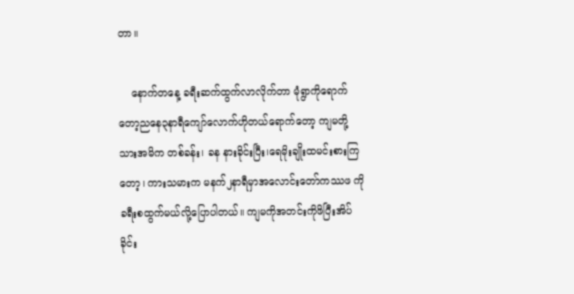တာ။

    နောက်တနေ့ ခရီးဆက်ထွက်လာလိုက်တာ မုံရွာကိုရောက်တော့ညနေ၃နာရီကျော်လောက်ဟိုတယ်ရောက်တော့ ကျမတို့ သားအမိက တစ်ခန်း၊ ခန နားခိုင်းပြီး၊ရေမိုးချိုးထမင်းစားကြတော့၊ ကားသမားက မနက်၂နာရီမှာအလောင်းတော်ကဿဖ ကိုခရီးစထွက်မယ်လို့ပြောပါတယ်။ ကျမကိုအတင်းကိုဖိပြီးအိပ်ခိုင်း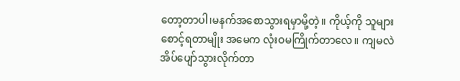တော့တာပါ၊မနက်အစောသွားရမှာမို့တဲ့။ ကိုယ့်ကို သူများစောင့်ရတာမျိုး အမေက လုံးဝမကြိုက်တာလေ။ ကျမလဲအိပ်ပျော်သွားလိုက်တာ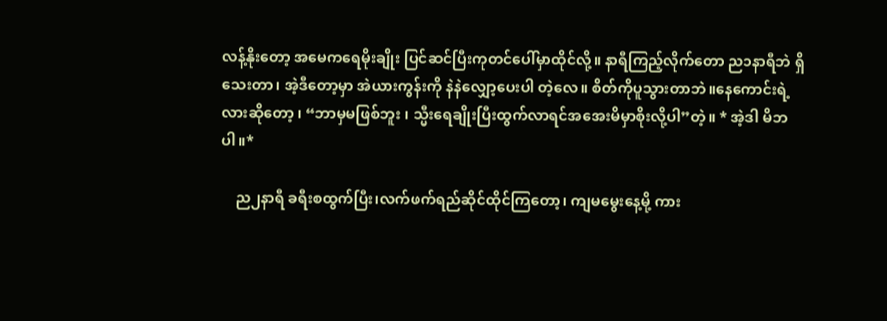လန့်နိုးတော့ အမေကရေမိုးချိုး ပြင်ဆင်ပြီးကုတင်ပေါ်မှာထိုင်လို့။ နာရီကြည့်လိုက်တော ည၁နာရီဘဲ ရှိသေးတာ၊ အဲ့ဒီတော့မှာ အဲယားကွန်းကို နဲနဲလျှော့ပေးပါ တဲ့လေ။ စိတ်ကိုပူသွားတာဘဲ။နေကောင်းရဲ့လားဆိုတော့ ၊ “ဘာမှမဖြစ်ဘူး ၊ သ္မီးရေချိုးပြီးထွက်လာရင်အအေးမိမှာစိုးလို့ပါ”တဲ့။ * အဲ့ဒါ မိဘ ပါ။*

    ည၂နာရီ ခရီးစထွက်ပြီး၊လက်ဖက်ရည်ဆိုင်ထိုင်ကြတော့၊ ကျမမွေးနေ့မို့ ကား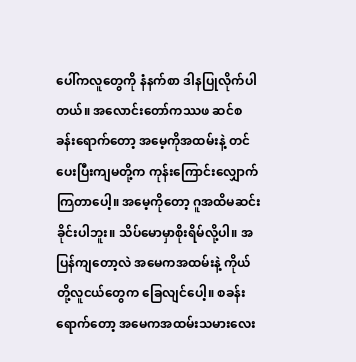ပေါ်ကလူတွေကို နံနက်စာ ဒါနပြုလိုက်ပါတယ်။ အလောင်းတော်ကဿဖ ဆင်စခန်းရောက်တော့ အမေ့ကိုအထမ်းနဲ့ တင်ပေးပြီးကျမတို့က ကုန်းကြောင်းလျှောက်ကြတာပေါ့။ အမေ့ကိုတော့ ဂူအထိမဆင်းခိုင်းပါဘူး။ သိပ်မောမှာစိုးရိမ်လို့ပါ။ အပြန်ကျတော့လဲ အမေကအထမ်းနဲ့ ကိုယ်တို့လူငယ်တွေက ခြေလျင်ပေါ့။ စခန်းရောက်တော့ အမေကအထမ်းသမားလေး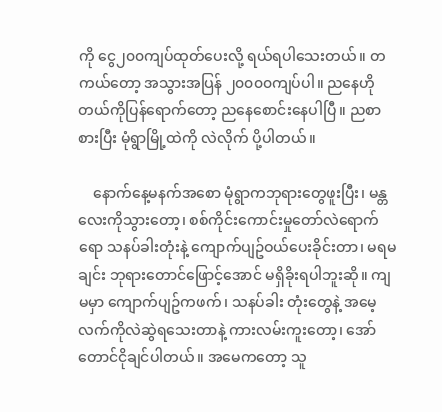ကို ငွေ၂၀၀ကျပ်ထုတ်ပေးလို့ ရယ်ရပါသေးတယ်။ တကယ်တော့ အသွားအပြန် ၂၀၀၀၀ကျပ်ပါ။ ညနေဟိုတယ်ကိုပြန်ရောက်တော့ ညနေစောင်းနေပါပြီ။ ညစာစားပြီး မုံရွာမြို့ထဲကို လဲလိုက် ပို့ပါတယ်။

    နောက်နေ့မနက်အစော မုံရွာကဘုရားတွေဖူးပြီး၊ မန္တလေးကိုသွားတော့၊ စစ်ကိုင်းကောင်းမှုတော်လဲရောက်ရော သနပ်ခါးတုံးနဲ့ ကျောက်ပျဥ်ဝယ်ပေးခိုင်းတာ၊ မရမချင်း ဘုရားတောင်ဖြောင့်အောင် မရှိခိုးရပါဘူးဆို။ ကျမမှာ ကျောက်ပျဥ်ကဖက်၊ သနပ်ခါး တုံးတွေနဲ့ အမေ့လက်ကိုလဲဆွဲရသေးတာနဲ့ ကားလမ်းကူးတော့၊ အော်တောင်ငိုချင်ပါတယ်။ အမေကတော့ သူ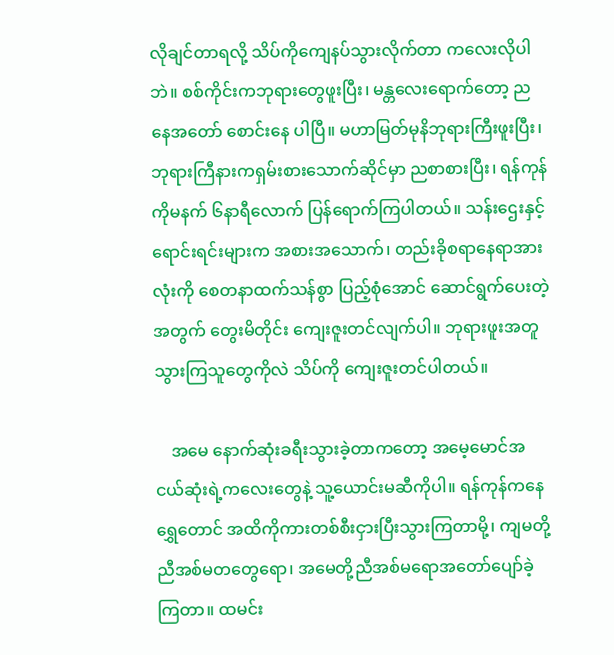လိုချင်တာရလို့ သိပ်ကိုကျေနပ်သွားလိုက်တာ ကလေးလိုပါဘဲ။ စစ်ကိုင်းကဘုရားတွေဖူးပြီး၊ မန္တလေးရောက်တော့ ညနေအတော် စောင်းနေ ပါပြီ။ မဟာမြတ်မုနိဘုရားကြီးဖူးပြီး၊ ဘုရားကြီနားကရှမ်းစားသောက်ဆိုင်မှာ ညစာစားပြီး၊ ရန်ကုန်ကိုမနက် ၆နာရီလောက် ပြန်ရောက်ကြပါတယ်။ သန်းဌေးနှင့်ရောင်းရင်းများက အစားအသောက်၊ တည်းခိုစရာနေရာအားလုံးကို စေတနာထက်သန်စွာ ပြည့်စုံအောင် ဆောင်ရွက်ပေးတဲ့အတွက် တွေးမိတိုင်း ကျေးဇူးတင်လျက်ပါ။ ဘုရားဖူးအတူသွားကြသူတွေကိုလဲ သိပ်ကို ကျေးဇူးတင်ပါတယ်။

    အမေ နောက်ဆုံးခရီးသွားခဲ့တာကတော့ အမေ့မောင်အငယ်ဆုံးရဲ့ကလေးတွေနဲ့ သူ့ယောင်းမဆီကိုပါ။ ရန်ကုန်ကနေ ရွှေတောင် အထိကိုကားတစ်စီးငှားပြီးသွားကြတာမို့၊ ကျမတို့ညီအစ်မတတွေရော၊ အမေတို့ညီအစ်မရောအတော်ပျော်ခဲ့ကြတာ။ ထမင်း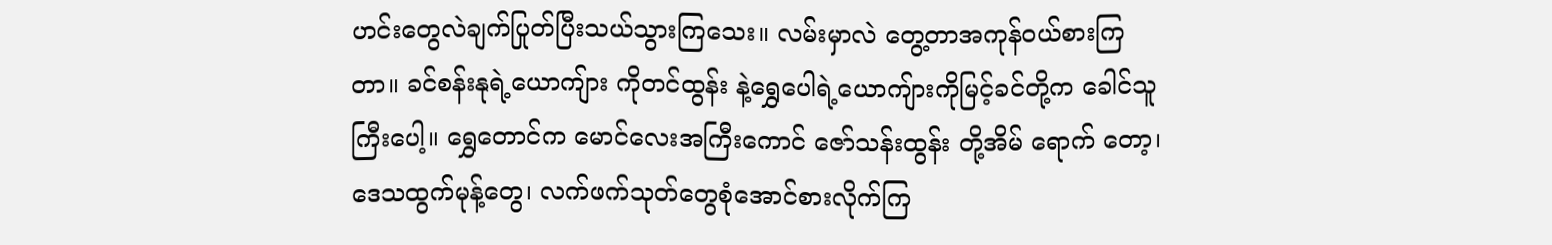ဟင်းတွေလဲချက်ပြုတ်ပြီးသယ်သွားကြသေး။ လမ်းမှာလဲ တွေ့တာအကုန်ဝယ်စားကြတာ။ ခင်စန်းနုရဲ့ယောကျ်ား ကိုတင်ထွန်း နဲ့ရွှေပေါရဲ့ယောကျ်ားကိုမြင့်ခင်တို့က ခေါင်သူကြီးပေါ့။ ရွှေတောင်က မောင်လေးအကြီးကောင် ဇော်သန်းထွန်း တို့အိမ် ရောက် တော့၊ ဒေသထွက်မုန့်တွေ၊ လက်ဖက်သုတ်တွေစုံအောင်စားလိုက်ကြ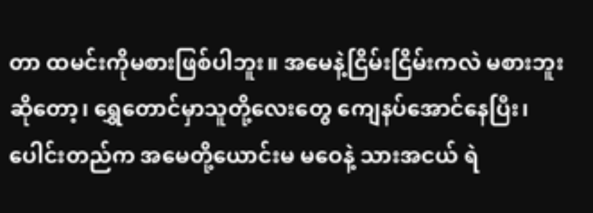တာ ထမင်းကိုမစားဖြစ်ပါဘူး။ အမေနဲ့ငြိမ်းငြိမ်းကလဲ မစားဘူးဆိုတော့၊ ရွှေတောင်မှာသူတို့လေးတွေ ကျေနပ်အောင်နေပြီး၊ ပေါင်းတည်က အမေတို့ယောင်းမ မဝေနဲ့ သားအငယ် ရဲ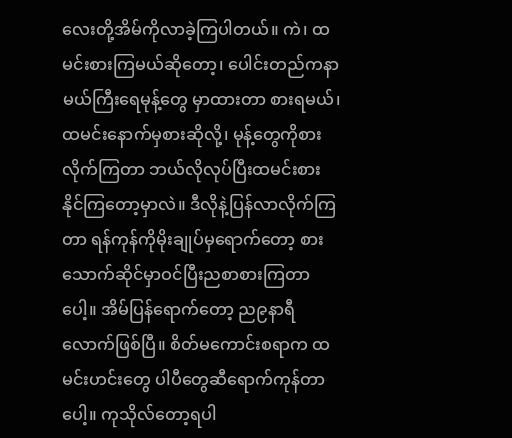လေးတို့အိမ်ကိုလာခဲ့ကြပါတယ်။ ကဲ၊ ထမင်းစားကြမယ်ဆိုတော့၊ ပေါင်းတည်ကနာမယ်ကြီးရေမုန့်တွေ မှာထားတာ စားရမယ်၊ထမင်းနောက်မှစားဆိုလို့၊ မုန့်တွေကိုစားလိုက်ကြတာ ဘယ်လိုလုပ်ပြီးထမင်းစားနိုင်ကြတော့မှာလဲ။ ဒီလိုနဲ့ပြန်လာလိုက်ကြတာ ရန်ကုန်ကိုမိုးချုပ်မှရောက်တော့ စားသောက်ဆိုင်မှာဝင်ပြီးညစာစားကြတာပေါ့။ အိမ်ပြန်ရောက်တော့ ည၉နာရီလောက်ဖြစ်ပြီ။ စိတ်မကောင်းစရာက ထမင်းဟင်းတွေ ပါပီတွေဆီရောက်ကုန်တာပေါ့။ ကုသိုလ်တော့ရပါ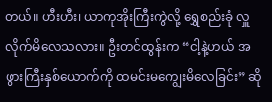တယ်။ ဟီးဟီး၊ ယာကုအိုးကြီးကွဲလို့ ရွှေစည်းခုံ လှူလိုက်မိလေသလား။ ဦးတင်ထွန်းက “ငါ့နဲ့ဟယ် အဖွားကြီးနှစ်ယောက်ကို ထမင်းမကျွေးမိလေခြင်း” ဆို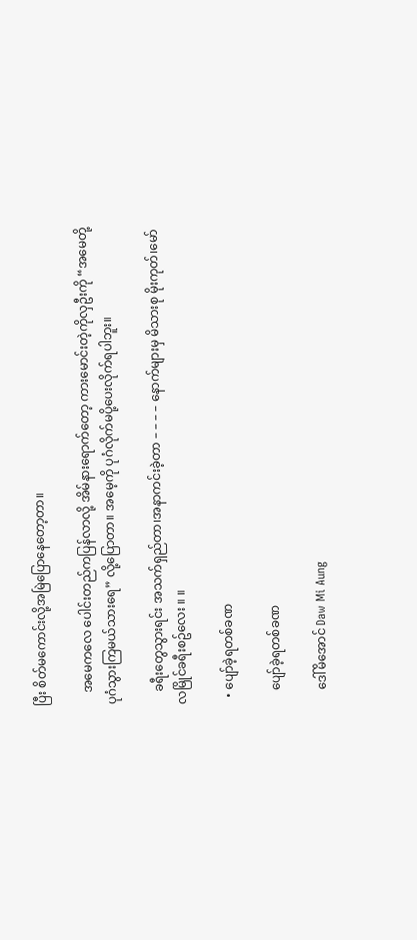ပြီး စိတ်မကောင်းလို့အမြဲပြောနေတော့တာ။

    အမေကလေ ပေါင်းတည်ကပြန်လာလို့ အိမ်နားရောက်တော့ ကားမောင်းတဲ့ကိုလှဦးကို “အမေတို့ပုဂံသွားကြမယ်သားရေ” လို့ပြောတာ။ အမေ့ကို ပုဂံလိုက်မပို့ပေးလိုက်ရပါဘူး။

    ခရီးတွေသွားရင်း အသက်ရှည်တာ၊အနာကင်းခဲ့တာ – – – – နောက်များမှ မိသားစု မိုးကုတ်၊မော်လမြိုင်ခရီးစဥ်လေး ။ ။

  • ပျော်ခဲ့ရတစ်ခဏ

    ပျော်ခဲ့ရတစ်ခဏ

    ဒေါ်မိအောင် Daw Mi Aung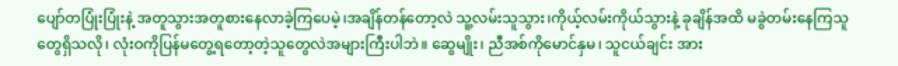ပျော်တပြုံးပြုံးနဲ့ အတူသွားအတူစားနေလာခဲ့ကြပေမဲ့၊အချိန်တန်တော့လဲ သူ့လမ်းသူသွား၊ကိုယ့်လမ်းကိုယ်သွားနဲ့ ခုချိန်အထိ မခွဲတမ်းနေကြသူတွေရှိသလို၊ လုံးဝကိုပြန်မတွေ့ရတော့တဲ့သူတွေလဲအများကြီးပါဘဲ။ ဆွေမျိုး၊ ညီအစ်ကိုမောင်နှမ၊ သူငယ်ချင်း အား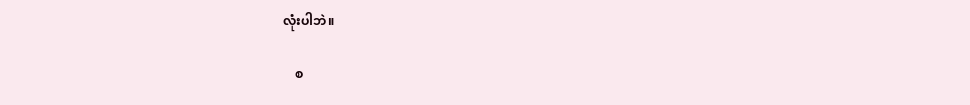လုံးပါဘဲ။

    စ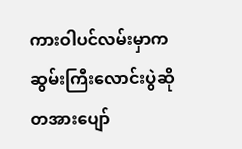ကားဝါပင်လမ်းမှာကဆွမ်းကြီးလောင်းပွဲဆိုတအားပျော်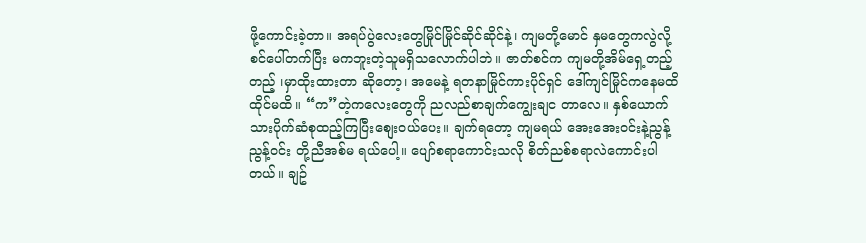ဖို့ကောင်းခဲ့တာ။ အရပ်ပွဲလေးတွေမြိုင်မြိုင်ဆိုင်ဆိုင်နဲ့၊ ကျမတို့မောင် နှမတွေကလွဲလို့ စင်ပေါ်တက်ပြီး မကဘူးတဲ့သူမရှိသလောက်ပါဘဲ။ ဇာတ်စင်က ကျမတို့အိမ်ရှေ့တည့်တည့် ၊မှာထိုးထားတာ ဆိုတော့၊ အမေနဲ့ ရတနာမြိုင်ကားပိုင်ရှင် ဒေါ်ကျင်မြိုင်ကနေမထိ ထိုင်မထိ။ “က”တဲ့ကလေးတွေကို ညလည်စာချက်ကျွေးချင တာလေ။ နှစ်ယောက်သားပိုက်ဆံစုထည့်ကြပြီးစျေးဝယ်ပေး။ ချက်ရတော့ ကျမရယ် အေးအေးဝင်းနဲ့ညွန့်ညွန့်ဝင်း တို့ညီအစ်မ ရယ်ပေါ့။ ပျော်စရာကောင်းသလို စိတ်ညစ်စရာလဲကောင်းပါတယ်။ ချဥ်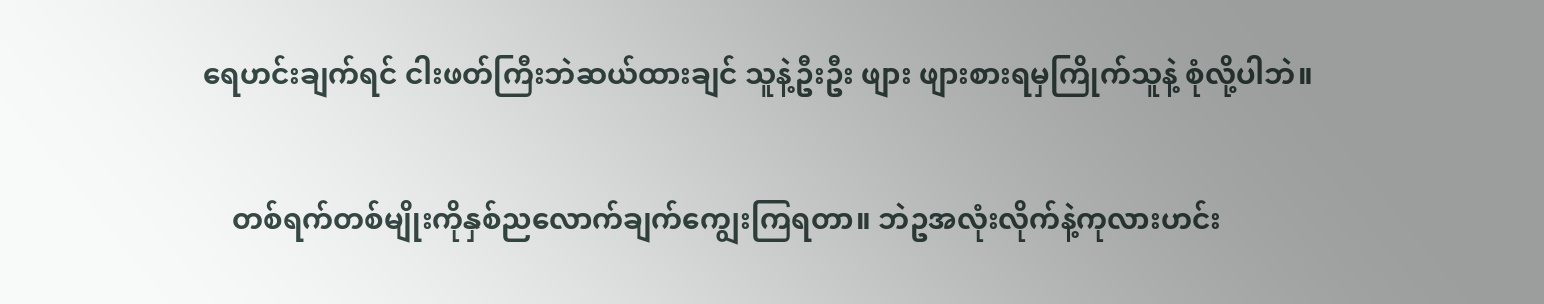ရေဟင်းချက်ရင် ငါးဖတ်ကြီးဘဲဆယ်ထားချင် သူနဲ့ဦးဦး ဖျား ဖျားစားရမှကြိုက်သူနဲ့ စုံလို့ပါဘဲ။

    တစ်ရက်တစ်မျိုးကိုနှစ်ညလောက်ချက်ကျွေးကြရတာ။ ဘဲဥအလုံးလိုက်နဲ့ကုလားဟင်း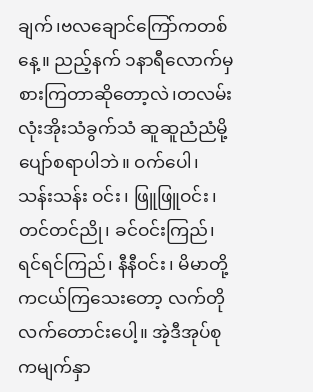ချက်၊ဗလချောင်ကြော်ကတစ်နေ့။ ညည့်နက် ၁နာရီလောက်မှ စားကြတာဆိုတော့လဲ၊တလမ်းလုံးအိုးသံခွက်သံ ဆူဆူညံညံမို့ ပျော်စရာပါဘဲ။ ဝက်ပေါ၊ သန်းသန်း ဝင်း၊ ဖြူဖြူဝင်း၊ တင်တင်ညို၊ ခင်ဝင်းကြည်၊ ရင်ရင်ကြည်၊ နီနီဝင်း၊ မိမာတို့ကငယ်ကြသေးတော့ လက်တိုလက်တောင်းပေါ့။ အဲ့ဒီအုပ်စုကမျက်နှာ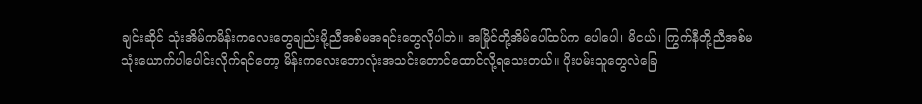ချင်းဆိုင် သုံးအိမ်ကမိန်းကလေးတွေချည်းမို့ညီအစ်မအရင်းတွေလိုပါဘဲ။ အမြိုင်တို့အိမ်ပေါ်ထပ်က ပေါပေါ၊ မိငယ်၊ ကြွက်နီတို့ညီအစ်မသုံးယောက်ပါပေါင်းလိုက်ရင်တော့ မိန်းကလေးဘောလုံးအသင်းတောင်ထောင်လို့ရသေးတယ်။ ပိုးပမ်းသူတွေလဲခြေ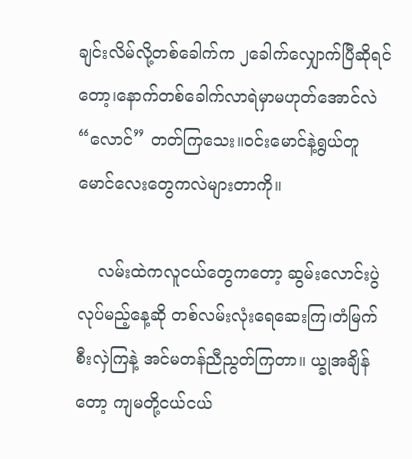ချင်းလိမ်လို့တစ်ခေါက်က ၂ခေါက်လျှောက်ပြီဆိုရင်တော့၊နောက်တစ်ခေါက်လာရဲမှာမဟုတ်အောင်လဲ “လောင်” တတ်ကြသေး။ဝင်းမောင်နဲ့ရွယ်တူမောင်လေးတွေကလဲများတာကို။

    လမ်းထဲကလူငယ်တွေကတော့ ဆွမ်းလောင်းပွဲလုပ်မည့်နေ့ဆို တစ်လမ်းလုံးရေဆေးကြ၊တံမြက်စီးလှဲကြနဲ့ အင်မတန်ညီညွတ်ကြတာ။ ယ္ခုအချိန်တော့ ကျမတို့ငယ်ငယ်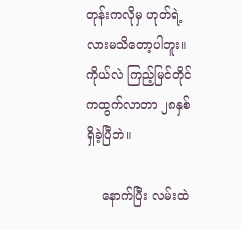တုန်းကလိုမှ ဟုတ်ရဲ့လားမသိတော့ပါဘူး။ ကိုယ်လဲ ကြည့်မြင်တိုင်ကထွက်လာတာ ၂၈နှစ်ရှိခဲ့ပြီဘဲ။

    နောက်ပြီး လမ်းထဲ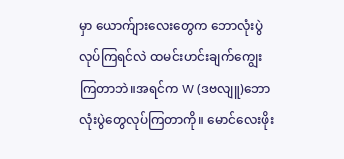မှာ ယောက်ျားလေးတွေက ဘောလုံးပွဲလုပ်ကြရင်လဲ ထမင်းဟင်းချက်ကျွေးကြတာဘဲ။အရင်က W (ဒဗလျူ)ဘောလုံးပွဲတွေလုပ်ကြတာကို။ မောင်လေးဖိုး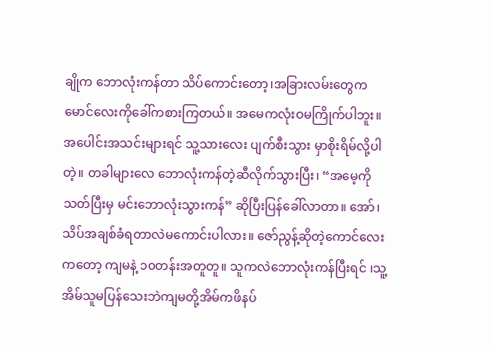ချိုက ဘောလုံးကန်တာ သိပ်ကောင်းတော့၊အခြားလမ်းတွေက မောင်လေးကိုခေါ်ကစားကြတယ်။ အမေကလုံးဝမကြိုက်ပါဘူး။ အပေါင်းအသင်းများရင် သူ့သားလေး ပျက်စီးသွား မှာစိုးရိမ်လို့ပါတဲ့။ တခါများလေ ဘောလုံးကန်တဲ့ဆီလိုက်သွားပြီး၊ “အမေ့ကိုသတ်ပြီးမှ မင်းဘောလုံးသွားကန်” ဆိုပြီးပြန်ခေါ်လာတာ။ အော်၊ သိပ်အချစ်ခံရတာလဲမကောင်းပါလား။ ဇော်ညွန့်ဆိုတဲ့ကောင်လေးကတော့ ကျမနဲ့ ၁၀တန်းအတူတူ။ သူကလဲဘောလုံးကန်ပြီးရင် ၊သူ့အိမ်သူမပြန်သေးဘဲကျမတို့အိမ်ကဖိနပ်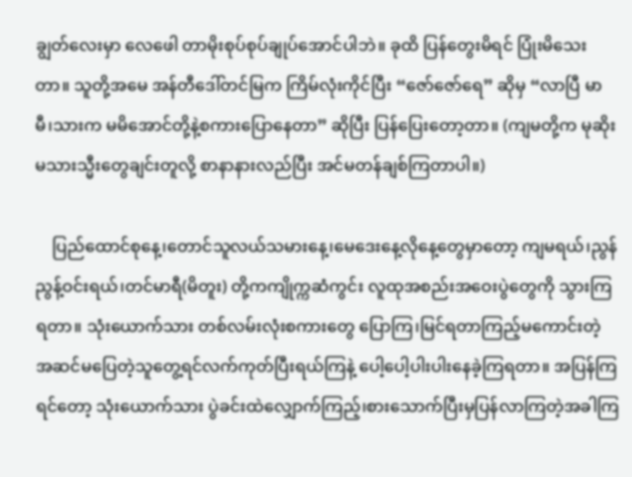ချွတ်လေးမှာ လေဖေါ တာမိုးစုပ်စုပ်ချုပ်အောင်ပါဘဲ။ ခုထိ ပြန်တွေးမိရင် ပြုံးမိသေးတာ။ သူတို့အမေ အန်တီဒေါ်တင်မြက ကြိမ်လုံးကိုင်ပြီး “ဇော်ဇော်ရေ” ဆိုမှ “လာပြီ မာမီ၊သားက မမိအောင်တို့နဲ့စကားပြောနေတာ” ဆိုပြီး ပြန်ပြေးတော့တာ။ (ကျမတို့က မုဆိုးမသားသ္မီးတွေချင်းတူလို့ စာနာနားလည်ပြီး အင်မတန်ချစ်ကြတာပါ။)

    ပြည်ထောင်စုနေ့၊တောင်သူလယ်သမားနေ့၊မေဒေးနေ့လိုနေ့တွေမှာတော့ ကျမရယ်၊ညွန်ညွန့်ဝင်းရယ်၊တင်မာရီ(မိတူး) တို့ကကျိုက္ကဆံကွင်း လူထုအစည်းအဝေးပွဲတွေကို သွားကြရတာ။ သုံးယောက်သား တစ်လမ်းလုံးစကားတွေ ပြောကြ၊မြင်ရတာကြည့်မကောင်းတဲ့ အဆင်မပြေတဲ့သူတွေ့ရင်လက်ကုတ်ပြီးရယ်ကြနဲ့ ပေါ့ပေါ့ပါးပါးနေခဲ့ကြရတာ။ အပြန်ကြရင်တော့ သုံးယောက်သား ပွဲခင်းထဲလျှောက်ကြည့်၊စားသောက်ပြီးမှပြန်လာကြတဲ့အခါကြ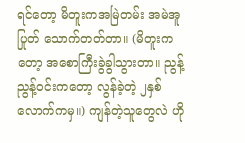ရင်တော့ မိတူးကအမြဲတမ်း အမဲအူပြုတ် သောက်တတ်တာ။ (မိတူးကတော့ အစောကြီးခွဲခွါသွားတာ။ ညွန့်ညွန့်ဝင်းကတော့ လွန်ခဲ့တဲ့ ၂နှစ်လောက်ကမှ။) ကျန်တဲ့သူတွေလဲ ဟို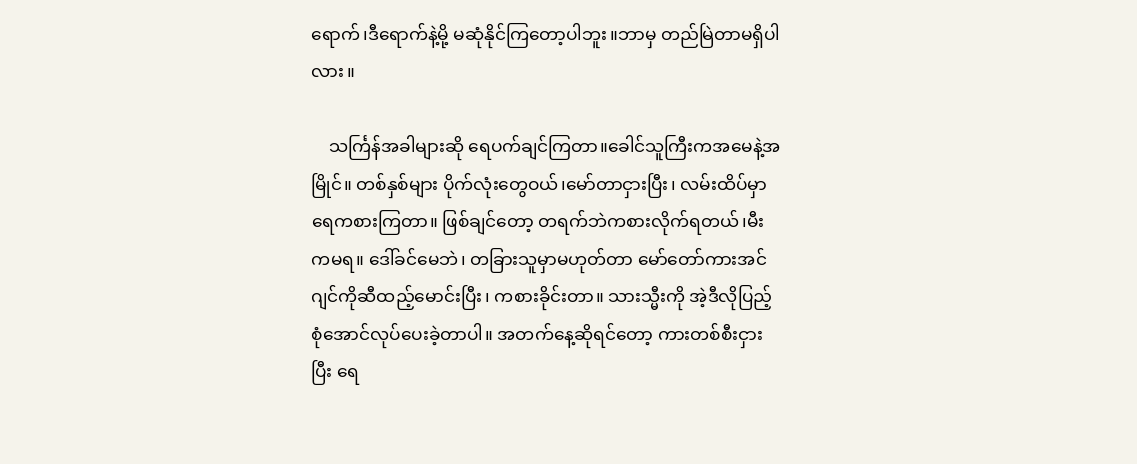ရောက်၊ဒီရောက်နဲ့မို့ မဆုံနိုင်ကြတော့ပါဘူး။ဘာမှ တည်မြဲတာမရှိပါလား။

    သင်္ကြန်အခါများဆို ရေပက်ချင်ကြတာ။ခေါင်သူကြီးကအမေနဲ့အမြိုင်။ တစ်နှစ်များ ပိုက်လုံးတွေဝယ်၊မော်တာငှားပြီး၊ လမ်းထိပ်မှာရေကစားကြတာ။ ဖြစ်ချင်တော့ တရက်ဘဲကစားလိုက်ရတယ်၊မီးကမရ။ ဒေါ်ခင်မေဘဲ၊ တခြားသူမှာမဟုတ်တာ မော်တော်ကားအင်ဂျင်ကိုဆီထည့်မောင်းပြီး၊ ကစားခိုင်းတာ။ သားသ္မီးကို အဲ့ဒီလိုပြည့်စုံအောင်လုပ်ပေးခဲ့တာပါ။ အတက်နေ့ဆိုရင်တော့ ကားတစ်စီးငှားပြီး ရေ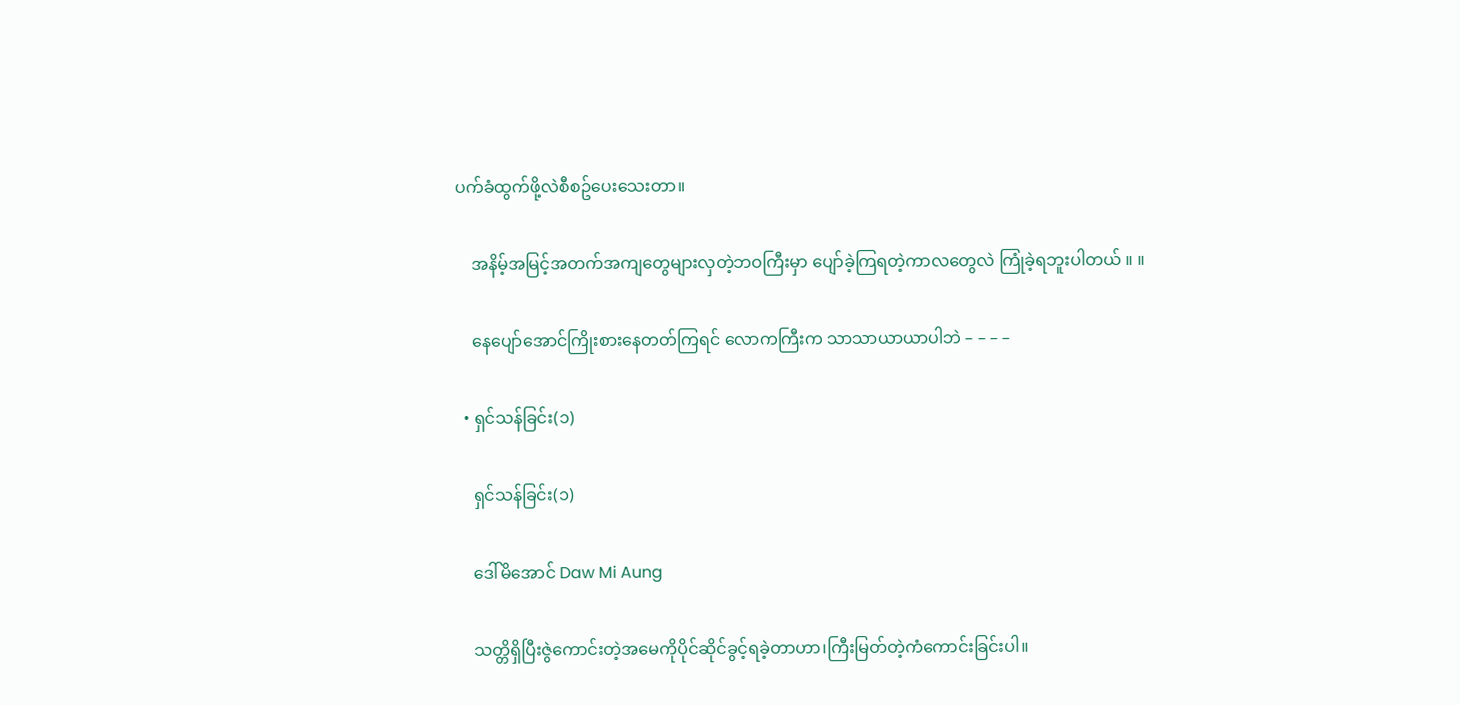ပက်ခံထွက်ဖို့လဲစီစဥ်ပေးသေးတာ။

    အနိမ့်အမြင့်အတက်အကျတွေများလှတဲ့ဘဝကြီးမှာ ပျော်ခဲ့ကြရတဲ့ကာလတွေလဲ ကြုံခဲ့ရဘူးပါတယ် ။ ။

    နေပျော်အောင်ကြိုးစားနေတတ်ကြရင် လောကကြီးက သာသာယာယာပါဘဲ – – – –

  • ရှင်သန်ခြင်း(၁)

    ရှင်သန်ခြင်း(၁)

    ဒေါ်မိအောင် Daw Mi Aung

    သတ္တိရှိပြီးဇွဲကောင်းတဲ့အမေကိုပိုင်ဆိုင်ခွင့်ရခဲ့တာဟာ၊ကြီးမြတ်တဲ့ကံကောင်းခြင်းပါ။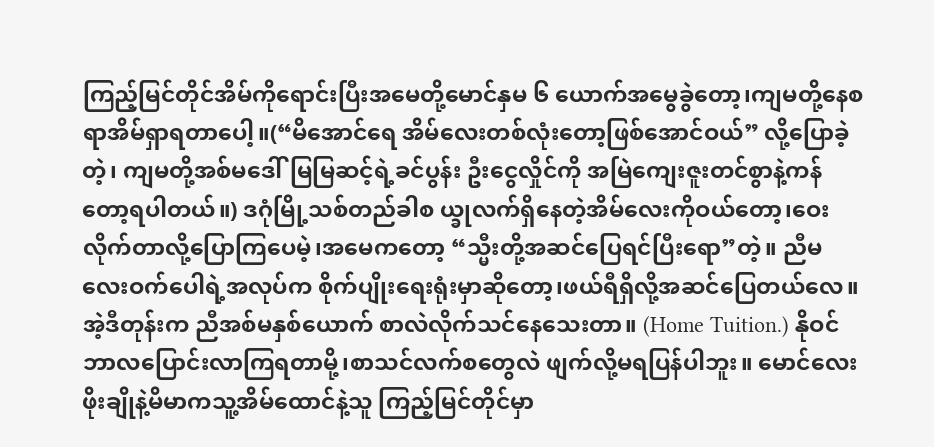ကြည့်မြင်တိုင်အိမ်ကိုရောင်းပြီးအမေတို့မောင်နှမ ၆ ယောက်အမွေခွဲတော့၊ကျမတို့နေစရာအိမ်ရှာရတာပေါ့။(“မိအောင်ရေ အိမ်လေးတစ်လုံးတော့ဖြစ်အောင်ဝယ်” လို့ပြောခဲ့တဲ့၊ ကျမတို့အစ်မဒေါ်မြမြဆင့်ရဲ့ခင်ပွန်း ဦးငွေလှိုင်ကို အမြဲကျေးဇူးတင်စွာနဲ့ကန်တော့ရပါတယ်။) ဒဂုံမြို့သစ်တည်ခါစ ယ္ခုလက်ရှိနေတဲ့အိမ်လေးကိုဝယ်တော့၊ဝေးလိုက်တာလို့ပြောကြပေမဲ့၊အမေကတော့ “သ္မီးတို့အဆင်ပြေရင်ပြီးရော”တဲ့။ ညီမလေးဝက်ပေါရဲ့အလုပ်က စိုက်ပျိုးရေးရုံးမှာဆိုတော့၊ဖယ်ရီရှိလို့အဆင်ပြေတယ်လေ။ အဲ့ဒီတုန်းက ညီအစ်မနှစ်ယောက် စာလဲလိုက်သင်နေသေးတာ။ (Home Tuition.) နိုဝင်ဘာလပြောင်းလာကြရတာမို့၊စာသင်လက်စတွေလဲ ဖျက်လို့မရပြန်ပါဘူး။ မောင်လေးဖိုးချိုနဲ့မိမာကသူ့အိမ်ထောင်နဲ့သူ ကြည့်မြင်တိုင်မှာ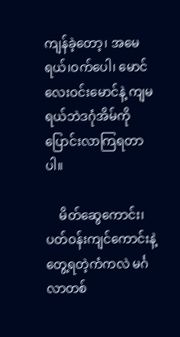ကျန်ခဲ့တော့၊ အမေရယ်၊ဝက်ပေါ၊ မောင်လေးဝင်းမောင်နဲ့ ကျမရယ်ဘဲဒဂုံအိမ်ကိုပြောင်းလာကြရတာပါ။

    မိတ်ဆွေကောင်း၊ပတ်ဝန်းကျင်ကောင်းနဲ့တွေ့ရတဲ့ကံကလဲ မင်္ဂလာတစ်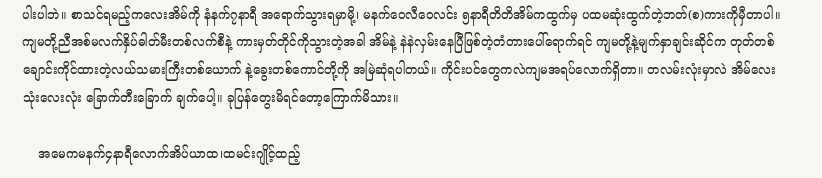ပါးပါဘဲ။ စာသင်ရမည့်ကလေးအိမ်ကို နံနက်၇နာရီ အရောက်သွားရမှာမို့၊ မနက်ဝေလီဝေလင်း ၅နာရီတိတိအိမ်ကထွက်မှ ပထမဆုံးထွက်တဲ့ဘတ်(စ)ကားကိုမှီတာပါ။ ကျမတို့ညီအစ်မလက်နှိပ်ဓါတ်မီးတစ်လက်စီနဲ့ ကားမှတ်တိုင်ကိုသွားတဲ့အခါ အိမ်နဲ့ နဲနဲလှမ်းနေပြီဖြစ်တဲ့တံတားပေါ်ရောက်ရင် ကျမတို့နဲ့မျက်နှာချင်းဆိုင်က တုတ်တစ်ချောင်းကိုင်ထားတဲ့လယ်သမားကြီးတစ်ယောက် နဲ့ခွေးတစ်ကောင်တို့ကို အမြဲဆုံရပါတယ်။ ကိုင်းပင်တွေကလဲကျမအရပ်လောက်ရှိတာ။ တလမ်းလုံးမှာလဲ အိမ်လေး သုံးလေးလုံး ခြောက်တီးခြောက် ချက်ပေါ့။ ခုပြန်တွေးမိရင်တော့ကြောက်မိသား။

    အမေကမနက်၄နာရီလောက်အိပ်ယာထ၊ထမင်းဂျိုင့်ထည့်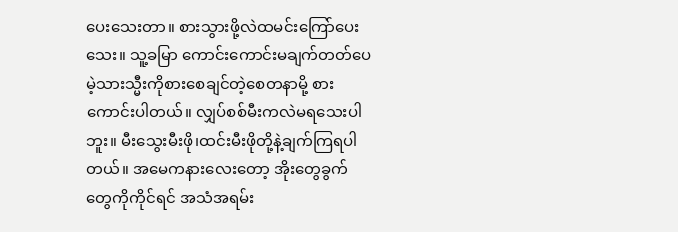ပေးသေးတာ။ စားသွားဖို့လဲထမင်းကြော်ပေးသေး။ သူ့ခမြာ ကောင်းကောင်းမချက်တတ်ပေမဲ့သားသ္မီးကိုစားစေချင်တဲ့စေတနာမို့ စားကောင်းပါတယ်။ လျှပ်စစ်မီးကလဲမရသေးပါဘူး။ မီးသွေးမီးဖို၊ထင်းမီးဖိုတို့နဲ့ချက်ကြရပါတယ်။ အမေကနားလေးတော့ အိုးတွေခွက်တွေကိုကိုင်ရင် အသံအရမ်း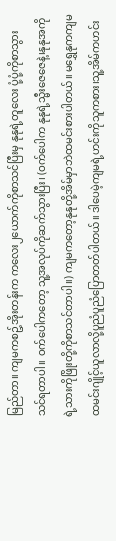မြည်တာ။ ကျမကစဥ့်အိုးတန်းက ကလေး၂ယောက်ကိုစာသင်ပြီးမှ နုနုရဲ့တူလေး ပုံ့ပုံ့ကိုစာသွားသင်ရတာပါ။ ဝက်ပေါကတော့ သူ့အလုပ်ကိုဆက်သွားပြီး၊ (ဝက်ပေါက နုနုရဲ့သ္မီးဇေဇေနဲ့၊နုနုအကိုရဲ့သားကိုဖြိုးတို့ကိုစာသင်တာပါ။) ကျမကတော့နုနုတို့အိမ်မှာဘဲထမင်းစားပါတယ်။ မရွှေနုကကျမထမင်းဂျိုင့်ယူလာလို့ပူညံပူညံပြောတတ်ပါတယ်။ ဒါပေမဲ့ကျမရဲ့ဟင်းကိုသူကစား၊သူ့အိမ်ကဟင်း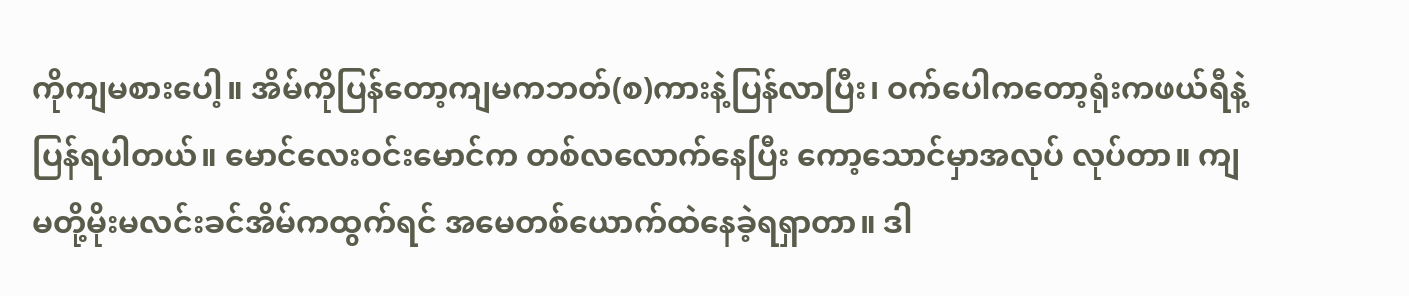ကိုကျမစားပေါ့။ အိမ်ကိုပြန်တော့ကျမကဘတ်(စ)ကားနဲ့ပြန်လာပြီး၊ ဝက်ပေါကတော့ရုံးကဖယ်ရီနဲ့ပြန်ရပါတယ်။ မောင်လေးဝင်းမောင်က တစ်လလောက်နေပြီး ကော့သောင်မှာအလုပ် လုပ်တာ။ ကျမတို့မိုးမလင်းခင်အိမ်ကထွက်ရင် အမေတစ်ယောက်ထဲနေခဲ့ရရှာတာ။ ဒါ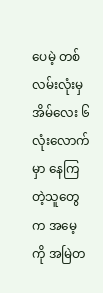ပေမဲ့ တစ်လမ်းလုံးမှအိမ်လေး ၆လုံးလောက်မှာ နေကြတဲ့သူတွေက အမေ့ကို အမြဲတ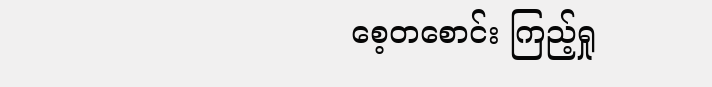စေ့တစောင်း ကြည့်ရှု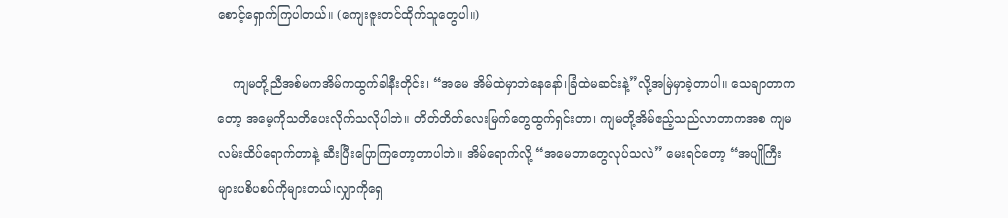စောင့်ရှောက်ကြပါတယ်။ (ကျေးဇူးတင်ထိုက်သူတွေပါ။)

    ကျမတို့ညီအစ်မကအိမ်ကထွက်ခါနီးတိုင်း၊ “အမေ အိမ်ထဲမှာဘဲနေနော်၊ခြံထဲမဆင်းနဲ့”လို့အမြဲမှာခဲ့တာပါ။ သေချာတာကတော့ အမေ့ကိုသတိပေးလိုက်သလိုပါဘဲ။ တိတ်တိတ်လေးမြက်တွေထွက်ရှင်းတာ၊ ကျမတို့အိမ်ဧည့်သည်လာတာကအစ ကျမလမ်းထိပ်ရောက်တာနဲ့ ဆီးပြီးပြောကြတော့တာပါဘဲ။ အိမ်ရောက်လို့ “အမေဘာတွေလုပ်သလဲ” မေးရင်တော့ “အပျိုကြီးများပစိပစပ်ကိုများတယ်၊လျှာကိုရှေ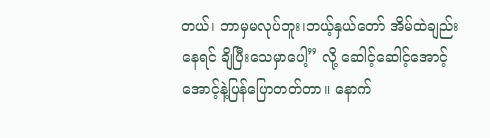တယ်၊ ဘာမှမလုပ်ဘူး၊ဘယ့်နှယ်တော် အိမ်ထဲချည်းနေရင် ချိပြီးသေမှာပေါ့” လို့ ဆေါင့်ဆေါင့်အောင့်အောင့်နဲ့ပြန်ပြောတတ်တာ။ နောက်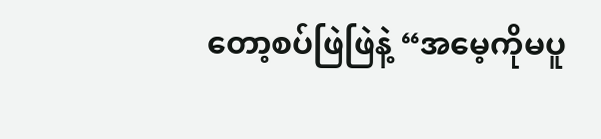တော့စပ်ဖြဲဖြဲနဲ့ “အမေ့ကိုမပူ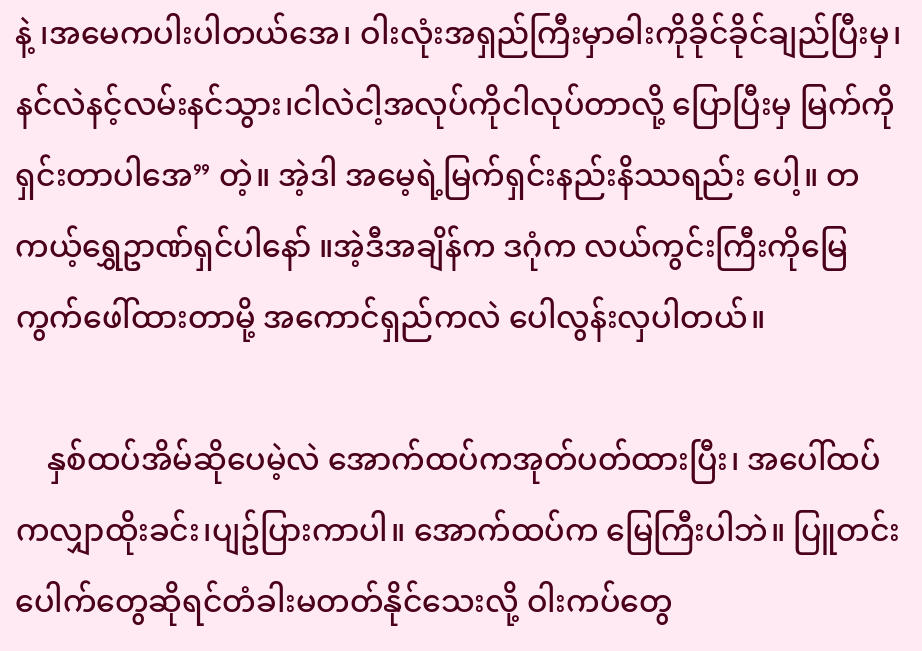နဲ့ ၊အမေကပါးပါတယ်အေ၊ ဝါးလုံးအရှည်ကြီးမှာဓါးကိုခိုင်ခိုင်ချည်ပြီးမှ၊ နင်လဲနင့်လမ်းနင်သွား၊ငါလဲငါ့အလုပ်ကိုငါလုပ်တာလို့ ပြောပြီးမှ မြက်ကိုရှင်းတာပါအေ” တဲ့။ အဲ့ဒါ အမေ့ရဲ့မြက်ရှင်းနည်းနိဿရည်း ပေါ့။ တကယ့်ရွှေဥာဏ်ရှင်ပါနော် ။အဲ့ဒီအချိန်က ဒဂုံက လယ်ကွင်းကြီးကိုမြေကွက်ဖေါ်ထားတာမို့ အကောင်ရှည်ကလဲ ပေါလွန်းလှပါတယ်။

    နှစ်ထပ်အိမ်ဆိုပေမဲ့လဲ အောက်ထပ်ကအုတ်ပတ်ထားပြီး၊ အပေါ်ထပ်ကလျှာထိုးခင်း၊ပျဥ်ပြားကာပါ။ အောက်ထပ်က မြေကြီးပါဘဲ။ ပြူတင်းပေါက်တွေဆိုရင်တံခါးမတတ်နိုင်သေးလို့ ဝါးကပ်တွေ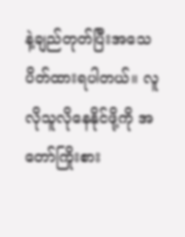နဲ့ချည်တုတ်ပြီးအသေပိတ်ထားရပါတယ်။ လူလိုသူလိုနေနိုင်ဖို့ကို အတော်ကြိုးစား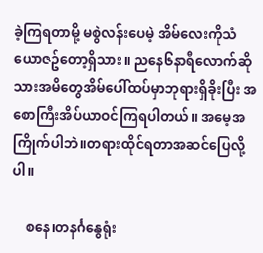ခဲ့ကြရတာမို့ မစွဲလန်းပေမဲ့ အိမ်လေးကိုသံယောဇဥ်တော့ရှိသား။ ညနေ၆နာရီလောက်ဆို သားအမိတွေအိမ်ပေါ်ထပ်မှာဘုရားရှိခိုးပြီး အစောကြီးအိပ်ယာဝင်ကြရပါတယ်။ အမေ့အကြိုက်ပါဘဲ။တရားထိုင်ရတာအဆင်ပြေလို့ပါ။

    စနေ၊တနင်္ဂနွေရုံး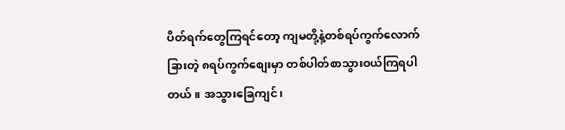ပိတ်ရက်တွေကြရင်တော့ ကျမတို့နဲ့တစ်ရပ်ကွက်လောက်ခြားတဲ့ ၈ရပ်ကွက်စျေးမှာ တစ်ပါတ်စာသွားဝယ်ကြရပါတယ်။ အသွားခြေကျင်၊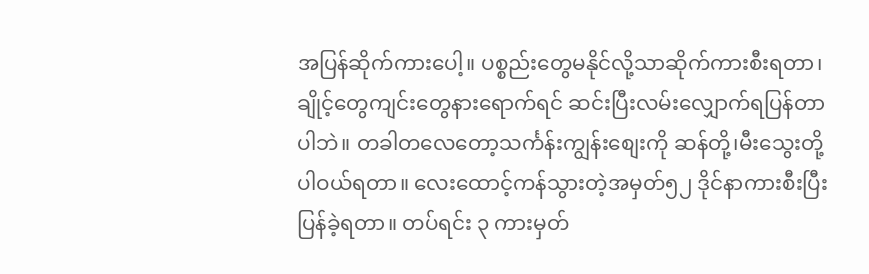အပြန်ဆိုက်ကားပေါ့။ ပစ္စည်းတွေမနိုင်လို့သာဆိုက်ကားစီးရတာ၊ ချိုင့်တွေကျင်းတွေနားရောက်ရင် ဆင်းပြီးလမ်းလျှောက်ရပြန်တာပါဘဲ။ တခါတလေတော့သင်္ကန်းကျွန်းစျေးကို ဆန်တို့၊မီးသွေးတို့ပါဝယ်ရတာ။ လေးထောင့်ကန်သွားတဲ့အမှတ်၅၂ ဒိုင်နာကားစီးပြီးပြန်ခဲ့ရတာ။ တပ်ရင်း ၃ ကားမှတ်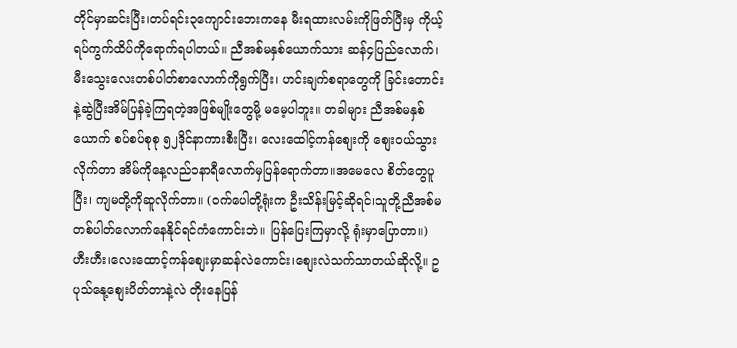တိုင်မှာဆင်းပြီး၊တပ်ရင်း၃ကျောင်းဘေးကနေ မီးရထားလမ်းကိုဖြတ်ပြီးမှ ကိုယ့်ရပ်ကွက်ထိပ်ကိုရောက်ရပါတယ်။ ညီအစ်မနှစ်ယောက်သား ဆန်၄ပြည်လောက်၊မီးသွေးလေးတစ်ပါတ်စာလောက်ကိုရွက်ပြီး၊ ဟင်းချက်စရာတွေကို ခြင်းတောင်းနဲ့ဆွဲပြီးအိမ်ပြန်ခဲ့ကြရတဲ့အဖြစ်မျိုးတွေမို့ မမေ့ပါဘူး။ တခါများ ညီအစ်မနှစ်ယောက် စပ်စပ်စုစု ၅၂ဒိုင်နာကားစီးပြီး၊ လေးထေါင့်ကန်စျေးကို စျေးဝယ်သွားလိုက်တာ အိမ်ကိုနေ့လည်၁နာရီလောက်မှပြန်ရောက်တာ။အမေလေ စိတ်တွေပူပြီး၊ ကျမတို့ကိုဆူလိုက်တာ။ (ဝက်ပေါတို့ရုံးက ဦးသိန်းမြင့်ဆိုရင်၊သူတို့ညီအစ်မ တစ်ပါတ်လောက်နေနိုင်ရင်ကံကောင်းဘဲ။ ပြန်ပြေးကြမှာလို့ ရုံးမှာပြောတာ။) ဟီးဟီး၊လေးထောင့်ကန်စျေးမှာဆန်လဲကောင်း၊စျေးလဲသက်သာတယ်ဆိုလို့။ ဥပုသ်နေု့စျေးပိတ်တာနဲ့လဲ တိုးနေပြန်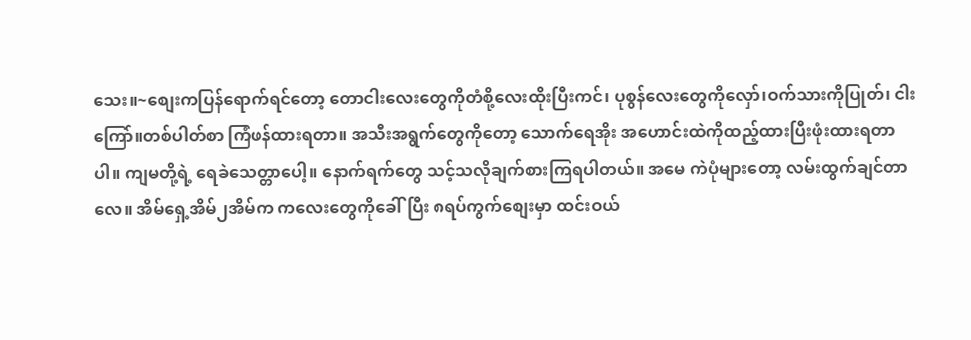သေး။~စျေးကပြန်ရောက်ရင်တော့ တောငါးလေးတွေကိုတံစို့လေးထိုးပြီးကင်၊ ပုစွန်လေးတွေကိုလှော်၊ဝက်သားကိုပြုတ်၊ ငါးကြော်။တစ်ပါတ်စာ ကြံဖန်ထားရတာ။ အသီးအရွက်တွေကိုတော့ သောက်ရေအိုး အဟောင်းထဲကိုထည့်ထားပြီးဖုံးထားရတာပါ။ ကျမတို့ရဲ့ ရေခဲသေတ္တာပေါ့။ နောက်ရက်တွေ သင့်သလိုချက်စားကြရပါတယ်။ အမေ ကဲပုံများတော့ လမ်းထွက်ချင်တာလေ။ အိမ်ရှေ့အိမ်၂အိမ်က ကလေးတွေကိုခေါ်ပြီး ၈ရပ်ကွက်စျေးမှာ ထင်းဝယ်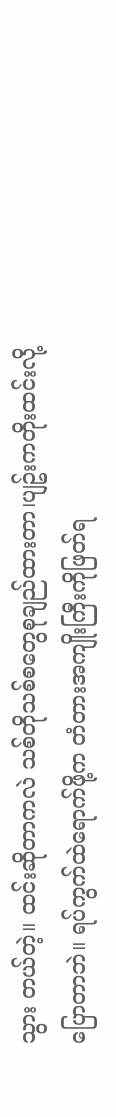သွား တယ်တဲ့။ ထင်းဆိုတာကလဲ သစ်တိုသစ်စတွေစုချည်ထားတာ၊ပျဥ်းကတိုးထင်းလို့ပြောတာဘဲ။ ရပ်ကွက်ထဲရောက်ဖို့က တံတားအကျိုးကြီးကိုဖြတ်ရ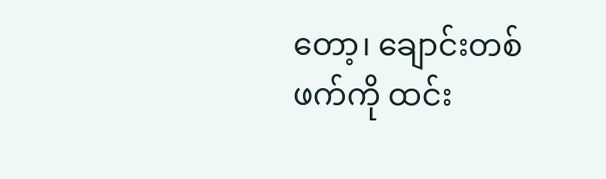တော့၊ ချောင်းတစ်ဖက်ကို ထင်း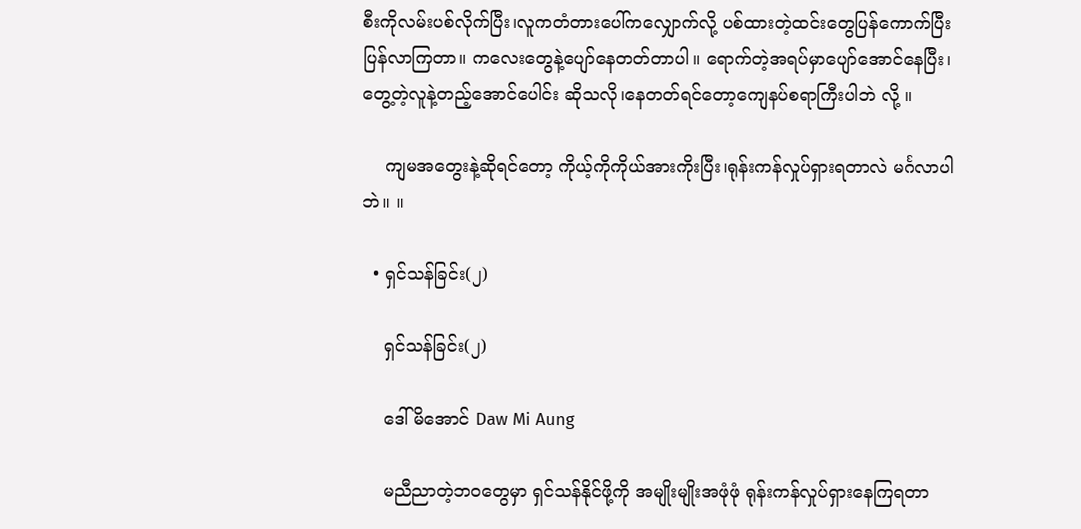စီးကိုလမ်းပစ်လိုက်ပြီး၊လူကတံတားပေါ်ကလျှောက်လို့ ပစ်ထားတဲ့ထင်းတွေပြန်ကောက်ပြီးပြန်လာကြတာ။ ကလေးတွေနဲ့ပျော်နေတတ်တာပါ။ ရောက်တဲ့အရပ်မှာပျော်အောင်နေပြီး၊ တွေ့တဲ့လူနဲ့တည့်အောင်ပေါင်း ဆိုသလို၊နေတတ်ရင်တော့ကျေနပ်စရာကြီးပါဘဲ လို့ ။

    ကျမအတွေးနဲ့ဆိုရင်တော့ ကိုယ့်ကိုကိုယ်အားကိုးပြီး၊ရုန်းကန်လှုပ်ရှားရတာလဲ မင်္ဂလာပါဘဲ။ ။

  • ရှင်သန်ခြင်း(၂)

    ရှင်သန်ခြင်း(၂)

    ဒေါ်မိအောင် Daw Mi Aung

    မညီညာတဲ့ဘဝတွေမှာ ရှင်သန်နိုင်ဖို့ကို အမျိုးမျိုးအဖုံဖုံ ရုန်းကန်လှုပ်ရှားနေကြရတာ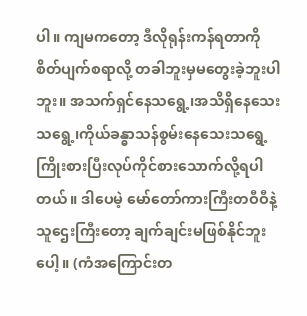ပါ။ ကျမကတော့ ဒီလိုရုန်းကန်ရတာကို စိတ်ပျက်စရာလို့ တခါဘူးမှမတွေးခဲ့ဘူးပါဘူး။ အသက်ရှင်နေသရွေ့၊အသိရှိနေသေးသရွေ့၊ကိုယ်ခန္ဓာသန်စွမ်းနေသေးသရွေ့ ကြိုးစားပြီးလုပ်ကိုင်စားသောက်လို့ရပါတယ်။ ဒါပေမဲ့ မော်တော်ကားကြီးတဝီဝီနဲ့သူဌေးကြီးတော့ ချက်ချင်းမဖြစ်နိုင်ဘူးပေါ့။ (ကံအကြောင်းတ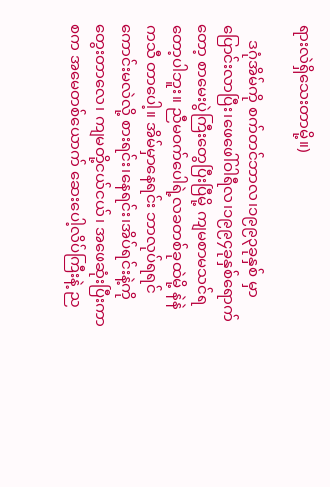ရားလဲရှိသေးတာမို့။)

    ဒဂုံအိမ်ကို စက်တင်ဘာလ၊၁၉၉၃ခုနှစ် မှာပြောင်းလာပြီး၊ဖေဖေါ်ဝါရီလ၊၁၉၉၄ခုနှစ်ရောက်တော့ စာမေးပွဲကြီးတွေပြီးပြီမို့ ကျမစာမသင်ရတော့ပါဘူး။ ညီမဝက်ပေါရဲ့လခတစ်ခုထဲမို့ နဲနဲ ကသီ တာပေါ့။ အိမ်မှာနေရင်း ဘာလုပ်ရရင်ကောင်းမလဲလို့ စားရင်း၊နေရင်း၊အိပ်ရင်းနဲ့ကိုတွေးတာလေ၊ ကျမတို့ငယ်ငယ်၊ အဖေဆုံးပြီးကာစက အမေတစ်ယောက် ဆေးပေါ့လိပ်ကြီးနဲ့ ည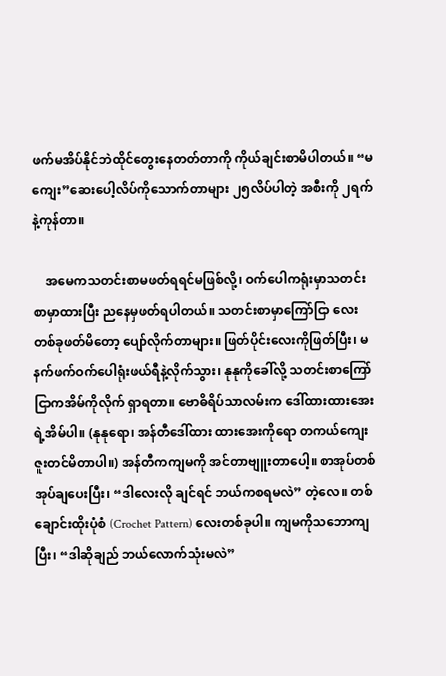ဖက်မအိပ်နိုင်ဘဲထိုင်တွေးနေတတ်တာကို ကိုယ်ချင်းစာမိပါတယ်။ “မကျေး”ဆေးပေါ့လိပ်ကိုသောက်တာများ ၂၅လိပ်ပါတဲ့ အစီးကို ၂ရက်နဲ့ကုန်တာ။

    အမေကသတင်းစာမဖတ်ရရင်မဖြစ်လို့၊ ဝက်ပေါကရုံးမှာသတင်းစာမှာထားပြီး ညနေမှဖတ်ရပါတယ်။ သတင်းစာမှာကြော်ငြာ လေးတစ်ခုဖတ်မိတော့ ပျော်လိုက်တာများ။ ဖြတ်ပိုင်းလေးကိုဖြတ်ပြီး၊ မနက်ဖက်ဝက်ပေါရုံးဖယ်ရီနဲ့လိုက်သွား၊ နုနုကိုခေါ်လို့ သတင်းစာကြော်ငြာကအိမ်ကိုလိုက် ရှာရတာ။ ဗောဓိရိပ်သာလမ်းက ဒေါ်ထားထားအေးရဲ့အိမ်ပါ။ (နုနုရော၊ အန်တီဒေါ်ထား ထားအေးကိုရော တကယ်ကျေးဇူးတင်မိတာပါ။) အန်တီကကျမကို အင်တာဗျူးတာပေါ့။ စာအုပ်တစ်အုပ်ချပေးပြီး၊ “ဒါလေးလို ချင်ရင် ဘယ်ကစရမလဲ” တဲ့လေ။ တစ်ချောင်းထိုးပုံစံ (Crochet Pattern) လေးတစ်ခုပါ။ ကျမကိုသဘောကျပြီး၊ “ဒါဆိုချည် ဘယ်လောက်သုံးမလဲ”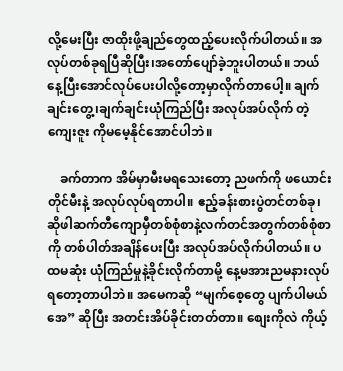လို့မေးပြီး ဇာထိုးဖို့ချည်တွေထည့်ပေးလိုက်ပါတယ်။ အလုပ်တစ်ခုရပြီဆိုပြီး၊အတော်ပျော်ခဲ့ဘူးပါတယ်။ ဘယ်နေ့ပြီးအောင်လုပ်ပေးပါလို့တော့မှာလိုက်တာပေါ့။ ချက်ချင်းတွေ့၊ချက်ချင်းယုံကြည်ပြီး အလုပ်အပ်လိုက် တဲ့ကျေးဇူး ကိုမမေ့နိုင်အောင်ပါဘဲ။

    ခက်တာက အိမ်မှာမီးမရသေးတော့ ညဖက်ကို ဖယောင်းတိုင်မီးနဲ့ အလုပ်လုပ်ရတာပါ။ ဧည့်ခန်းစားပွဲတင်တစ်ခု၊ ဆိုဖါဆက်တီကျောမှီတစ်စုံစာနဲ့လက်တင်အတွက်တစ်စုံစာကို တစ်ပါတ်အချိန်ပေးပြီး အလုပ်အပ်လိုက်ပါတယ်။ ပထမဆုံး ယုံကြည်မှုနဲ့ခိုင်းလိုက်တာမို့ နေ့မအားညမနားလုပ်ရတော့တာပါဘဲ။ အမေကဆို “မျက်စေ့တွေ ပျက်ပါမယ်အေ” ဆိုပြီး အတင်းအိပ်ခိုင်းတတ်တာ။ စျေးကိုလဲ ကိုယ့်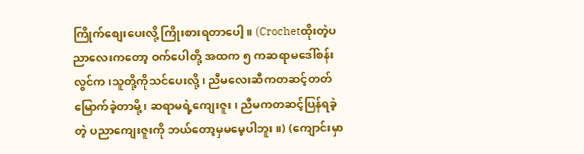ကြိုက်စျေးပေးလို့ ကြိုးစားရတာပေါ့။ (Crochetထိုးတဲ့ပညာလေးကတော့ ဝက်ပေါတို့ အထက ၅ ကဆရာမဒေါ်စန်းလွင်က၊သူတို့ကိုသင်ပေးလို့၊ ညီမလေးဆီကတဆင့်တတ်မြောက်ခဲ့တာမို့၊ ဆရာမရဲ့ကျေးဇူး၊ ညီမကတဆင့်ပြန်ရခဲ့တဲ့ ပညာကျေးဇူးကို ဘယ်တော့မှမမေ့ပါဘူး။) (ကျောင်းမှာ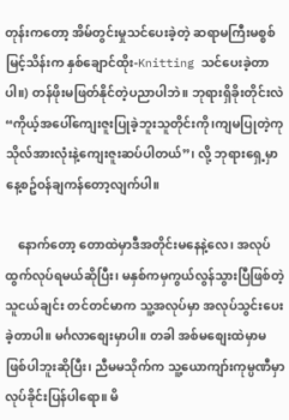တုန်းကတော့ အိမ်တွင်းမှုသင်ပေးခဲ့တဲ့ ဆရာမကြီးမစ္စစ်မြင့်သိန်းက နှစ်ချောင်ထိုး-Knitting သင်ပေးခဲ့တာပါ။) တန်ဖိုးမဖြတ်နိုင်တဲ့ပညာပါဘဲ။ ဘုရားရှိခိုးတိုင်းလဲ “ကိုယ့်အပေါ်ကျေးဇူးပြုခဲ့ဘူးသူတိုင်းကို၊ကျမပြုတဲ့ကုသိုလ်အားလုံးနဲ့ကျေးဇူးဆပ်ပါတယ်”၊ လို့ ဘုရားရှေ့မှာနေ့စဥ်ဝန်ချကန်တော့လျက်ပါ။

    နောက်တော့ တောထဲမှာဒီအတိုင်းမနေနဲ့လေ၊ အလုပ်ထွက်လုပ်ရမယ်ဆိုပြီး၊ မနှစ်ကမှကွယ်လွန်သွားပြီဖြစ်တဲ့သူငယ်ချင်း တင်တင်မာက သူ့အလုပ်မှာ အလုပ်သွင်းပေးခဲ့တာပါ။ မင်္ဂလာစျေးမှာပါ။ တခါ အစ်မစျေးထဲမှာမဖြစ်ပါဘူးဆိုပြီး၊ ညီမမသိုက်က သူ့ယောကျာ်းကုမ္ပဏီမှာလုပ်ခိုင်းပြန်ပါရော။ မိ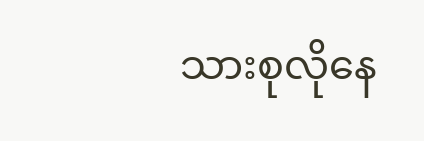သားစုလိုနေ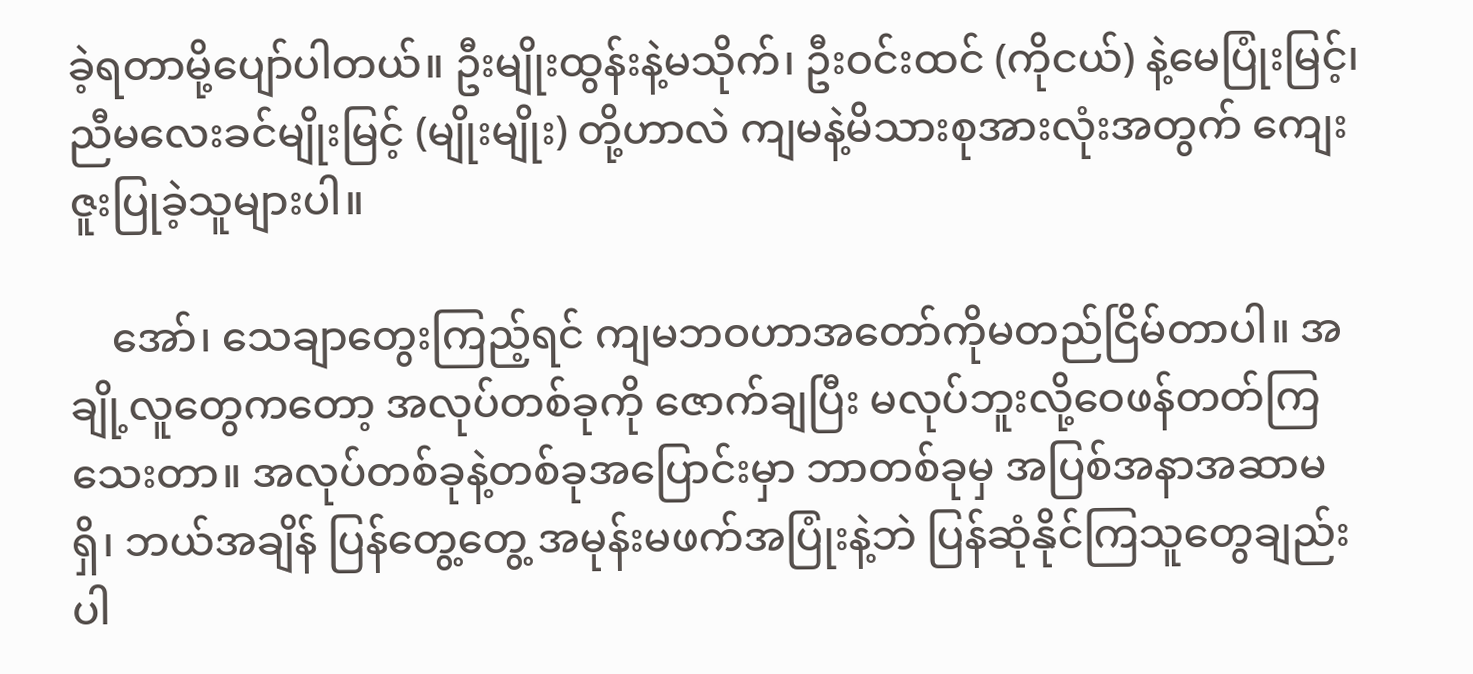ခဲ့ရတာမို့ပျော်ပါတယ်။ ဦးမျိုးထွန်းနဲ့မသိုက်၊ ဦးဝင်းထင် (ကိုငယ်) နဲ့မေပြုံးမြင့်၊ ညီမလေးခင်မျိုးမြင့် (မျိုးမျိုး) တို့ဟာလဲ ကျမနဲ့မိသားစုအားလုံးအတွက် ကျေးဇူးပြုခဲ့သူများပါ။

    အော်၊ သေချာတွေးကြည့်ရင် ကျမဘဝဟာအတော်ကိုမတည်ငြိမ်တာပါ။ အချို့လူတွေကတော့ အလုပ်တစ်ခုကို ဇောက်ချပြီး မလုပ်ဘူးလို့ဝေဖန်တတ်ကြသေးတာ။ အလုပ်တစ်ခုနဲ့တစ်ခုအပြောင်းမှာ ဘာတစ်ခုမှ အပြစ်အနာအဆာမရှိ၊ ဘယ်အချိန် ပြန်တွေ့တွေ့ အမုန်းမဖက်အပြုံးနဲ့ဘဲ ပြန်ဆုံနိုင်ကြသူတွေချည်းပါ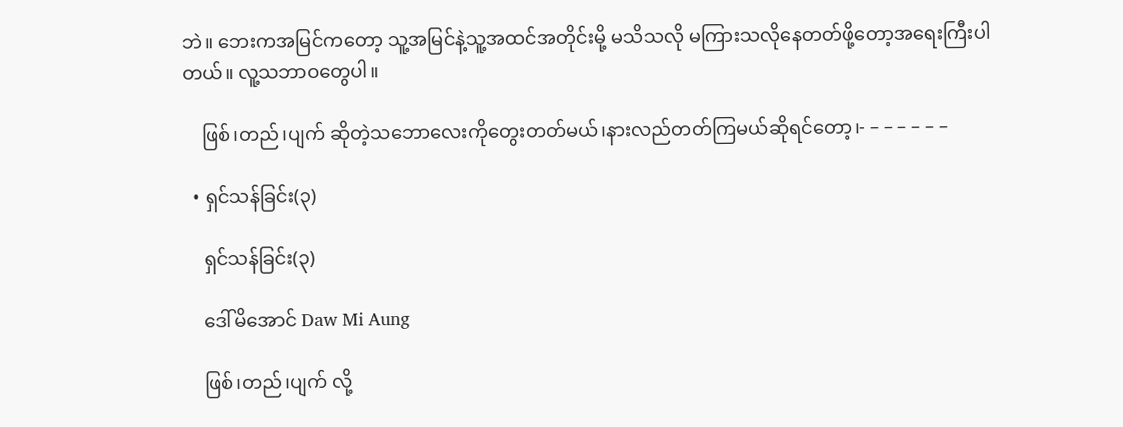ဘဲ။ ဘေးကအမြင်ကတော့ သူ့အမြင်နဲ့သူ့အထင်အတိုင်းမို့ မသိသလို မကြားသလိုနေတတ်ဖို့တော့အရေးကြီးပါတယ်။ လူ့သဘာဝတွေပါ။

    ဖြစ်၊တည်၊ပျက် ဆိုတဲ့သဘောလေးကိုတွေးတတ်မယ်၊နားလည်တတ်ကြမယ်ဆိုရင်တော့၊- – – – – – –

  • ရှင်သန်ခြင်း(၃)

    ရှင်သန်ခြင်း(၃)

    ဒေါ်မိအောင် Daw Mi Aung

    ဖြစ်၊တည်၊ပျက် လို့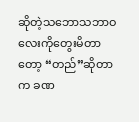ဆိုတဲ့သဘောသဘာဝလေးကိုတွေးမိတာတော့ “တည်”ဆိုတာက ခဏ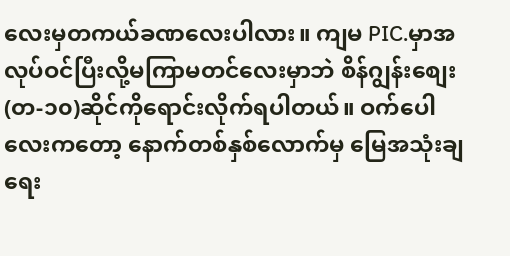လေးမှတကယ်ခဏလေးပါလား။ ကျမ PIC.မှာအလုပ်ဝင်ပြီးလို့မကြာမတင်လေးမှာဘဲ စိန်ဂျွန်းစျေး(တ-၁၀)ဆိုင်ကိုရောင်းလိုက်ရပါတယ်။ ဝက်ပေါလေးကတော့ နောက်တစ်နှစ်လောက်မှ မြေအသုံးချရေး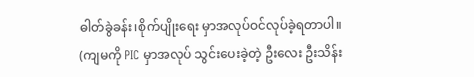ဓါတ်ခွဲခန်း၊စိုက်ပျိုးရေး မှာအလုပ်ဝင်လုပ်ခဲ့ရတာပါ။ (ကျမကို PIC မှာအလုပ် သွင်းပေးခဲ့တဲ့ ဦးလေး ဦးသိန်း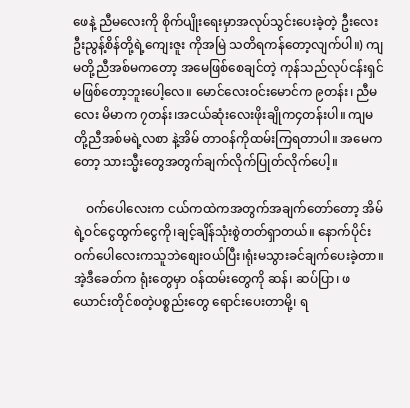ဖေနဲ့ ညီမလေးကို စိုက်ပျိုးရေးမှာအလုပ်သွင်းပေးခဲ့တဲ့ ဦးလေးဦးညွန့်စိန်တို့ရဲ့ကျေးဇူး ကိုအမြဲ သတိရကန်တော့လျက်ပါ။) ကျမတို့ညီအစ်မကတော့ အမေဖြစ်စေချင်တဲ့ ကုန်သည်လုပ်ငန်းရှင်မဖြစ်တော့ဘူးပေါ့လေ။ မောင်လေးဝင်းမောင်က ၉တန်း၊ ညီမလေး မိမာက ၇တန်း၊အငယ်ဆုံးလေးဖိုးချိုက၄တန်းပါ။ ကျမတို့ညီအစ်မရဲ့လစာ နဲ့အိမ် တာဝန်ကိုထမ်းကြရတာပါ။ အမေကတော့ သားသ္မီးတွေအတွက်ချက်လိုက်ပြုတ်လိုက်ပေါ့။

    ဝက်ပေါလေးက ငယ်ကထဲကအတွက်အချက်တော်တော့ အိမ်ရဲ့ဝင်ငွေထွက်ငွေကို၊ချင့်ချိန်သုံးစွဲတတ်ရှာတယ်။ နောက်ပိုင်း ဝက်ပေါလေးကသူဘဲစျေးဝယ်ပြီး၊ရုံးမသွားခင်ချက်ပေးခဲ့တာ။ အဲ့ဒီခေတ်က ရုံးတွေမှာ ဝန်ထမ်းတွေကို ဆန်၊ ဆပ်ပြာ၊ ဖယောင်းတိုင်စတဲ့ပစ္စည်းတွေ ရောင်းပေးတာမို့၊ ရ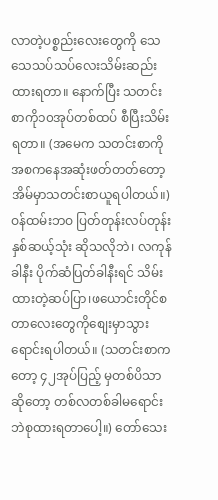လာတဲ့ပစ္စည်းလေးတွေကို သေသေသပ်သပ်လေးသိမ်းဆည်းထားရတာ။ နောက်ပြီး သတင်းစာကို၁၀အုပ်တစ်ထပ် စီပြီးသိမ်းရတာ။ (အမေက သတင်းစာကို အစကနေအဆုံးဖတ်တတ်တော့ အိမ်မှာသတင်းစာယူရပါတယ်။) ဝန်ထမ်းဘဝ ပြတ်တုန်းလပ်တုန်းနှစ်ဆယ့်သုံး ဆိုသလိုဘဲ၊ လကုန်ခါနီး ပိုက်ဆံပြတ်ခါနီးရင် သိမ်းထားတဲ့ဆပ်ပြာ၊ဖယောင်းတိုင်စတာလေးတွေကိုစျေးမှာသွားရောင်းရပါတယ်။ (သတင်းစာကတော့ ၄၂အုပ်ပြည့် မှတစ်ပိသာဆိုတော့ တစ်လတစ်ခါမရောင်းဘဲစုထားရတာပေါ့။) တော်သေး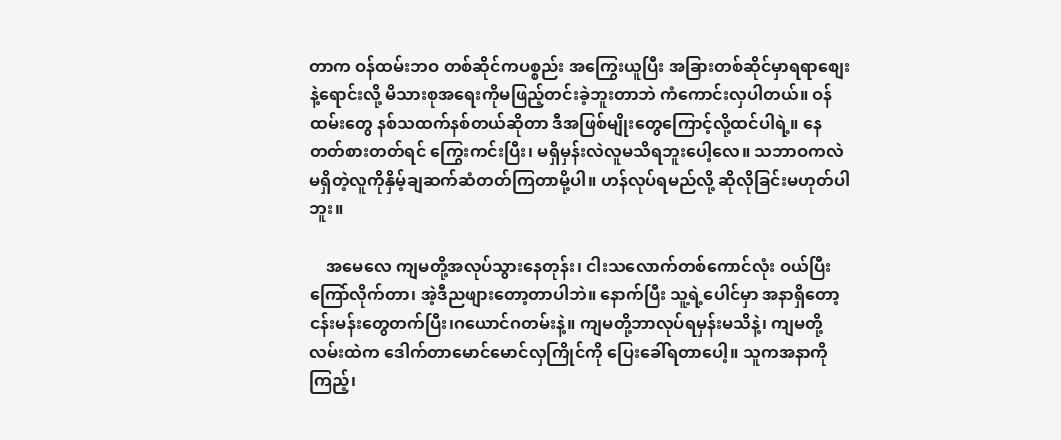တာက ဝန်ထမ်းဘဝ တစ်ဆိုင်ကပစ္စည်း အကြွေးယူပြီး အခြားတစ်ဆိုင်မှာရရာစျေးနဲ့ရောင်းလို့ မိသားစုအရေးကိုမဖြည့်တင်းခဲ့ဘူးတာဘဲ ကံကောင်းလှပါတယ်။ ဝန်ထမ်းတွေ နစ်သထက်နစ်တယ်ဆိုတာ ဒီအဖြစ်မျိုးတွေကြောင့်လို့ထင်ပါရဲ့။ နေတတ်စားတတ်ရင် ကြွေးကင်းပြီး၊ မရှိမှန်းလဲလူမသိရဘူးပေါ့လေ။ သဘာဝကလဲ မရှိတဲ့လူကိုနှိမ့်ချဆက်ဆံတတ်ကြတာမို့ပါ။ ဟန်လုပ်ရမည်လို့ ဆိုလိုခြင်းမဟုတ်ပါဘူး။

    အမေလေ ကျမတို့အလုပ်သွားနေတုန်း၊ ငါးသလောက်တစ်ကောင်လုံး ဝယ်ပြီး ကြော်လိုက်တာ၊ အဲ့ဒီညဖျားတော့တာပါဘဲ။ နောက်ပြီး သူ့ရဲ့ပေါင်မှာ အနာရှိတော့ ငန်းမန်းတွေတက်ပြီး၊ဂယောင်ဂတမ်းနဲ့။ ကျမတို့ဘာလုပ်ရမှန်းမသိနဲ့၊ ကျမတို့လမ်းထဲက ဒေါက်တာမောင်မောင်လှကြိုင်ကို ပြေးခေါ်ရတာပေါ့။ သူကအနာကိုကြည့်၊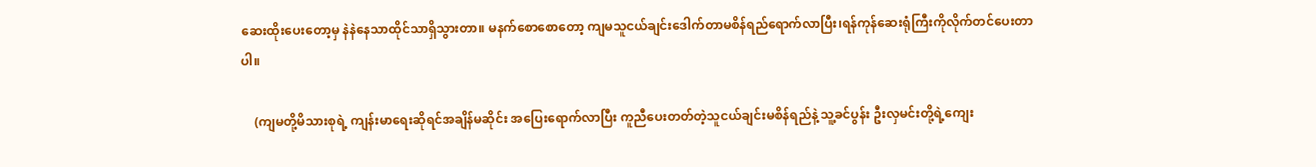ဆေးထိုးပေးတော့မှ နဲနဲနေသာထိုင်သာရှိသွားတာ။ မနက်စောစောတော့ ကျမသူငယ်ချင်းဒေါက်တာမစိန်ရည်ရောက်လာပြီး၊ရန်ကုန်ဆေးရုံကြီးကိုလိုက်တင်ပေးတာပါ။

    (ကျမတို့မိသားစုရဲ့ ကျန်းမာရေးဆိုရင်အချိန်မဆိုင်း အပြေးရောက်လာပြီး ကူညီပေးတတ်တဲ့သူငယ်ချင်းမစိန်ရည်နဲ့ သူ့ခင်ပွန်း ဦးလှမင်းတို့ရဲ့ကျေး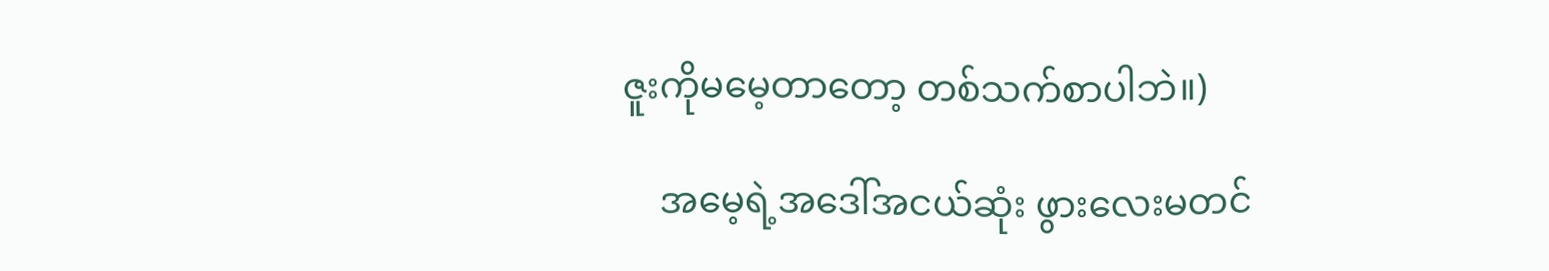ဇူးကိုမမေ့တာတော့ တစ်သက်စာပါဘဲ။)

    အမေ့ရဲ့အဒေါ်အငယ်ဆုံး ဖွားလေးမတင်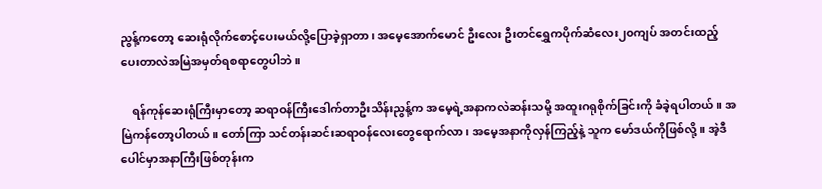ညွန့်ကတော့ ဆေးရုံလိုက်စောင့်ပေးမယ်လို့ပြောခဲ့ရှာတာ၊ အမေ့အောက်မောင် ဦးလေး ဦးတင်ရွှေကပိုက်ဆံလေး၂၀ကျပ် အတင်းထည့်ပေးတာလဲအမြဲအမှတ်ရစရာတွေပါဘဲ။

    ရန်ကုန်ဆေးရုံကြီးမှာတော့ ဆရာဝန်ကြီးဒေါက်တာဦးသိန်းညွန့်က အမေ့ရဲ့အနာကလဲဆန်းသမို့ အထူးဂရုစိုက်ခြင်းကို ခံခဲ့ရပါတယ်။ အမြဲကန်တော့ပါတယ်။ တော်ကြာ သင်တန်းဆင်းဆရာဝန်လေးတွေရောက်လာ၊ အမေ့အနာကိုလှန်ကြည့်နဲ့ သူက မော်ဒယ်ကိုဖြစ်လို့။ အဲ့ဒီပေါင်မှာအနာကြီးဖြစ်တုန်းက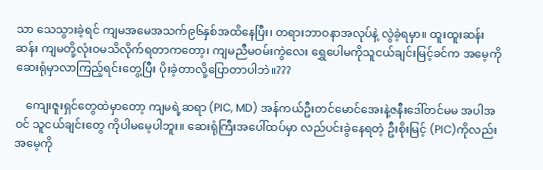သာ သေသွားခဲ့ရင် ကျမအမေအသက်၉၆နှစ်အထိနေပြီး၊ တရားဘာဝနာအလုပ်နဲ့ လွဲခဲ့ရမှာ။ ထူးထူးဆန်းဆန်း ကျမတို့လုံးဝမသိလိုက်ရတာကတော့၊ ကျမညီမဝမ်းကွဲလေး ရွှေပေါမကိုသူငယ်ချင်းမြင့်ခင်က အမေ့ကိုဆေးရုံမှာလာကြည့်ရင်းတွေ့ပြီး ပိုးခဲ့တာလို့ပြောတာပါဘဲ။???

    ကျေးဇူးရှင်တွေထဲမှာတော့ ကျမရဲ့ဆရာ (PIC, MD) အန်ကယ်ဦးတင်မောင်အေးနဲ့ဇနီးဒေါ်တင်မမ အပါအဝင် သူငယ်ချင်းတွေ ကိုပါမမေ့ပါဘူး။ ဆေးရုံကြီးအပေါ်ထပ်မှာ လည်ပင်းခွဲနေရတဲ့ ဦးစိုးမြင့် (PIC)ကိုလည်း အမေ့ကို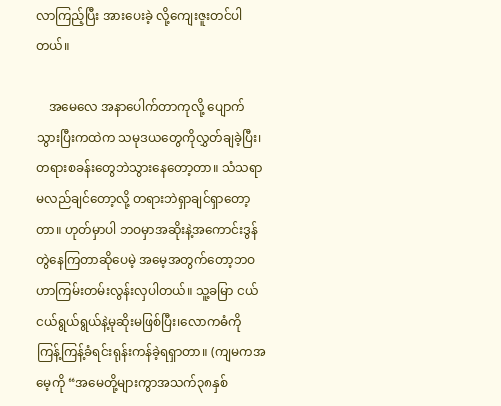လာကြည့်ပြီး အားပေးခဲ့ လို့ကျေးဇူးတင်ပါတယ်။

    အမေလေ အနာပေါက်တာကုလို့ ပျောက်သွားပြီးကထဲက သမုဒယတွေကိုလွှတ်ချခဲ့ပြီး၊ တရားစခန်းတွေဘဲသွားနေတော့တာ။ သံသရာမလည်ချင်တော့လို့ တရားဘဲရှာချင်ရှာတော့တာ။ ဟုတ်မှာပါ ဘဝမှာအဆိုးနဲ့အကောင်းဒွန်တွဲနေကြတာဆိုပေမဲ့ အမေ့အတွက်တော့ဘဝဟာကြမ်းတမ်းလွန်းလှပါတယ်။ သူ့ခမြာ ငယ်ငယ်ရွယ်ရွယ်နဲ့မုဆိုးမဖြစ်ပြီး၊လောကဓံကို ကြန့်ကြန့်ခံရင်းရုန်းကန်ခဲ့ရရှာတာ။ (ကျမကအမေ့ကို “အမေတို့များကွာအသက်၃၈နှစ်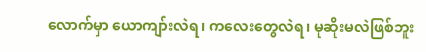လောက်မှာ ယောကျာ်းလဲရ၊ ကလေးတွေလဲရ၊ မုဆိုးမလဲဖြစ်ဘူး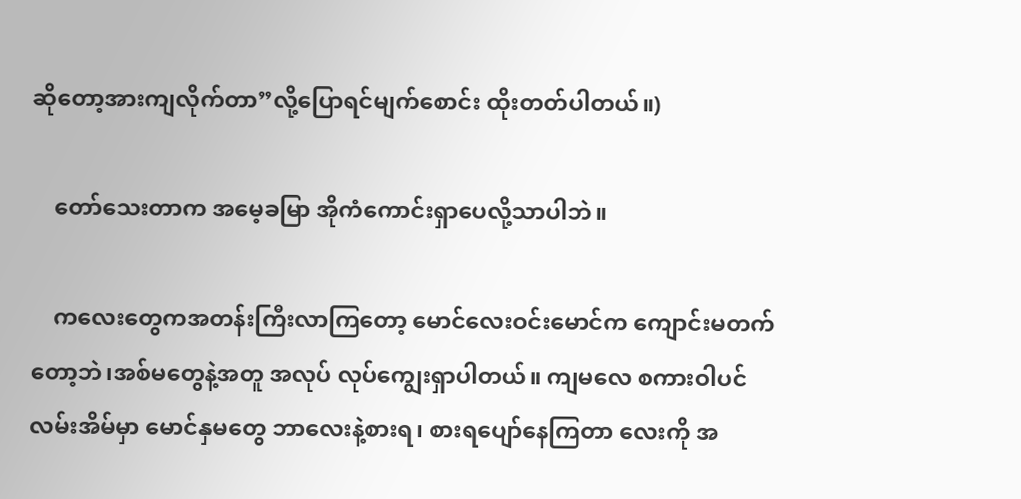ဆိုတော့အားကျလိုက်တာ”လို့ပြောရင်မျက်စောင်း ထိုးတတ်ပါတယ်။)

    တော်သေးတာက အမေ့ခမြာ အိုကံကောင်းရှာပေလို့သာပါဘဲ။

    ကလေးတွေကအတန်းကြီးလာကြတော့ မောင်လေးဝင်းမောင်က ကျောင်းမတက်တော့ဘဲ၊အစ်မတွေနဲ့အတူ အလုပ် လုပ်ကျွေးရှာပါတယ်။ ကျမလေ စကားဝါပင်လမ်းအိမ်မှာ မောင်နှမတွေ ဘာလေးနဲ့စားရ၊ စားရပျော်နေကြတာ လေးကို အ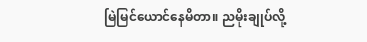မြဲမြင်ယောင်နေမိတာ။ ညမိုးချုပ်လို့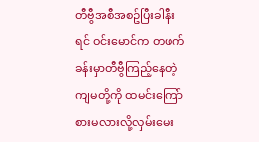တီဗွီအစီအစဥ်ပြီးခါနီးရင် ဝင်းမောင်က တဖက်ခန်းမှာတီဗွီကြည့်နေတဲ့ကျမတို့ကို ထမင်းကြော်စားမလားလို့လှမ်းမေး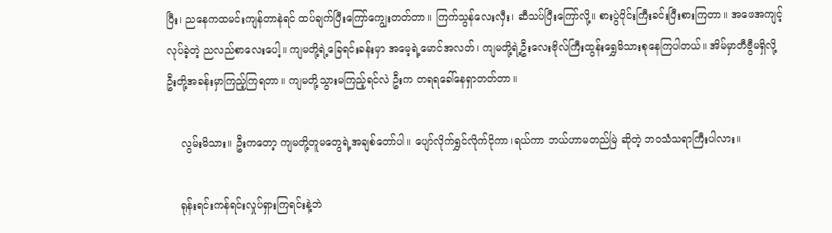ပြီး၊ ညနေကထမင်းကျန်တာနဲရင် ထပ်ချက်ပြီးကြော်ကျွေးတတ်တာ။ ကြက်သွန်လေးလှီး၊ ဆီသပ်ပြီးကြော်လို့။ စားပွဲဝိုင်းကြီးခင်းပြီးစားကြတာ။ အဖေအကျင့်လုပ်ခဲ့တဲ့ ညလည်စာလေးပေါ့။ ကျမတို့ရဲ့ခြေရင်းခန်းမှာ အမေ့ရဲ့မောင်အလတ်၊ ကျမတို့ရဲ့ဦးလေးဗိုလ်ကြီးထွန်းရွှေမိသားစုနေကြပါတယ်။ အိမ်မှာတီဗွီမရှိလို့ ဦးတို့အခန်းမှာကြည့်ကြရတာ။ ကျမတို့သွားမကြည့်ရင်လဲ ဦးက တရရခေါ်နေရှာတတ်တာ။

    လွမ်းမိသား။ ဦးကတော့ ကျမတို့တူမတွေရဲ့အချစ်တော်ပါ။ ပျော်လိုက်ရွှင်လိုက်ငိုကာ၊ရယ်ကာ ဘယ်ဟာမတည်မြဲ ဆိုတဲ့ ဘဝသံသရာကြီးပါလား။

    ရုန်းရင်းကန်ရင်းလှုပ်ရှားကြရင်းနဲ့ဘဲ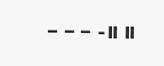– – – -။ ။